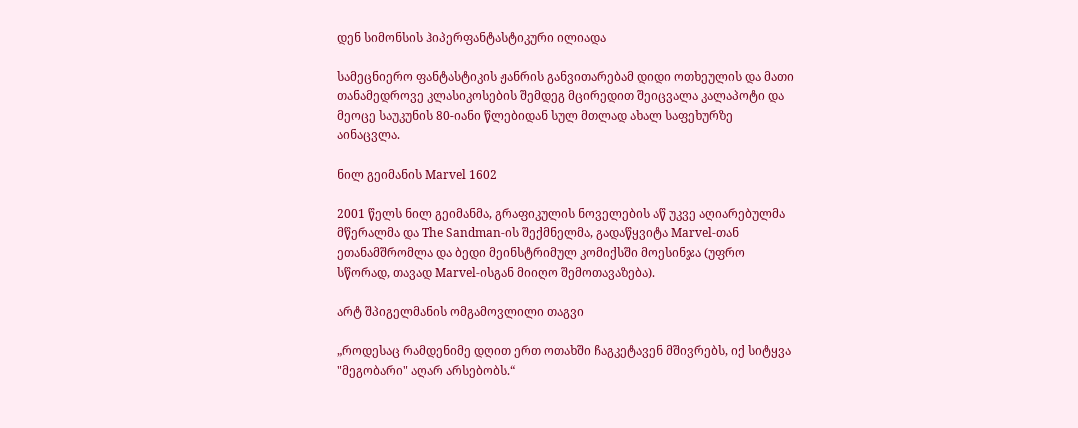დენ სიმონსის ჰიპერფანტასტიკური ილიადა

სამეცნიერო ფანტასტიკის ჟანრის განვითარებამ დიდი ოთხეულის და მათი თანამედროვე კლასიკოსების შემდეგ მცირედით შეიცვალა კალაპოტი და მეოცე საუკუნის 80-იანი წლებიდან სულ მთლად ახალ საფეხურზე აინაცვლა.

ნილ გეიმანის Marvel 1602

2001 წელს ნილ გეიმანმა, გრაფიკულის ნოველების აწ უკვე აღიარებულმა მწერალმა და The Sandman-ის შექმნელმა, გადაწყვიტა Marvel-თან ეთანამშრომლა და ბედი მეინსტრიმულ კომიქსში მოესინჯა (უფრო სწორად, თავად Marvel-ისგან მიიღო შემოთავაზება).

არტ შპიგელმანის ომგამოვლილი თაგვი

„როდესაც რამდენიმე დღით ერთ ოთახში ჩაგკეტავენ მშივრებს, იქ სიტყვა "მეგობარი" აღარ არსებობს.“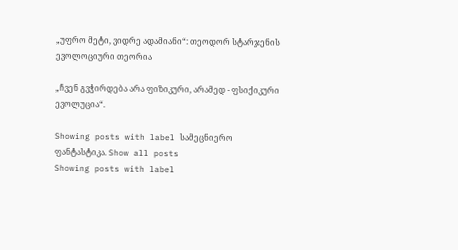„უფრო მეტი, ვიდრე ადამიანი“: თეოდორ სტარჯენის ევოლოციური თეორია

„ჩვენ გვჭირდება არა ფიზიკური, არამედ - ფსიქიკური ევოლუცია“.

Showing posts with label სამეცნიერო ფანტასტიკა. Show all posts
Showing posts with label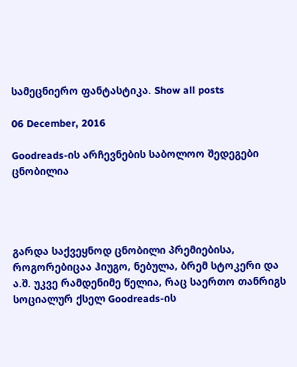სამეცნიერო ფანტასტიკა. Show all posts

06 December, 2016

Goodreads-ის არჩევნების საბოლოო შედეგები ცნობილია




გარდა საქვეყნოდ ცნობილი პრემიებისა, როგორებიცაა ჰიუგო, ნებულა, ბრემ სტოკერი და ა.შ. უკვე რამდენიმე წელია, რაც საერთო თანრიგს სოციალურ ქსელ Goodreads-ის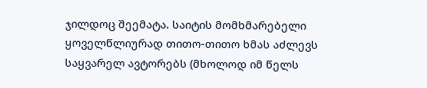ჯილდოც შეემატა. საიტის მომხმარებელი ყოველწლიურად თითო-თითო ხმას აძლევს საყვარელ ავტორებს (მხოლოდ იმ წელს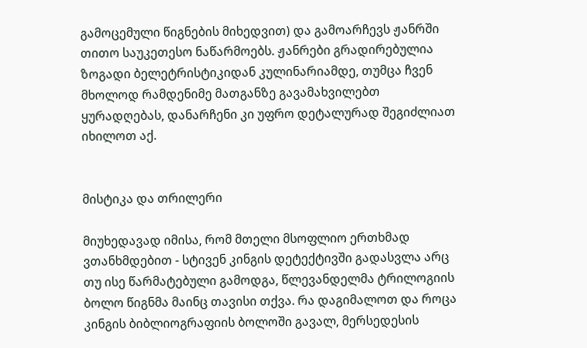გამოცემული წიგნების მიხედვით) და გამოარჩევს ჟანრში თითო საუკეთესო ნაწარმოებს. ჟანრები გრადირებულია ზოგადი ბელეტრისტიკიდან კულინარიამდე, თუმცა ჩვენ მხოლოდ რამდენიმე მათგანზე გავამახვილებთ ყურადღებას, დანარჩენი კი უფრო დეტალურად შეგიძლიათ იხილოთ აქ.


მისტიკა და თრილერი

მიუხედავად იმისა, რომ მთელი მსოფლიო ერთხმად ვთანხმდებით - სტივენ კინგის დეტექტივში გადასვლა არც თუ ისე წარმატებული გამოდგა, წლევანდელმა ტრილოგიის ბოლო წიგნმა მაინც თავისი თქვა. რა დაგიმალოთ და როცა კინგის ბიბლიოგრაფიის ბოლოში გავალ, მერსედესის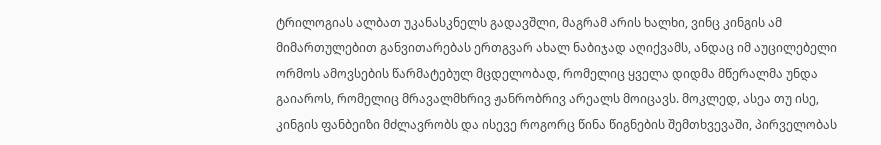ტრილოგიას ალბათ უკანასკნელს გადავშლი, მაგრამ არის ხალხი, ვინც კინგის ამ მიმართულებით განვითარებას ერთგვარ ახალ ნაბიჯად აღიქვამს, ანდაც იმ აუცილებელი ორმოს ამოვსების წარმატებულ მცდელობად, რომელიც ყველა დიდმა მწერალმა უნდა გაიაროს, რომელიც მრავალმხრივ ჟანრობრივ არეალს მოიცავს. მოკლედ, ასეა თუ ისე, კინგის ფანბეიზი მძლავრობს და ისევე როგორც წინა წიგნების შემთხვევაში, პირველობას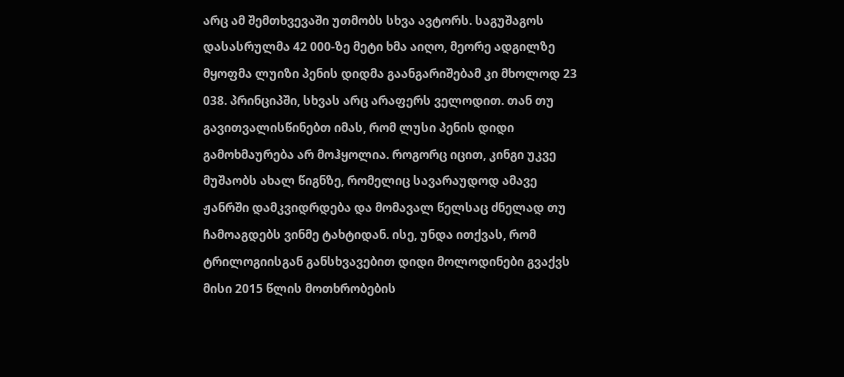არც ამ შემთხვევაში უთმობს სხვა ავტორს. საგუშაგოს დასასრულმა 42 000-ზე მეტი ხმა აიღო, მეორე ადგილზე მყოფმა ლუიზი პენის დიდმა გაანგარიშებამ კი მხოლოდ 23 038. პრინციპში, სხვას არც არაფერს ველოდით. თან თუ გავითვალისწინებთ იმას, რომ ლუსი პენის დიდი გამოხმაურება არ მოჰყოლია. როგორც იცით, კინგი უკვე მუშაობს ახალ წიგნზე, რომელიც სავარაუდოდ ამავე ჟანრში დამკვიდრდება და მომავალ წელსაც ძნელად თუ ჩამოაგდებს ვინმე ტახტიდან. ისე, უნდა ითქვას, რომ ტრილოგიისგან განსხვავებით დიდი მოლოდინები გვაქვს მისი 2015 წლის მოთხრობების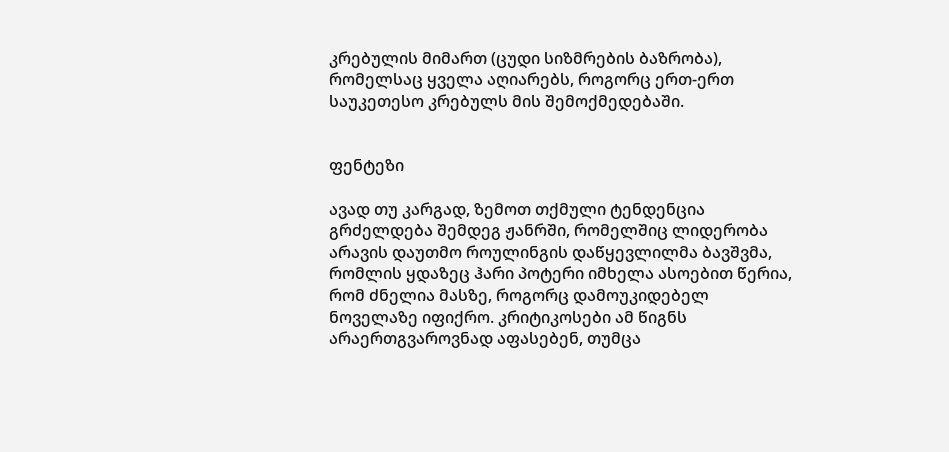კრებულის მიმართ (ცუდი სიზმრების ბაზრობა), რომელსაც ყველა აღიარებს, როგორც ერთ-ერთ საუკეთესო კრებულს მის შემოქმედებაში.


ფენტეზი

ავად თუ კარგად, ზემოთ თქმული ტენდენცია გრძელდება შემდეგ ჟანრში, რომელშიც ლიდერობა არავის დაუთმო როულინგის დაწყევლილმა ბავშვმა, რომლის ყდაზეც ჰარი პოტერი იმხელა ასოებით წერია, რომ ძნელია მასზე, როგორც დამოუკიდებელ ნოველაზე იფიქრო. კრიტიკოსები ამ წიგნს არაერთგვაროვნად აფასებენ, თუმცა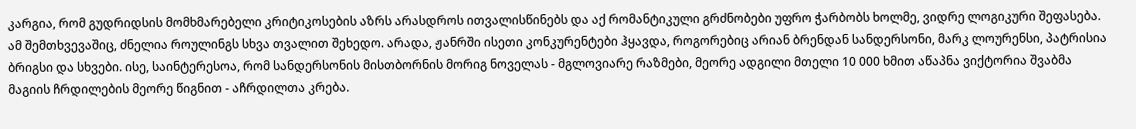კარგია, რომ გუდრიდსის მომხმარებელი კრიტიკოსების აზრს არასდროს ითვალისწინებს და აქ რომანტიკული გრძნობები უფრო ჭარბობს ხოლმე, ვიდრე ლოგიკური შეფასება. ამ შემთხვევაშიც, ძნელია როულინგს სხვა თვალით შეხედო. არადა, ჟანრში ისეთი კონკურენტები ჰყავდა, როგორებიც არიან ბრენდან სანდერსონი, მარკ ლოურენსი, პატრისია ბრიგსი და სხვები. ისე, საინტერესოა, რომ სანდერსონის მისთბორნის მორიგ ნოველას - მგლოვიარე რაზმები, მეორე ადგილი მთელი 10 000 ხმით აწაპნა ვიქტორია შვაბმა მაგიის ჩრდილების მეორე წიგნით - აჩრდილთა კრება.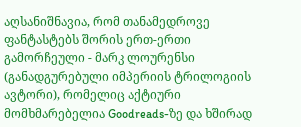აღსანიშნავია, რომ თანამედროვე ფანტასტებს შორის ერთ-ერთი გამორჩეული - მარკ ლოურენსი (განადგურებული იმპერიის ტრილოგიის ავტორი), რომელიც აქტიური მომხმარებელია Goodreads-ზე და ხშირად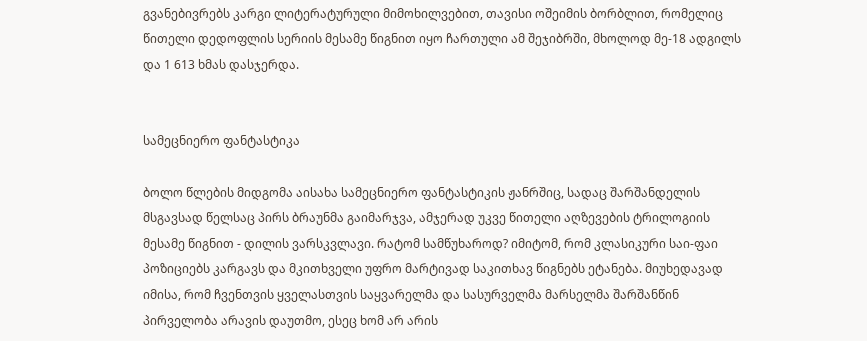გვანებივრებს კარგი ლიტერატურული მიმოხილვებით, თავისი ოშეიმის ბორბლით, რომელიც წითელი დედოფლის სერიის მესამე წიგნით იყო ჩართული ამ შეჯიბრში, მხოლოდ მე-18 ადგილს და 1 613 ხმას დასჯერდა.


სამეცნიერო ფანტასტიკა

ბოლო წლების მიდგომა აისახა სამეცნიერო ფანტასტიკის ჟანრშიც, სადაც შარშანდელის მსგავსად წელსაც პირს ბრაუნმა გაიმარჯვა, ამჯერად უკვე წითელი აღზევების ტრილოგიის მესამე წიგნით - დილის ვარსკვლავი. რატომ სამწუხაროდ? იმიტომ, რომ კლასიკური საი-ფაი პოზიციებს კარგავს და მკითხველი უფრო მარტივად საკითხავ წიგნებს ეტანება. მიუხედავად იმისა, რომ ჩვენთვის ყველასთვის საყვარელმა და სასურველმა მარსელმა შარშანწინ პირველობა არავის დაუთმო, ესეც ხომ არ არის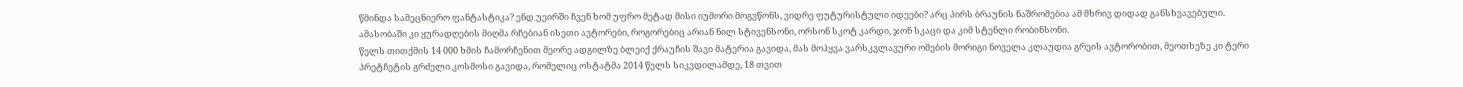წმინდა სამეცნიერო ფანტასტიკა? ენდ უეირში ჩვენ ხომ უფრო მეტად მისი იუმორი მოგვწონს, ვიდრე ფუტურისტული იდეები? არც პირს ბრაუნის ნაშრომებია ამ მხრივ დიდად განსხვავებული. ამასობაში კი ყურადღების მიღმა რჩებიან ისეთი ავტორები, როგორებიც არიან ნილ სტივენსონი, ორსონ სკოტ კარდი, ჯონ სკაცი და კიმ სტენლი რობინსონი.
წელს თითქმის 14 000 ხმის ჩამორჩენით მეორე ადგილზე ბლეიქ ქრაუჩის შავი მატერია გავიდა, მას მოჰყვა ვარსკვლავური ომების მორიგი ნოველა კლაუდია გრეის ავტორობით, მეოთხეზე კი ტერი პრეტჩეტის გრძელი კოსმოსი გავიდა, რომელიც ოსტატმა 2014 წელს სიკვდილამდე, 18 თვით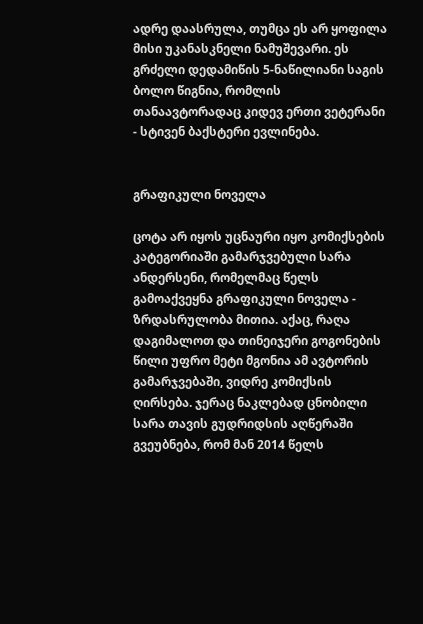ადრე დაასრულა, თუმცა ეს არ ყოფილა მისი უკანასკნელი ნამუშევარი. ეს გრძელი დედამიწის 5-ნაწილიანი საგის ბოლო წიგნია, რომლის თანაავტორადაც კიდევ ერთი ვეტერანი - სტივენ ბაქსტერი ევლინება.


გრაფიკული ნოველა

ცოტა არ იყოს უცნაური იყო კომიქსების კატეგორიაში გამარჯვებული სარა ანდერსენი, რომელმაც წელს გამოაქვეყნა გრაფიკული ნოველა - ზრდასრულობა მითია. აქაც, რაღა დაგიმალოთ და თინეიჯერი გოგონების წილი უფრო მეტი მგონია ამ ავტორის გამარჯვებაში, ვიდრე კომიქსის ღირსება. ჯერაც ნაკლებად ცნობილი სარა თავის გუდრიდსის აღწერაში გვეუბნება, რომ მან 2014 წელს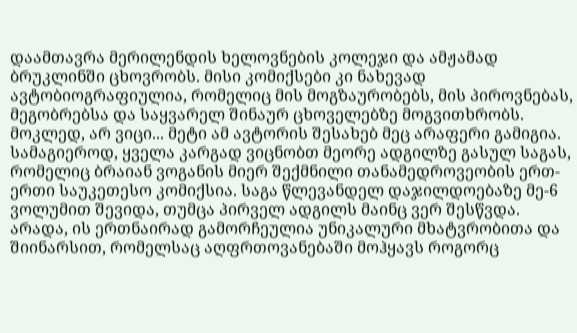დაამთავრა მერილენდის ხელოვნების კოლეჯი და ამჟამად ბრუკლინში ცხოვრობს. მისი კომიქსები კი ნახევად ავტობიოგრაფიულია, რომელიც მის მოგზაურობებს, მის პიროვნებას, მეგობრებსა და საყვარელ შინაურ ცხოველებზე მოგვითხრობს. მოკლედ, არ ვიცი... მეტი ამ ავტორის შესახებ მეც არაფერი გამიგია. სამაგიეროდ, ყველა კარგად ვიცნობთ მეორე ადგილზე გასულ საგას, რომელიც ბრაიან ვოგანის მიერ შექმნილი თანამედროვეობის ერთ-ერთი საუკეთესო კომიქსია. საგა წლევანდელ დაჯილდოებაზე მე-6 ვოლუმით შევიდა, თუმცა პირველ ადგილს მაინც ვერ შესწვდა. არადა, ის ერთნაირად გამორჩეულია უნიკალური მხატვრობითა და შიინარსით, რომელსაც აღფრთოვანებაში მოჰყავს როგორც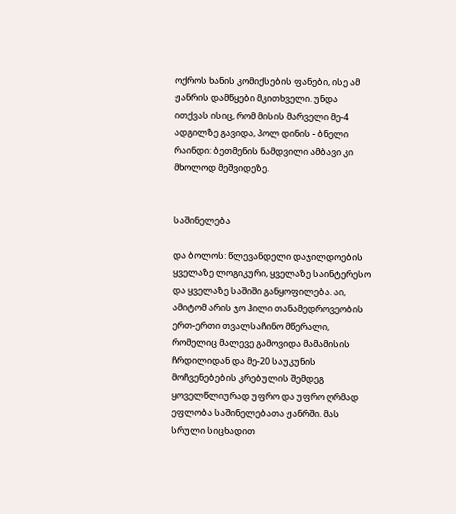ოქროს ხანის კომიქსების ფანები, ისე ამ ჟანრის დამწყები მკითხველი. უნდა ითქვას ისიც, რომ მისის მარველი მე-4 ადგილზე გავიდა, პოლ დინის - ბნელი რაინდი: ბეთმენის ნამდვილი ამბავი კი მხოლოდ მეშვიდეზე.


საშინელება

და ბოლოს: წლევანდელი დაჯილდოების ყველაზე ლოგიკური, ყველაზე საინტერესო და ყველაზე საშიში განყოფილება. აი, ამიტომ არის ჯო ჰილი თანამედროვეობის ერთ-ერთი თვალსაჩინო მწერალი, რომელიც მალევე გამოვიდა მამამისის ჩრდილიდან და მე-20 საუკუნის მოჩვენებების კრებულის შემდეგ ყოველწლიურად უფრო და უფრო ღრმად ეფლობა საშინელებათა ჟანრში. მას სრული სიცხადით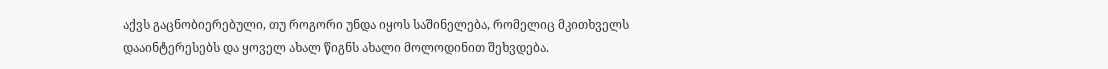აქვს გაცნობიერებული, თუ როგორი უნდა იყოს საშინელება, რომელიც მკითხველს დააინტერესებს და ყოველ ახალ წიგნს ახალი მოლოდინით შეხვდება.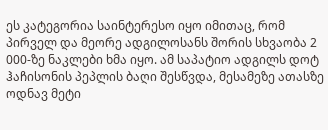ეს კატეგორია საინტერესო იყო იმითაც, რომ პირველ და მეორე ადგილოსანს შორის სხვაობა 2 000-ზე ნაკლები ხმა იყო. ამ საპატიო ადგილს დოტ ჰაჩისონის პეპლის ბაღი შესწვდა, მესამეზე ათასზე ოდნავ მეტი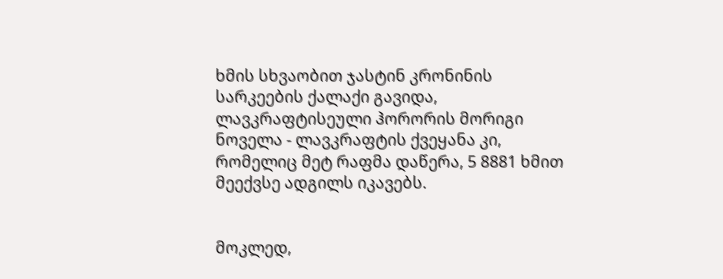ხმის სხვაობით ჯასტინ კრონინის სარკეების ქალაქი გავიდა, ლავკრაფტისეული ჰორორის მორიგი ნოველა - ლავკრაფტის ქვეყანა კი, რომელიც მეტ რაფმა დაწერა, 5 8881 ხმით მეექვსე ადგილს იკავებს.


მოკლედ,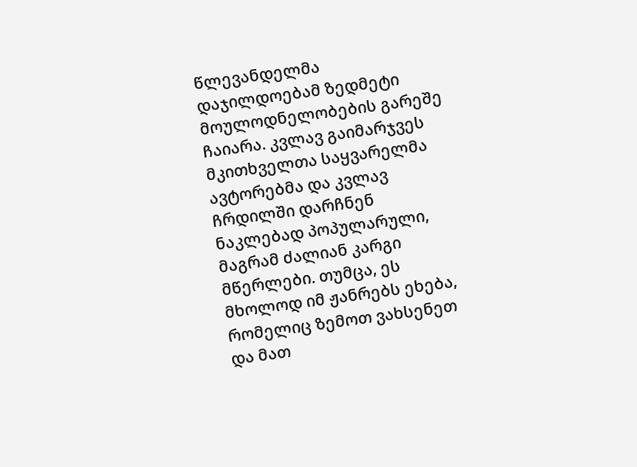წლევანდელმა დაჯილდოებამ ზედმეტი მოულოდნელობების გარეშე ჩაიარა. კვლავ გაიმარჯვეს მკითხველთა საყვარელმა ავტორებმა და კვლავ ჩრდილში დარჩნენ ნაკლებად პოპულარული, მაგრამ ძალიან კარგი მწერლები. თუმცა, ეს მხოლოდ იმ ჟანრებს ეხება, რომელიც ზემოთ ვახსენეთ და მათ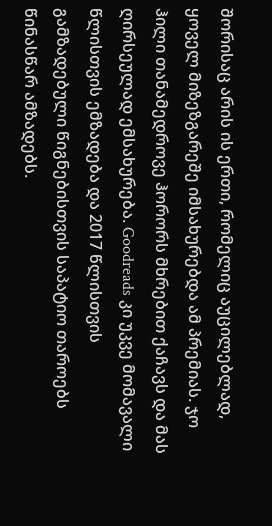შორისაც არის ის ერთი, რომელიც აუცილებლად, ყოველ მიზეზგარეშე იმსახურებდა ამ პრემიას. ჯო ჰილი თანამედროვე ჰორორს მხრებით ქაჩავს და მას ღირსეულად ემსახურება. Goodreads კი უკვე მომავალი წლისთვის ემზადება და 2017 წლისთვის გამზადებული წიგნებისთვის საპატიო თაროებს წინასწარ ამზადებს.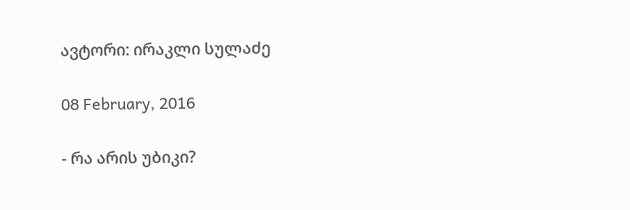ავტორი: ირაკლი სულაძე

08 February, 2016

- რა არის უბიკი?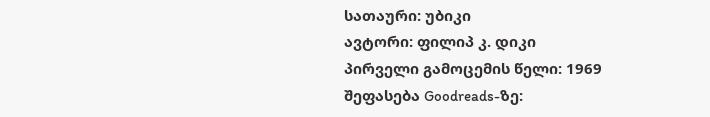სათაური: უბიკი
ავტორი: ფილიპ კ. დიკი
პირველი გამოცემის წელი: 1969
შეფასება Goodreads-ზე: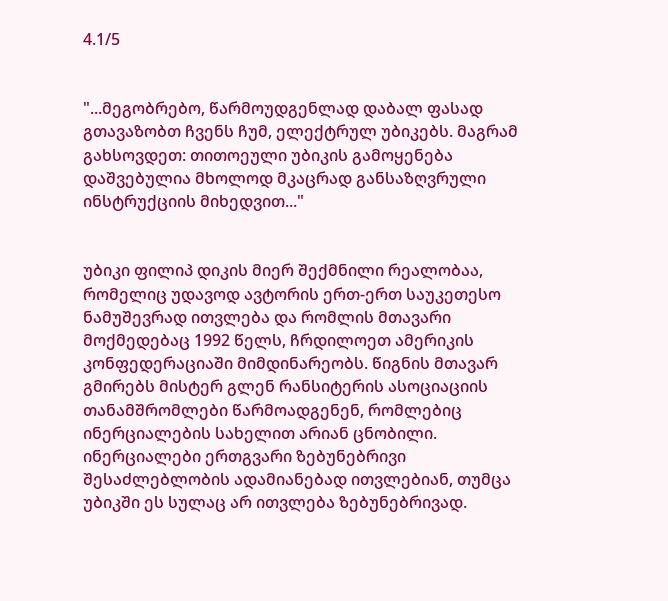4.1/5


"...მეგობრებო, წარმოუდგენლად დაბალ ფასად გთავაზობთ ჩვენს ჩუმ, ელექტრულ უბიკებს. მაგრამ გახსოვდეთ: თითოეული უბიკის გამოყენება დაშვებულია მხოლოდ მკაცრად განსაზღვრული ინსტრუქციის მიხედვით..."


უბიკი ფილიპ დიკის მიერ შექმნილი რეალობაა, რომელიც უდავოდ ავტორის ერთ-ერთ საუკეთესო ნამუშევრად ითვლება და რომლის მთავარი მოქმედებაც 1992 წელს, ჩრდილოეთ ამერიკის კონფედერაციაში მიმდინარეობს. წიგნის მთავარ გმირებს მისტერ გლენ რანსიტერის ასოციაციის თანამშრომლები წარმოადგენენ, რომლებიც ინერციალების სახელით არიან ცნობილი. ინერციალები ერთგვარი ზებუნებრივი შესაძლებლობის ადამიანებად ითვლებიან, თუმცა უბიკში ეს სულაც არ ითვლება ზებუნებრივად.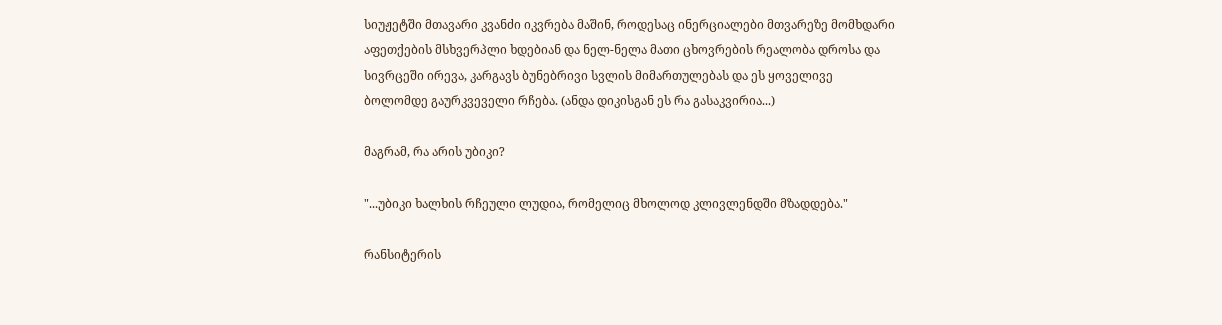სიუჟეტში მთავარი კვანძი იკვრება მაშინ, როდესაც ინერციალები მთვარეზე მომხდარი აფეთქების მსხვერპლი ხდებიან და ნელ-ნელა მათი ცხოვრების რეალობა დროსა და სივრცეში ირევა, კარგავს ბუნებრივი სვლის მიმართულებას და ეს ყოველივე ბოლომდე გაურკვეველი რჩება. (ანდა დიკისგან ეს რა გასაკვირია...)

მაგრამ, რა არის უბიკი?

"...უბიკი ხალხის რჩეული ლუდია, რომელიც მხოლოდ კლივლენდში მზადდება."

რანსიტერის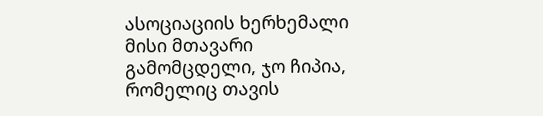ასოციაციის ხერხემალი მისი მთავარი გამომცდელი, ჯო ჩიპია, რომელიც თავის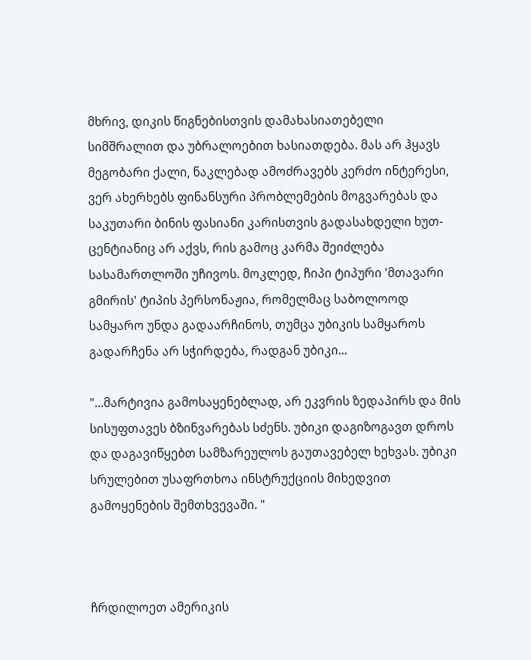მხრივ, დიკის წიგნებისთვის დამახასიათებელი სიმშრალით და უბრალოებით ხასიათდება. მას არ ჰყავს მეგობარი ქალი, ნაკლებად ამოძრავებს კერძო ინტერესი, ვერ ახერხებს ფინანსური პრობლემების მოგვარებას და საკუთარი ბინის ფასიანი კარისთვის გადასახდელი ხუთ-ცენტიანიც არ აქვს, რის გამოც კარმა შეიძლება სასამართლოში უჩივოს. მოკლედ, ჩიპი ტიპური 'მთავარი გმირის' ტიპის პერსონაჟია, რომელმაც საბოლოოდ სამყარო უნდა გადაარჩინოს, თუმცა უბიკის სამყაროს გადარჩენა არ სჭირდება, რადგან უბიკი...

"...მარტივია გამოსაყენებლად, არ ეკვრის ზედაპირს და მის სისუფთავეს ბზინვარებას სძენს. უბიკი დაგიზოგავთ დროს და დაგავიწყებთ სამზარეულოს გაუთავებელ ხეხვას. უბიკი სრულებით უსაფრთხოა ინსტრუქციის მიხედვით გამოყენების შემთხვევაში. "



ჩრდილოეთ ამერიკის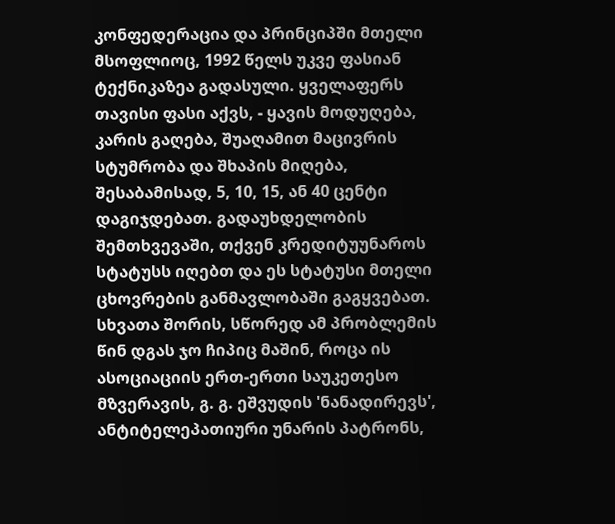კონფედერაცია და პრინციპში მთელი მსოფლიოც, 1992 წელს უკვე ფასიან ტექნიკაზეა გადასული. ყველაფერს თავისი ფასი აქვს, - ყავის მოდუღება, კარის გაღება, შუაღამით მაცივრის სტუმრობა და შხაპის მიღება, შესაბამისად, 5, 10, 15, ან 40 ცენტი დაგიჯდებათ. გადაუხდელობის შემთხვევაში, თქვენ კრედიტუუნაროს სტატუსს იღებთ და ეს სტატუსი მთელი ცხოვრების განმავლობაში გაგყვებათ. სხვათა შორის, სწორედ ამ პრობლემის წინ დგას ჯო ჩიპიც მაშინ, როცა ის ასოციაციის ერთ-ერთი საუკეთესო მზვერავის, გ. გ. ეშვუდის 'ნანადირევს', ანტიტელეპათიური უნარის პატრონს,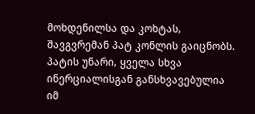მოხდენილსა და კოხტას, შავგვრემან პატ კონლის გაიცნობს. პატის უნარი, ყველა სხვა ინერციალისგან განსხვავებულია იმ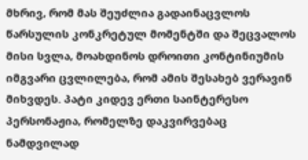მხრივ, რომ მას შეუძლია გადაინაცვლოს წარსულის კონკრეტულ მომენტში და შეცვალოს მისი სვლა, მოახდინოს დროითი კონტინიუმის იმგვარი ცვლილება, რომ ამის შესახებ ვერავინ მიხვდეს. პატი კიდევ ერთი საინტერესო პერსონაჟია, რომელზე დაკვირვებაც ნამდვილად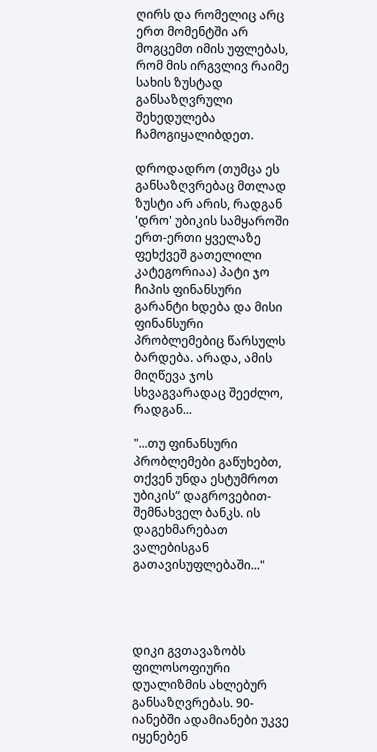ღირს და რომელიც არც ერთ მომენტში არ მოგცემთ იმის უფლებას, რომ მის ირგვლივ რაიმე სახის ზუსტად განსაზღვრული შეხედულება ჩამოგიყალიბდეთ.

დროდადრო (თუმცა ეს განსაზღვრებაც მთლად ზუსტი არ არის, რადგან 'დრო' უბიკის სამყაროში ერთ-ერთი ყველაზე ფეხქვეშ გათელილი კატეგორიაა) პატი ჯო ჩიპის ფინანსური გარანტი ხდება და მისი ფინანსური პრობლემებიც წარსულს ბარდება. არადა, ამის მიღწევა ჯოს სხვაგვარადაც შეეძლო, რადგან...

"...თუ ფინანსური პრობლემები გაწუხებთ, თქვენ უნდა ესტუმროთ უბიკის“ დაგროვებით-შემნახველ ბანკს. ის დაგეხმარებათ ვალებისგან გათავისუფლებაში..."




დიკი გვთავაზობს ფილოსოფიური დუალიზმის ახლებურ განსაზღვრებას. 90-იანებში ადამიანები უკვე იყენებენ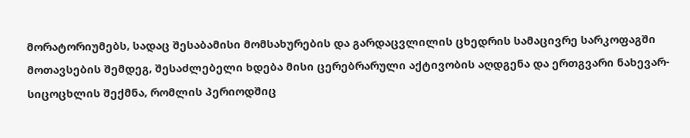მორატორიუმებს, სადაც შესაბამისი მომსახურების და გარდაცვლილის ცხედრის სამაცივრე სარკოფაგში მოთავსების შემდეგ, შესაძლებელი ხდება მისი ცერებრარული აქტივობის აღდგენა და ერთგვარი ნახევარ-სიცოცხლის შექმნა, რომლის პერიოდშიც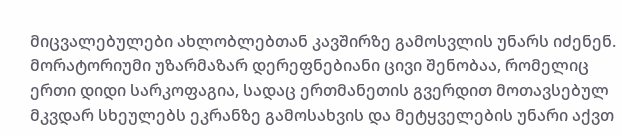მიცვალებულები ახლობლებთან კავშირზე გამოსვლის უნარს იძენენ. მორატორიუმი უზარმაზარ დერეფნებიანი ცივი შენობაა, რომელიც ერთი დიდი სარკოფაგია, სადაც ერთმანეთის გვერდით მოთავსებულ მკვდარ სხეულებს ეკრანზე გამოსახვის და მეტყველების უნარი აქვთ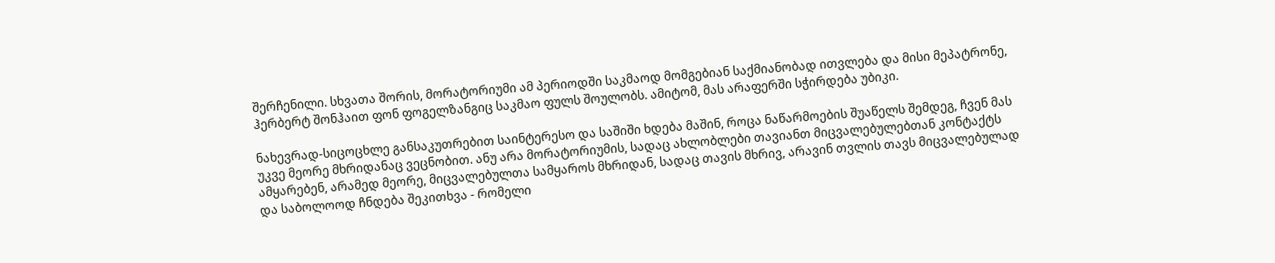შერჩენილი. სხვათა შორის, მორატორიუმი ამ პერიოდში საკმაოდ მომგებიან საქმიანობად ითვლება და მისი მეპატრონე, ჰერბერტ შონჰაით ფონ ფოგელზანგიც საკმაო ფულს შოულობს. ამიტომ, მას არაფერში სჭირდება უბიკი.

ნახევრად-სიცოცხლე განსაკუთრებით საინტერესო და საშიში ხდება მაშინ, როცა ნაწარმოების შუაწელს შემდეგ, ჩვენ მას უკვე მეორე მხრიდანაც ვეცნობით. ანუ არა მორატორიუმის, სადაც ახლობლები თავიანთ მიცვალებულებთან კონტაქტს ამყარებენ, არამედ მეორე, მიცვალებულთა სამყაროს მხრიდან, სადაც თავის მხრივ, არავინ თვლის თავს მიცვალებულად და საბოლოოდ ჩნდება შეკითხვა - რომელი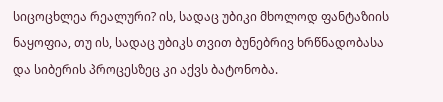სიცოცხლეა რეალური? ის, სადაც უბიკი მხოლოდ ფანტაზიის ნაყოფია, თუ ის, სადაც უბიკს თვით ბუნებრივ ხრწნადობასა და სიბერის პროცესზეც კი აქვს ბატონობა.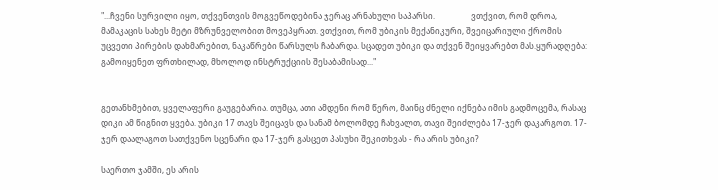"...ჩვენი სურვილი იყო, თქვენთვის მოგვეწოდებინა ჯერაც არნახული საპარსი.                  ვთქვით, რომ დროა, მამაკაცის სახეს მეტი მზრუნველობით მოვეპყრათ. ვთქვით, რომ უბიკის მექანიკური, შვეიცარიული ქრომის უცვეთი პირების დახმარებით, ნაკაწრები წარსულს ჩაბარდა. სცადეთ უბიკი და თქვენ შეიყვარებთ მას.ყურადღება: გამოიყენეთ ფრთხილად, მხოლოდ ინსტრუქციის შესაბამისად..."


გეთანხმებით, ყველაფერი გაუგებარია. თუმცა, ათი ამდენი რომ წერო, მაინც ძნელი იქნება იმის გადმოცემა, რასაც დიკი ამ წიგნით ყვება. უბიკი 17 თავს შეიცავს და სანამ ბოლომდე ჩახვალთ, თავი შეიძლება 17-ჯერ დაკარგოთ. 17-ჯერ დაალაგოთ სათქვენო სცენარი და 17-ჯერ გასცეთ პასუხი შეკითხვას - რა არის უბიკი?

საერთო ჯამში, ეს არის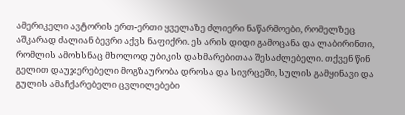ამერიკელი ავტორის ერთ-ერთი ყველაზე ძლიერი ნაწარმოები, რომელზეც აშკარად ძალიან ბევრი აქვს ნაფიქრი. ეს არის დიდი გამოცანა და ლაბირინთი, რომლის ამოხსნაც მხოლოდ უბიკის დახმარებითაა შესაძლებელი. თქვენ წინ გელით დაუჯერებელი მოგზაურობა დროსა და სივრცეში, სულის გამყინავი და გულის ამაჩქარებელი ცვლილებები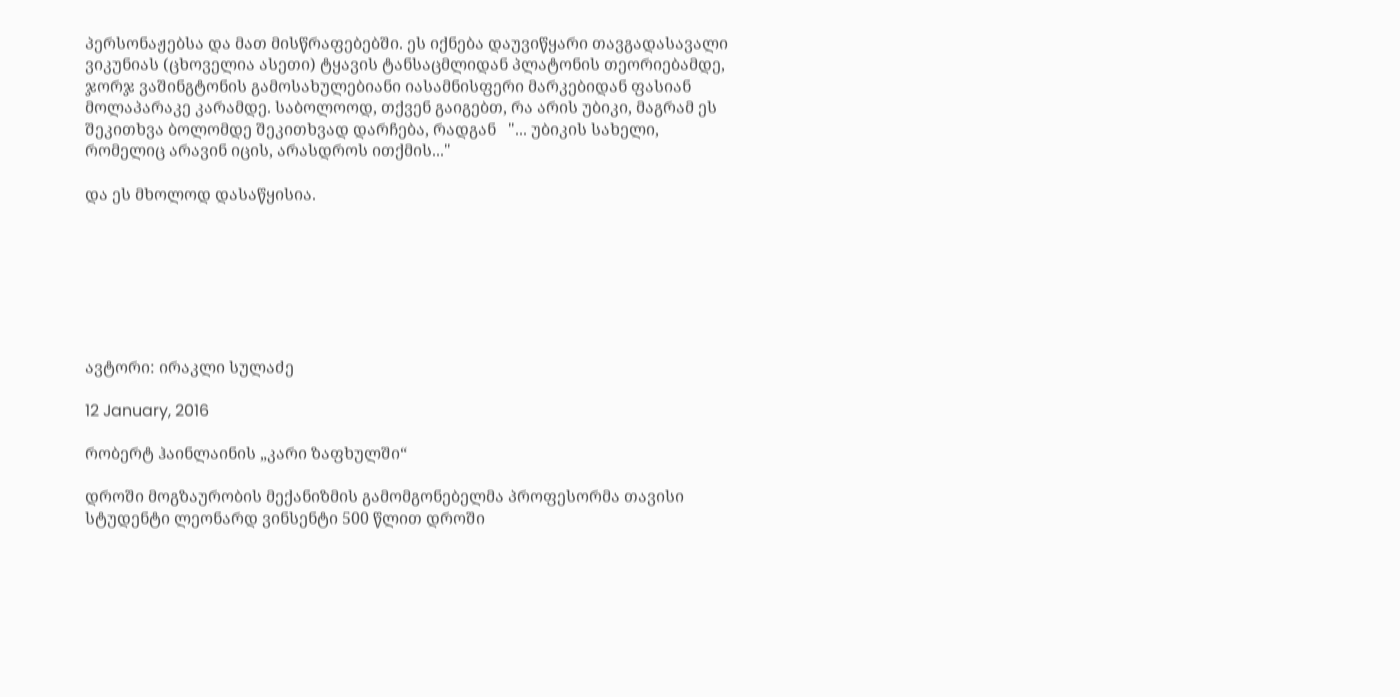პერსონაჟებსა და მათ მისწრაფებებში. ეს იქნება დაუვიწყარი თავგადასავალი ვიკუნიას (ცხოველია ასეთი) ტყავის ტანსაცმლიდან პლატონის თეორიებამდე, ჯორჯ ვაშინგტონის გამოსახულებიანი იასამნისფერი მარკებიდან ფასიან მოლაპარაკე კარამდე. საბოლოოდ, თქვენ გაიგებთ, რა არის უბიკი, მაგრამ ეს შეკითხვა ბოლომდე შეკითხვად დარჩება, რადგან   "... უბიკის სახელი, რომელიც არავინ იცის, არასდროს ითქმის..."

და ეს მხოლოდ დასაწყისია.







ავტორი: ირაკლი სულაძე

12 January, 2016

რობერტ ჰაინლაინის „კარი ზაფხულში“

დროში მოგზაურობის მექანიზმის გამომგონებელმა პროფესორმა თავისი სტუდენტი ლეონარდ ვინსენტი 500 წლით დროში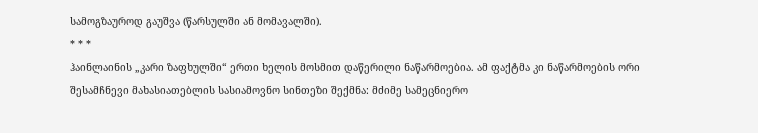სამოგზაუროდ გაუშვა (წარსულში ან მომავალში).
* * *
ჰაინლაინის „კარი ზაფხულში“ ერთი ხელის მოსმით დაწერილი ნაწარმოებია. ამ ფაქტმა კი ნაწარმოების ორი შესამჩნევი მახასიათებლის სასიამოვნო სინთეზი შექმნა: მძიმე სამეცნიერო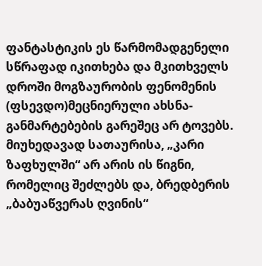ფანტასტიკის ეს წარმომადგენელი სწრაფად იკითხება და მკითხველს დროში მოგზაურობის ფენომენის (ფსევდო)მეცნიერული ახსნა-განმარტებების გარეშეც არ ტოვებს. მიუხედავად სათაურისა, „კარი ზაფხულში“ არ არის ის წიგნი, რომელიც შეძლებს და, ბრედბერის „ბაბუაწვერას ღვინის“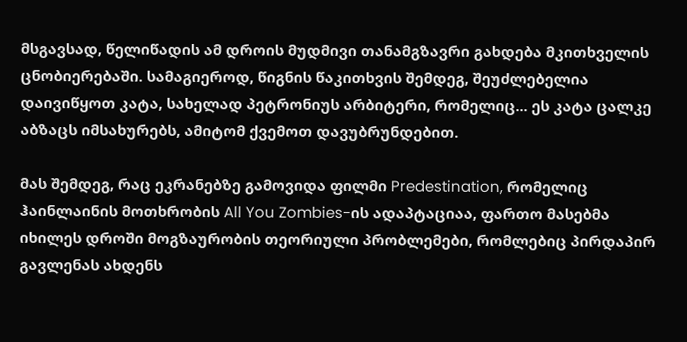მსგავსად, წელიწადის ამ დროის მუდმივი თანამგზავრი გახდება მკითხველის ცნობიერებაში. სამაგიეროდ, წიგნის წაკითხვის შემდეგ, შეუძლებელია დაივიწყოთ კატა, სახელად პეტრონიუს არბიტერი, რომელიც... ეს კატა ცალკე აბზაცს იმსახურებს, ამიტომ ქვემოთ დავუბრუნდებით.

მას შემდეგ, რაც ეკრანებზე გამოვიდა ფილმი Predestination, რომელიც ჰაინლაინის მოთხრობის All You Zombies-ის ადაპტაციაა, ფართო მასებმა იხილეს დროში მოგზაურობის თეორიული პრობლემები, რომლებიც პირდაპირ გავლენას ახდენს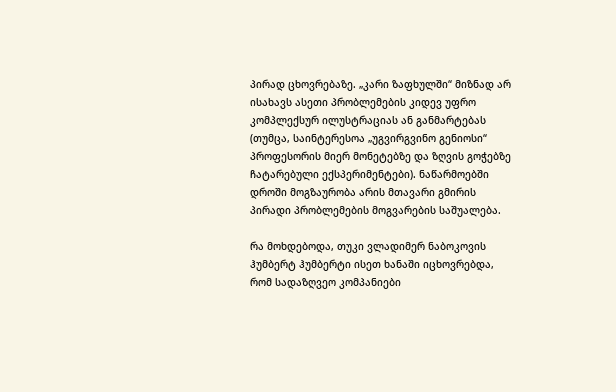პირად ცხოვრებაზე. „კარი ზაფხულში“ მიზნად არ ისახავს ასეთი პრობლემების კიდევ უფრო კომპლექსურ ილუსტრაციას ან განმარტებას (თუმცა, საინტერესოა „უგვირგვინო გენიოსი“ პროფესორის მიერ მონეტებზე და ზღვის გოჭებზე ჩატარებული ექსპერიმენტები). ნაწარმოებში დროში მოგზაურობა არის მთავარი გმირის პირადი პრობლემების მოგვარების საშუალება.

რა მოხდებოდა, თუკი ვლადიმერ ნაბოკოვის ჰუმბერტ ჰუმბერტი ისეთ ხანაში იცხოვრებდა, რომ სადაზღვეო კომპანიები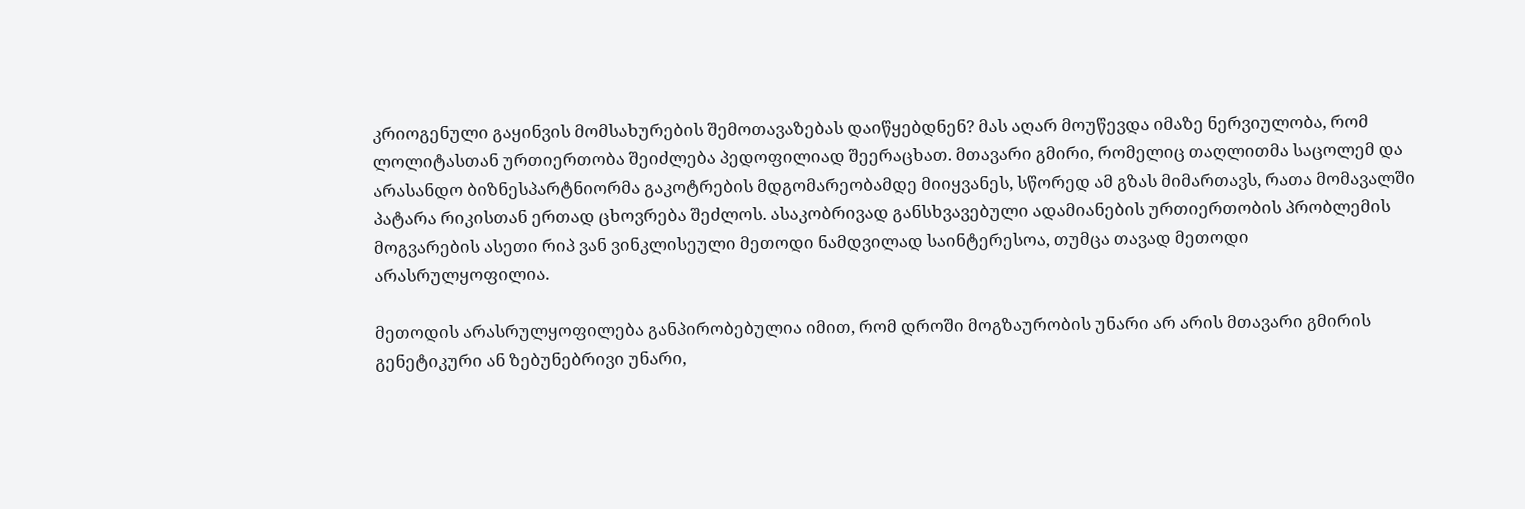კრიოგენული გაყინვის მომსახურების შემოთავაზებას დაიწყებდნენ? მას აღარ მოუწევდა იმაზე ნერვიულობა, რომ ლოლიტასთან ურთიერთობა შეიძლება პედოფილიად შეერაცხათ. მთავარი გმირი, რომელიც თაღლითმა საცოლემ და არასანდო ბიზნესპარტნიორმა გაკოტრების მდგომარეობამდე მიიყვანეს, სწორედ ამ გზას მიმართავს, რათა მომავალში პატარა რიკისთან ერთად ცხოვრება შეძლოს. ასაკობრივად განსხვავებული ადამიანების ურთიერთობის პრობლემის მოგვარების ასეთი რიპ ვან ვინკლისეული მეთოდი ნამდვილად საინტერესოა, თუმცა თავად მეთოდი არასრულყოფილია.

მეთოდის არასრულყოფილება განპირობებულია იმით, რომ დროში მოგზაურობის უნარი არ არის მთავარი გმირის გენეტიკური ან ზებუნებრივი უნარი,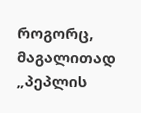როგორც, მაგალითად „პეპლის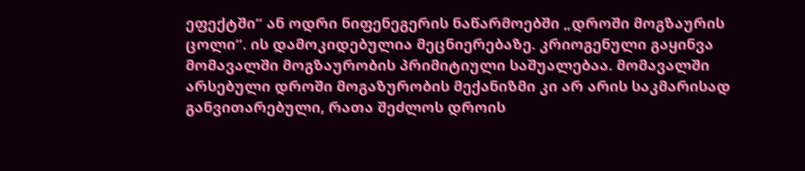ეფექტში“ ან ოდრი ნიფენეგერის ნაწარმოებში „დროში მოგზაურის ცოლი“. ის დამოკიდებულია მეცნიერებაზე. კრიოგენული გაყინვა მომავალში მოგზაურობის პრიმიტიული საშუალებაა. მომავალში არსებული დროში მოგაზურობის მექანიზმი კი არ არის საკმარისად განვითარებული, რათა შეძლოს დროის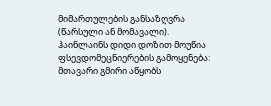მიმართულების განსაზღვრა (წარსული ან მომავალი). ჰაინლაინს დიდი დოზით მოუწია ფსევდომეცნიერების გამოყენება: მთავარი გმირი აწყობს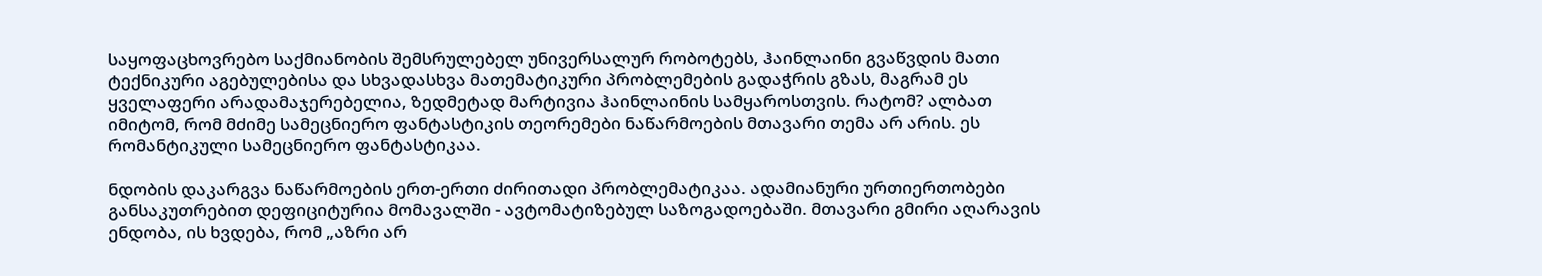საყოფაცხოვრებო საქმიანობის შემსრულებელ უნივერსალურ რობოტებს, ჰაინლაინი გვაწვდის მათი ტექნიკური აგებულებისა და სხვადასხვა მათემატიკური პრობლემების გადაჭრის გზას, მაგრამ ეს ყველაფერი არადამაჯერებელია, ზედმეტად მარტივია ჰაინლაინის სამყაროსთვის. რატომ? ალბათ იმიტომ, რომ მძიმე სამეცნიერო ფანტასტიკის თეორემები ნაწარმოების მთავარი თემა არ არის. ეს რომანტიკული სამეცნიერო ფანტასტიკაა.

ნდობის დაკარგვა ნაწარმოების ერთ-ერთი ძირითადი პრობლემატიკაა. ადამიანური ურთიერთობები განსაკუთრებით დეფიციტურია მომავალში - ავტომატიზებულ საზოგადოებაში. მთავარი გმირი აღარავის ენდობა, ის ხვდება, რომ „აზრი არ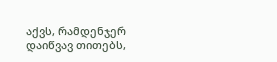აქვს, რამდენჯერ დაიწვავ თითებს,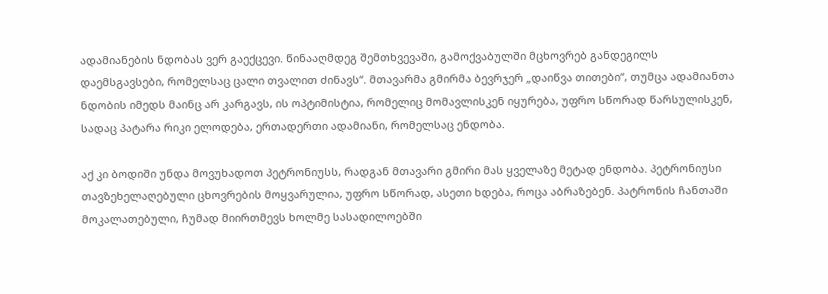ადამიანების ნდობას ვერ გაექცევი. წინააღმდეგ შემთხვევაში, გამოქვაბულში მცხოვრებ განდეგილს დაემსგავსები, რომელსაც ცალი თვალით ძინავს“. მთავარმა გმირმა ბევრჯერ „დაიწვა თითები“, თუმცა ადამიანთა ნდობის იმედს მაინც არ კარგავს, ის ოპტიმისტია, რომელიც მომავლისკენ იყურება, უფრო სწორად წარსულისკენ, სადაც პატარა რიკი ელოდება, ერთადერთი ადამიანი, რომელსაც ენდობა.

აქ კი ბოდიში უნდა მოვუხადოთ პეტრონიუსს, რადგან მთავარი გმირი მას ყველაზე მეტად ენდობა. პეტრონიუსი თავზეხელაღებული ცხოვრების მოყვარულია, უფრო სწორად, ასეთი ხდება, როცა აბრაზებენ. პატრონის ჩანთაში მოკალათებული, ჩუმად მიირთმევს ხოლმე სასადილოებში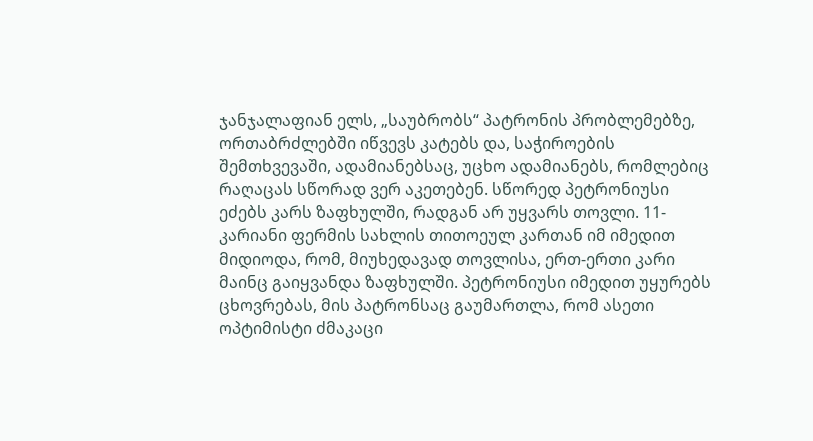ჯანჯალაფიან ელს, „საუბრობს“ პატრონის პრობლემებზე, ორთაბრძლებში იწვევს კატებს და, საჭიროების შემთხვევაში, ადამიანებსაც, უცხო ადამიანებს, რომლებიც რაღაცას სწორად ვერ აკეთებენ. სწორედ პეტრონიუსი ეძებს კარს ზაფხულში, რადგან არ უყვარს თოვლი. 11-კარიანი ფერმის სახლის თითოეულ კართან იმ იმედით მიდიოდა, რომ, მიუხედავად თოვლისა, ერთ-ერთი კარი მაინც გაიყვანდა ზაფხულში. პეტრონიუსი იმედით უყურებს ცხოვრებას, მის პატრონსაც გაუმართლა, რომ ასეთი ოპტიმისტი ძმაკაცი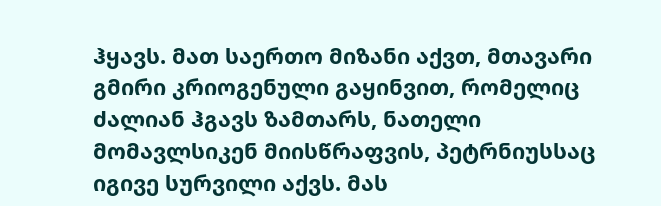ჰყავს. მათ საერთო მიზანი აქვთ, მთავარი გმირი კრიოგენული გაყინვით, რომელიც ძალიან ჰგავს ზამთარს, ნათელი მომავლსიკენ მიისწრაფვის, პეტრნიუსსაც იგივე სურვილი აქვს. მას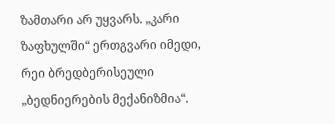ზამთარი არ უყვარს. „კარი ზაფხულში“ ერთგვარი იმედი, რეი ბრედბერისეული „ბედნიერების მექანიზმია“.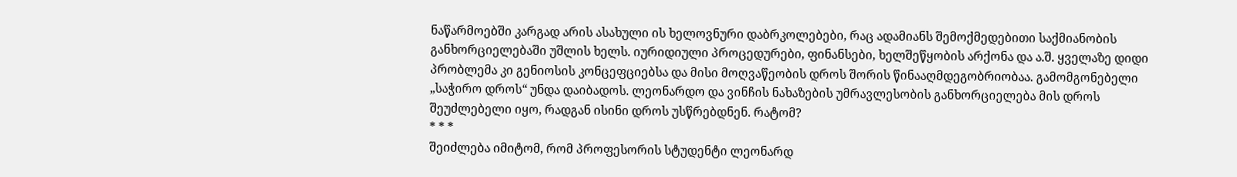ნაწარმოებში კარგად არის ასახული ის ხელოვნური დაბრკოლებები, რაც ადამიანს შემოქმედებითი საქმიანობის განხორციელებაში უშლის ხელს. იურიდიული პროცედურები, ფინანსები, ხელშეწყობის არქონა და ა.შ. ყველაზე დიდი პრობლემა კი გენიოსის კონცეფციებსა და მისი მოღვაწეობის დროს შორის წინააღმდეგობრიობაა. გამომგონებელი „საჭირო დროს“ უნდა დაიბადოს. ლეონარდო და ვინჩის ნახაზების უმრავლესობის განხორციელება მის დროს შეუძლებელი იყო, რადგან ისინი დროს უსწრებდნენ. რატომ?
* * *
შეიძლება იმიტომ, რომ პროფესორის სტუდენტი ლეონარდ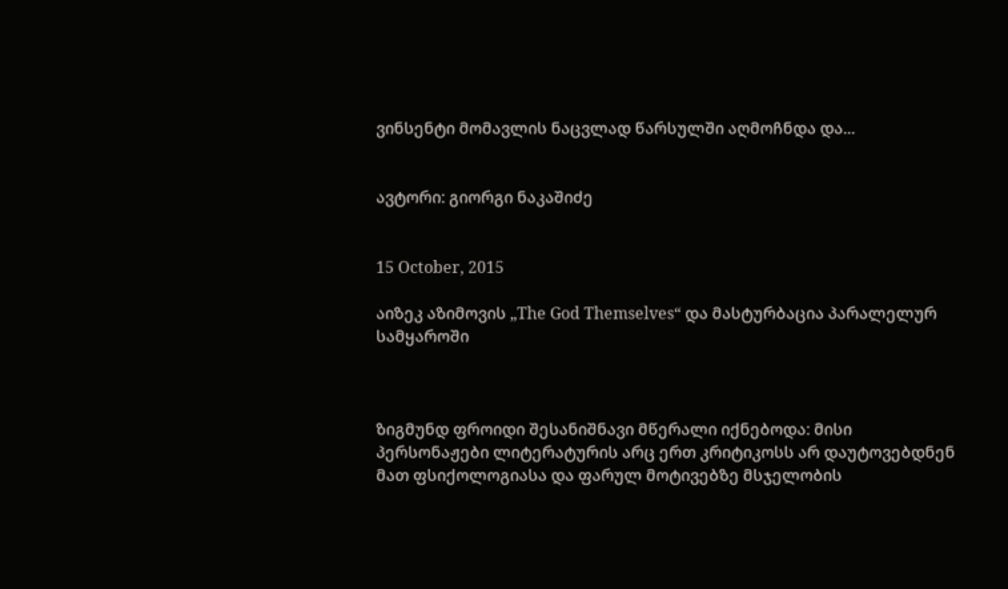ვინსენტი მომავლის ნაცვლად წარსულში აღმოჩნდა და...


ავტორი: გიორგი ნაკაშიძე


15 October, 2015

აიზეკ აზიმოვის „The God Themselves“ და მასტურბაცია პარალელურ სამყაროში



ზიგმუნდ ფროიდი შესანიშნავი მწერალი იქნებოდა: მისი პერსონაჟები ლიტერატურის არც ერთ კრიტიკოსს არ დაუტოვებდნენ მათ ფსიქოლოგიასა და ფარულ მოტივებზე მსჯელობის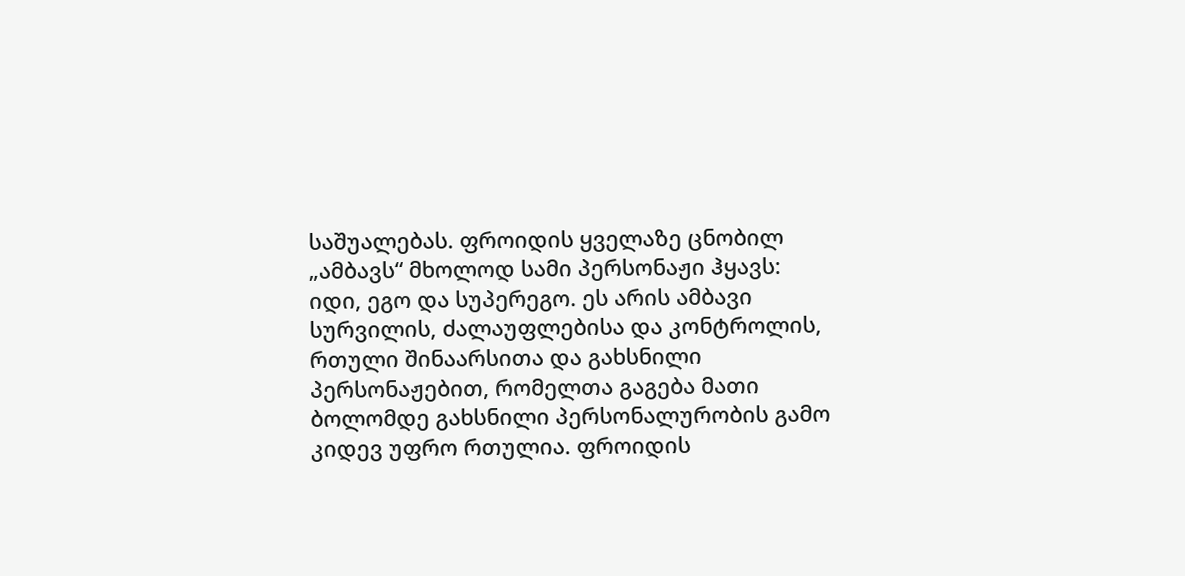საშუალებას. ფროიდის ყველაზე ცნობილ „ამბავს“ მხოლოდ სამი პერსონაჟი ჰყავს: იდი, ეგო და სუპერეგო. ეს არის ამბავი სურვილის, ძალაუფლებისა და კონტროლის, რთული შინაარსითა და გახსნილი პერსონაჟებით, რომელთა გაგება მათი ბოლომდე გახსნილი პერსონალურობის გამო კიდევ უფრო რთულია. ფროიდის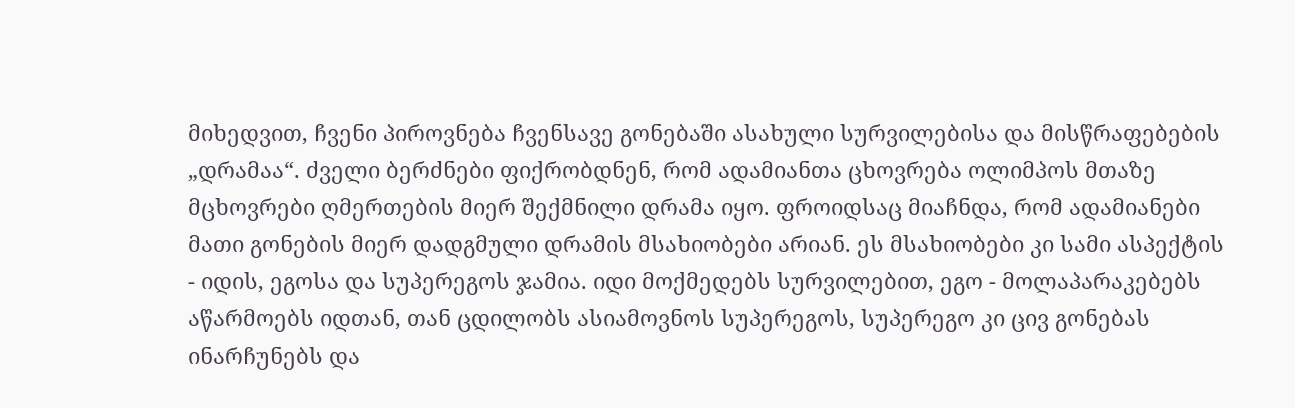მიხედვით, ჩვენი პიროვნება ჩვენსავე გონებაში ასახული სურვილებისა და მისწრაფებების „დრამაა“. ძველი ბერძნები ფიქრობდნენ, რომ ადამიანთა ცხოვრება ოლიმპოს მთაზე მცხოვრები ღმერთების მიერ შექმნილი დრამა იყო. ფროიდსაც მიაჩნდა, რომ ადამიანები მათი გონების მიერ დადგმული დრამის მსახიობები არიან. ეს მსახიობები კი სამი ასპექტის - იდის, ეგოსა და სუპერეგოს ჯამია. იდი მოქმედებს სურვილებით, ეგო - მოლაპარაკებებს აწარმოებს იდთან, თან ცდილობს ასიამოვნოს სუპერეგოს, სუპერეგო კი ცივ გონებას ინარჩუნებს და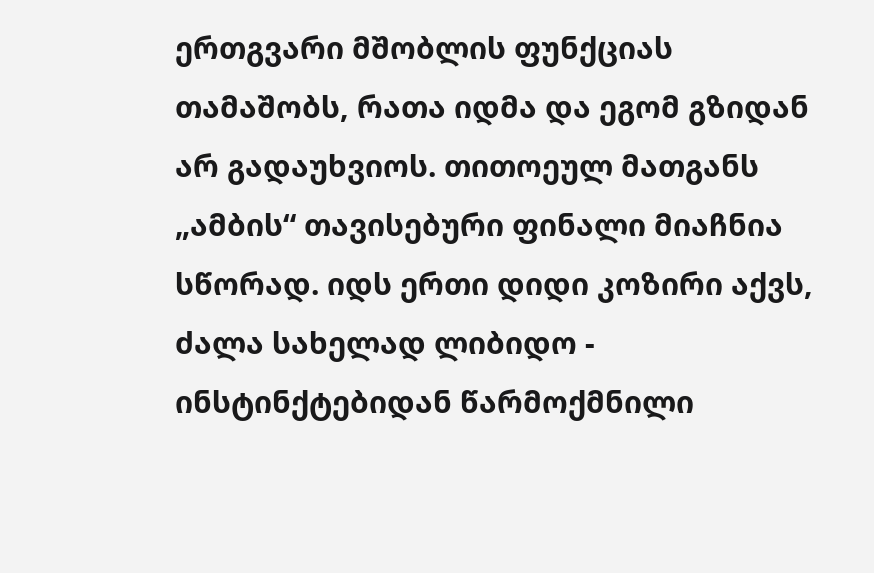ერთგვარი მშობლის ფუნქციას თამაშობს, რათა იდმა და ეგომ გზიდან არ გადაუხვიოს. თითოეულ მათგანს „ამბის“ თავისებური ფინალი მიაჩნია სწორად. იდს ერთი დიდი კოზირი აქვს, ძალა სახელად ლიბიდო - ინსტინქტებიდან წარმოქმნილი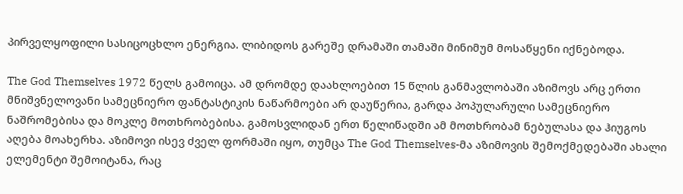პირველყოფილი სასიცოცხლო ენერგია. ლიბიდოს გარეშე დრამაში თამაში მინიმუმ მოსაწყენი იქნებოდა.

The God Themselves 1972 წელს გამოიცა. ამ დრომდე დაახლოებით 15 წლის განმავლობაში აზიმოვს არც ერთი მნიშვნელოვანი სამეცნიერო ფანტასტიკის ნაწარმოები არ დაუწერია, გარდა პოპულარული სამეცნიერო ნაშრომებისა და მოკლე მოთხრობებისა. გამოსვლიდან ერთ წელიწადში ამ მოთხრობამ ნებულასა და ჰიუგოს აღება მოახერხა. აზიმოვი ისევ ძველ ფორმაში იყო, თუმცა The God Themselves-მა აზიმოვის შემოქმედებაში ახალი ელემენტი შემოიტანა, რაც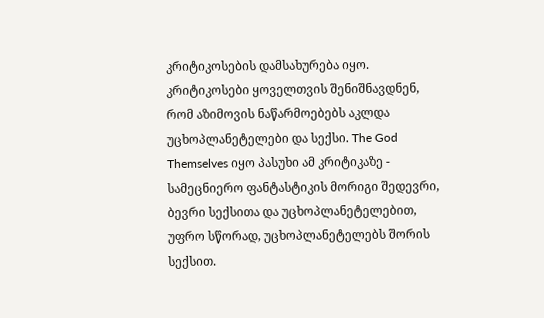კრიტიკოსების დამსახურება იყო. კრიტიკოსები ყოველთვის შენიშნავდნენ, რომ აზიმოვის ნაწარმოებებს აკლდა უცხოპლანეტელები და სექსი. The God Themselves იყო პასუხი ამ კრიტიკაზე - სამეცნიერო ფანტასტიკის მორიგი შედევრი, ბევრი სექსითა და უცხოპლანეტელებით, უფრო სწორად, უცხოპლანეტელებს შორის სექსით.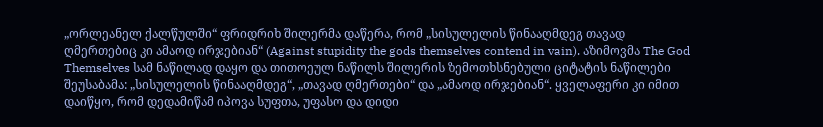„ორლეანელ ქალწულში“ ფრიდრიხ შილერმა დაწერა, რომ „სისულელის წინააღმდეგ თავად ღმერთებიც კი ამაოდ ირჯებიან“ (Against stupidity the gods themselves contend in vain). აზიმოვმა The God Themselves სამ ნაწილად დაყო და თითოეულ ნაწილს შილერის ზემოთხსნებული ციტატის ნაწილები შეუსაბამა: „სისულელის წინააღმდეგ“, „თავად ღმერთები“ და „ამაოდ ირჯებიან“. ყველაფერი კი იმით დაიწყო, რომ დედამიწამ იპოვა სუფთა, უფასო და დიდი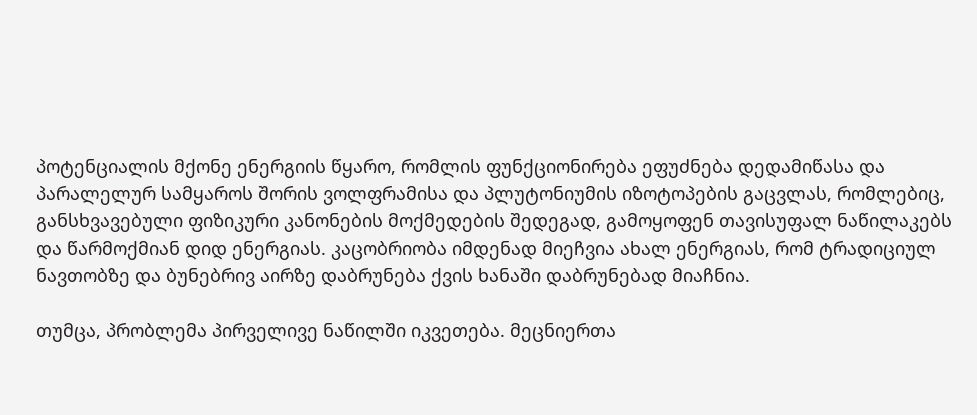პოტენციალის მქონე ენერგიის წყარო, რომლის ფუნქციონირება ეფუძნება დედამიწასა და პარალელურ სამყაროს შორის ვოლფრამისა და პლუტონიუმის იზოტოპების გაცვლას, რომლებიც, განსხვავებული ფიზიკური კანონების მოქმედების შედეგად, გამოყოფენ თავისუფალ ნაწილაკებს და წარმოქმიან დიდ ენერგიას. კაცობრიობა იმდენად მიეჩვია ახალ ენერგიას, რომ ტრადიციულ ნავთობზე და ბუნებრივ აირზე დაბრუნება ქვის ხანაში დაბრუნებად მიაჩნია.

თუმცა, პრობლემა პირველივე ნაწილში იკვეთება. მეცნიერთა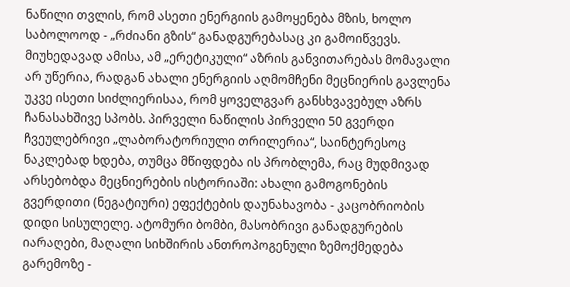ნაწილი თვლის, რომ ასეთი ენერგიის გამოყენება მზის, ხოლო საბოლოოდ - „რძიანი გზის“ განადგურებასაც კი გამოიწვევს. მიუხედავად ამისა, ამ „ერეტიკული“ აზრის განვითარებას მომავალი არ უწერია, რადგან ახალი ენერგიის აღმომჩენი მეცნიერის გავლენა უკვე ისეთი სიძლიერისაა, რომ ყოველგვარ განსხვავებულ აზრს ჩანასახშივე სპობს. პირველი ნაწილის პირველი 50 გვერდი  ჩვეულებრივი „ლაბორატორიული თრილერია“, საინტერესოც ნაკლებად ხდება, თუმცა მწიფდება ის პრობლემა, რაც მუდმივად არსებობდა მეცნიერების ისტორიაში: ახალი გამოგონების გვერდითი (ნეგატიური) ეფექტების დაუნახავობა - კაცობრიობის დიდი სისულელე. ატომური ბომბი, მასობრივი განადგურების იარაღები, მაღალი სიხშირის ანთროპოგენული ზემოქმედება გარემოზე -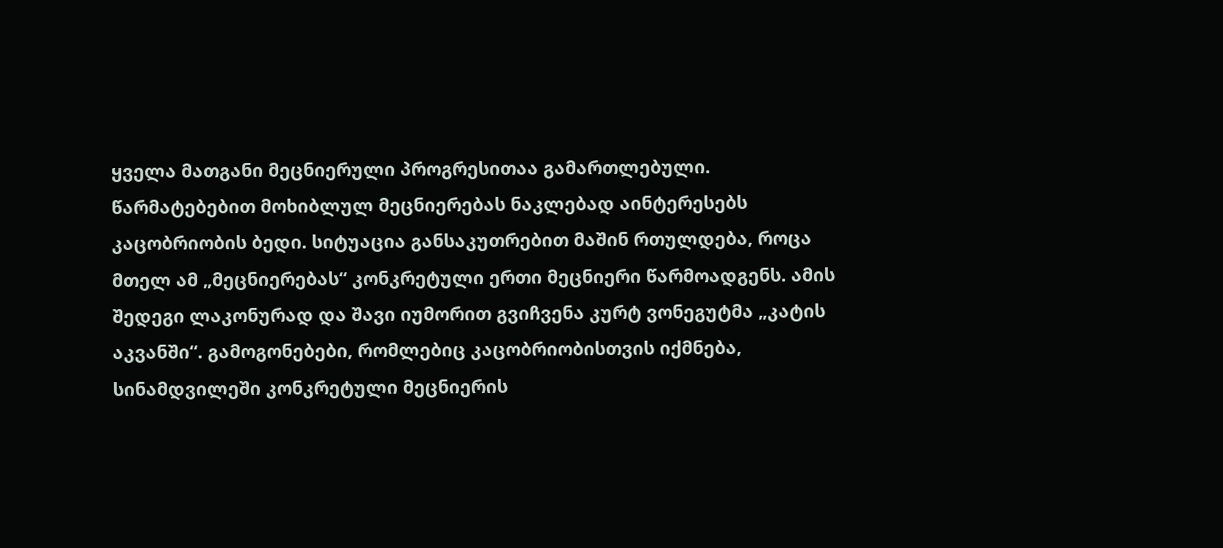ყველა მათგანი მეცნიერული პროგრესითაა გამართლებული. წარმატებებით მოხიბლულ მეცნიერებას ნაკლებად აინტერესებს კაცობრიობის ბედი. სიტუაცია განსაკუთრებით მაშინ რთულდება, როცა მთელ ამ „მეცნიერებას“ კონკრეტული ერთი მეცნიერი წარმოადგენს. ამის შედეგი ლაკონურად და შავი იუმორით გვიჩვენა კურტ ვონეგუტმა „კატის აკვანში“. გამოგონებები, რომლებიც კაცობრიობისთვის იქმნება, სინამდვილეში კონკრეტული მეცნიერის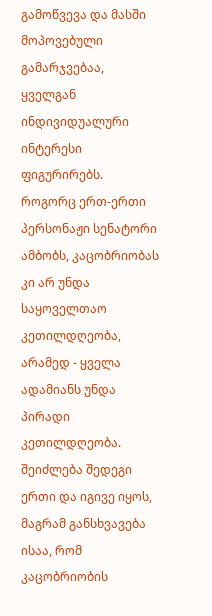გამოწვევა და მასში მოპოვებული გამარჯვებაა, ყველგან ინდივიდუალური ინტერესი ფიგურირებს. როგორც ერთ-ერთი პერსონაჟი სენატორი ამბობს, კაცობრიობას კი არ უნდა საყოველთაო კეთილდღეობა, არამედ - ყველა ადამიანს უნდა პირადი კეთილდღეობა. შეიძლება შედეგი ერთი და იგივე იყოს, მაგრამ განსხვავება ისაა, რომ კაცობრიობის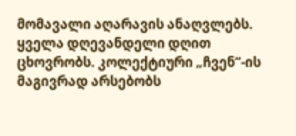მომავალი აღარავის ანაღვლებს. ყველა დღევანდელი დღით ცხოვრობს. კოლექტიური „ჩვენ“-ის მაგივრად არსებობს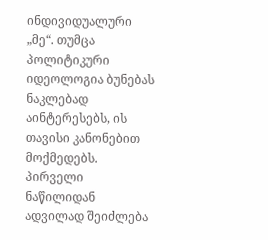ინდივიდუალური „მე“. თუმცა პოლიტიკური იდეოლოგია ბუნებას ნაკლებად აინტერესებს, ის თავისი კანონებით მოქმედებს. პირველი ნაწილიდან ადვილად შეიძლება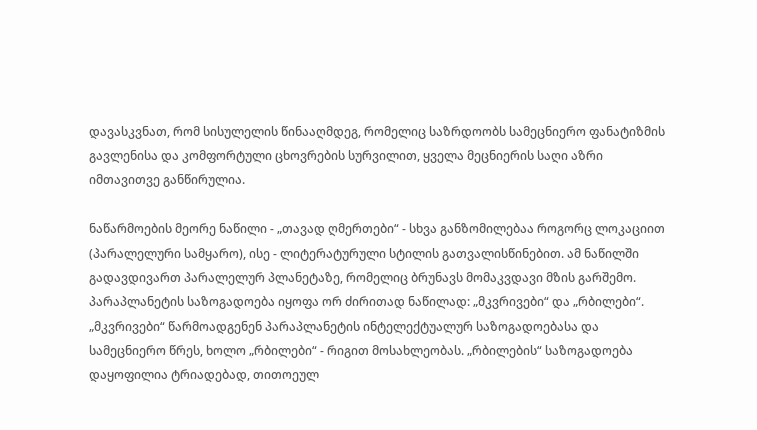დავასკვნათ, რომ სისულელის წინააღმდეგ, რომელიც საზრდოობს სამეცნიერო ფანატიზმის გავლენისა და კომფორტული ცხოვრების სურვილით, ყველა მეცნიერის საღი აზრი იმთავითვე განწირულია.

ნაწარმოების მეორე ნაწილი - „თავად ღმერთები“ - სხვა განზომილებაა როგორც ლოკაციით (პარალელური სამყარო), ისე - ლიტერატურული სტილის გათვალისწინებით. ამ ნაწილში გადავდივართ პარალელურ პლანეტაზე, რომელიც ბრუნავს მომაკვდავი მზის გარშემო. პარაპლანეტის საზოგადოება იყოფა ორ ძირითად ნაწილად: „მკვრივები“ და „რბილები“. „მკვრივები“ წარმოადგენენ პარაპლანეტის ინტელექტუალურ საზოგადოებასა და სამეცნიერო წრეს, ხოლო „რბილები“ - რიგით მოსახლეობას. „რბილების“ საზოგადოება დაყოფილია ტრიადებად, თითოეულ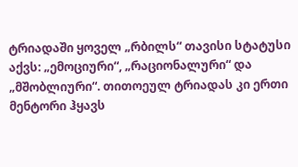ტრიადაში ყოველ „რბილს“ თავისი სტატუსი აქვს: „ემოციური“, „რაციონალური“ და „მშობლიური“. თითოეულ ტრიადას კი ერთი მენტორი ჰყავს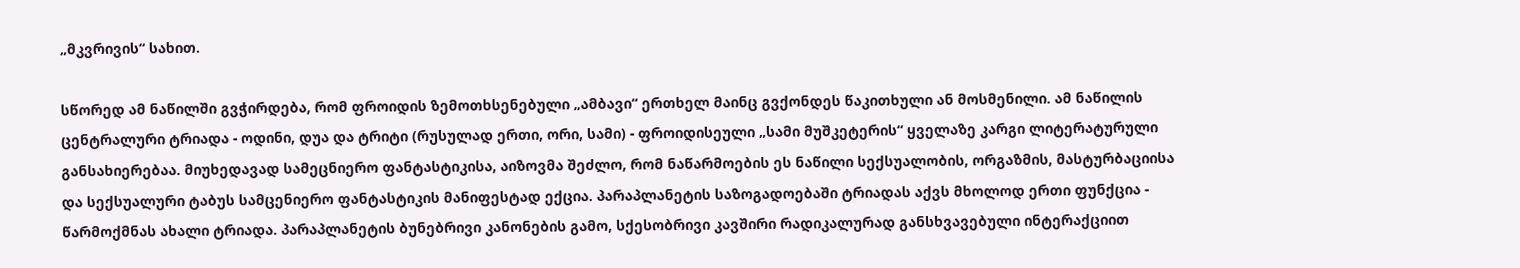„მკვრივის“ სახით.

სწორედ ამ ნაწილში გვჭირდება, რომ ფროიდის ზემოთხსენებული „ამბავი“ ერთხელ მაინც გვქონდეს წაკითხული ან მოსმენილი. ამ ნაწილის ცენტრალური ტრიადა - ოდინი, დუა და ტრიტი (რუსულად ერთი, ორი, სამი) - ფროიდისეული „სამი მუშკეტერის“ ყველაზე კარგი ლიტერატურული განსახიერებაა. მიუხედავად სამეცნიერო ფანტასტიკისა, აიზოვმა შეძლო, რომ ნაწარმოების ეს ნაწილი სექსუალობის, ორგაზმის, მასტურბაციისა და სექსუალური ტაბუს სამცენიერო ფანტასტიკის მანიფესტად ექცია. პარაპლანეტის საზოგადოებაში ტრიადას აქვს მხოლოდ ერთი ფუნქცია - წარმოქმნას ახალი ტრიადა. პარაპლანეტის ბუნებრივი კანონების გამო, სქესობრივი კავშირი რადიკალურად განსხვავებული ინტერაქციით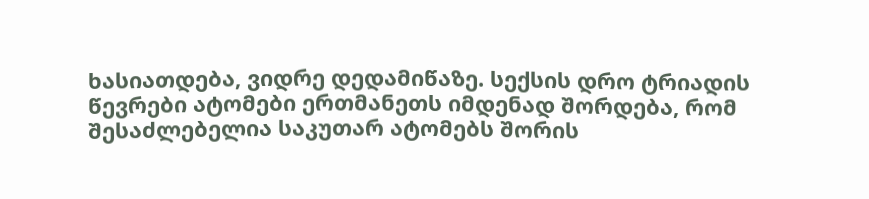ხასიათდება, ვიდრე დედამიწაზე. სექსის დრო ტრიადის წევრები ატომები ერთმანეთს იმდენად შორდება, რომ შესაძლებელია საკუთარ ატომებს შორის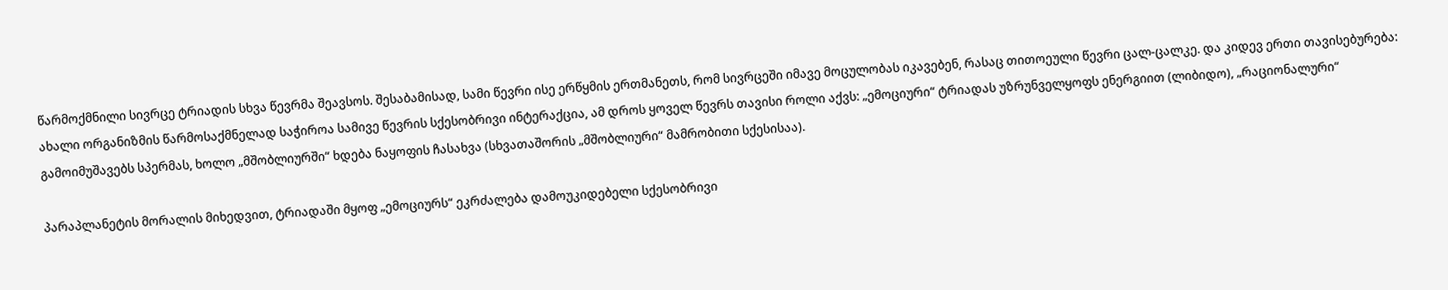წარმოქმნილი სივრცე ტრიადის სხვა წევრმა შეავსოს. შესაბამისად, სამი წევრი ისე ერწყმის ერთმანეთს, რომ სივრცეში იმავე მოცულობას იკავებენ, რასაც თითოეული წევრი ცალ-ცალკე. და კიდევ ერთი თავისებურება: ახალი ორგანიზმის წარმოსაქმნელად საჭიროა სამივე წევრის სქესობრივი ინტერაქცია, ამ დროს ყოველ წევრს თავისი როლი აქვს: „ემოციური“ ტრიადას უზრუნველყოფს ენერგიით (ლიბიდო), „რაციონალური“ გამოიმუშავებს სპერმას, ხოლო „მშობლიურში“ ხდება ნაყოფის ჩასახვა (სხვათაშორის „მშობლიური“ მამრობითი სქესისაა).

პარაპლანეტის მორალის მიხედვით, ტრიადაში მყოფ „ემოციურს“ ეკრძალება დამოუკიდებელი სქესობრივი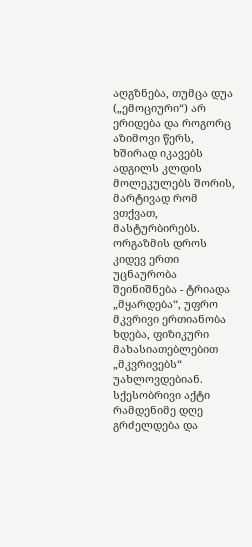აღგზნება, თუმცა დუა („ემოციური“) არ ერიდება და როგორც აზიმოვი წერს, ხშირად იკავებს ადგილს კლდის მოლეკულებს შორის, მარტივად რომ ვთქვათ, მასტურბირებს. ორგაზმის დროს კიდევ ერთი უცნაურობა შეინიშნება - ტრიადა „მყარდება“, უფრო მკვრივი ერთიანობა ხდება, ფიზიკური მახასიათებლებით „მკვრივებს“ უახლოვდებიან. სქესობრივი აქტი რამდენიმე დღე გრძელდება და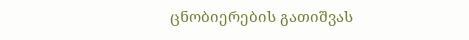ცნობიერების გათიშვას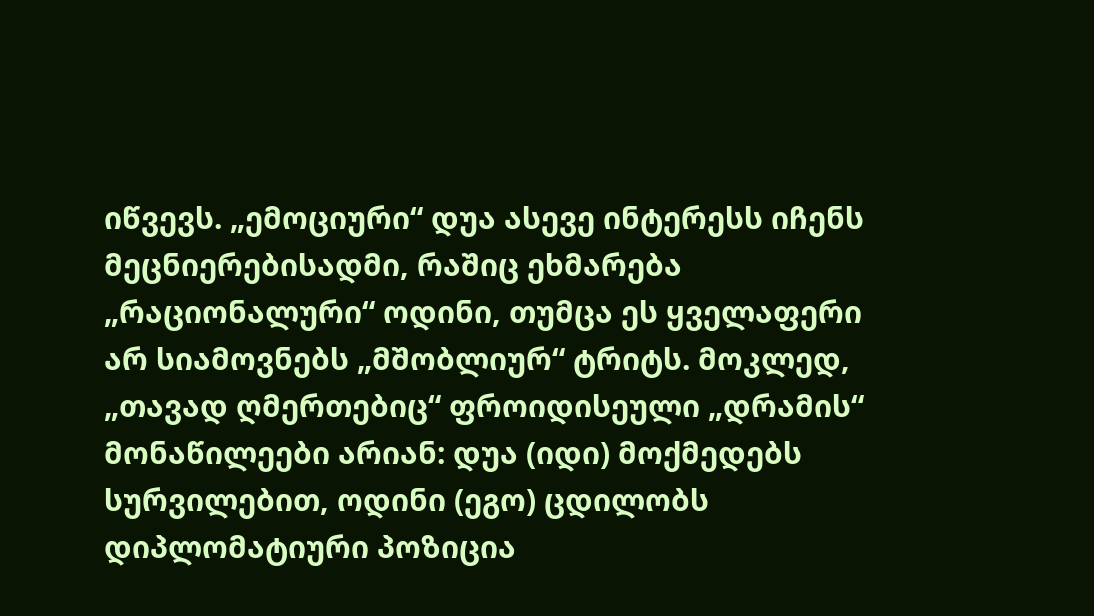იწვევს. „ემოციური“ დუა ასევე ინტერესს იჩენს მეცნიერებისადმი, რაშიც ეხმარება „რაციონალური“ ოდინი, თუმცა ეს ყველაფერი არ სიამოვნებს „მშობლიურ“ ტრიტს. მოკლედ, „თავად ღმერთებიც“ ფროიდისეული „დრამის“ მონაწილეები არიან: დუა (იდი) მოქმედებს სურვილებით, ოდინი (ეგო) ცდილობს დიპლომატიური პოზიცია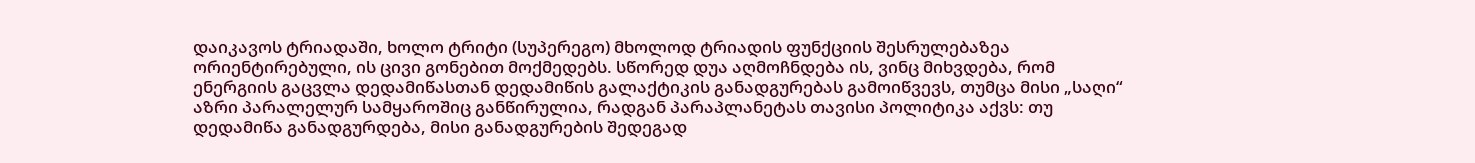დაიკავოს ტრიადაში, ხოლო ტრიტი (სუპერეგო) მხოლოდ ტრიადის ფუნქციის შესრულებაზეა ორიენტირებული, ის ცივი გონებით მოქმედებს. სწორედ დუა აღმოჩნდება ის, ვინც მიხვდება, რომ ენერგიის გაცვლა დედამიწასთან დედამიწის გალაქტიკის განადგურებას გამოიწვევს, თუმცა მისი „საღი“ აზრი პარალელურ სამყაროშიც განწირულია, რადგან პარაპლანეტას თავისი პოლიტიკა აქვს: თუ დედამიწა განადგურდება, მისი განადგურების შედეგად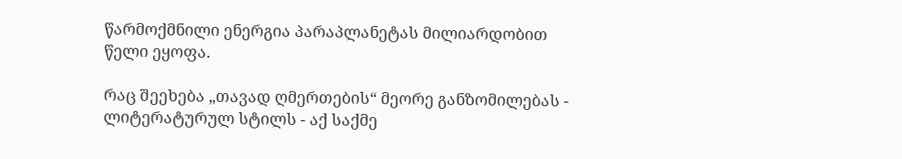წარმოქმნილი ენერგია პარაპლანეტას მილიარდობით წელი ეყოფა.

რაც შეეხება „თავად ღმერთების“ მეორე განზომილებას - ლიტერატურულ სტილს - აქ საქმე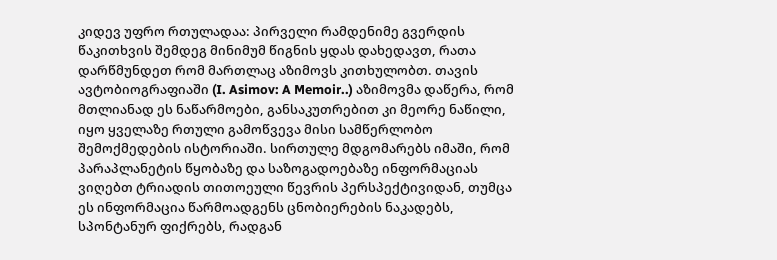კიდევ უფრო რთულადაა: პირველი რამდენიმე გვერდის წაკითხვის შემდეგ მინიმუმ წიგნის ყდას დახედავთ, რათა დარწმუნდეთ რომ მართლაც აზიმოვს კითხულობთ. თავის ავტობიოგრაფიაში (I. Asimov: A Memoir..) აზიმოვმა დაწერა, რომ მთლიანად ეს ნაწარმოები, განსაკუთრებით კი მეორე ნაწილი, იყო ყველაზე რთული გამოწვევა მისი სამწერლობო შემოქმედების ისტორიაში. სირთულე მდგომარებს იმაში, რომ პარაპლანეტის წყობაზე და საზოგადოებაზე ინფორმაციას ვიღებთ ტრიადის თითოეული წევრის პერსპექტივიდან, თუმცა ეს ინფორმაცია წარმოადგენს ცნობიერების ნაკადებს, სპონტანურ ფიქრებს, რადგან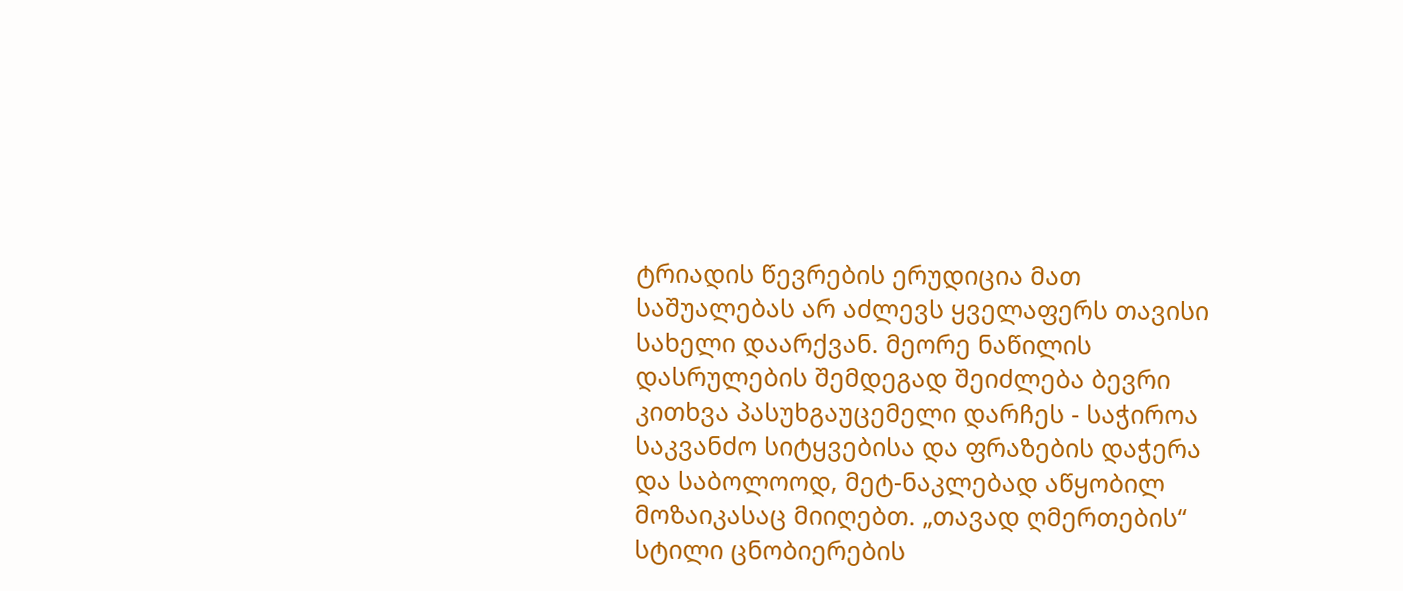ტრიადის წევრების ერუდიცია მათ საშუალებას არ აძლევს ყველაფერს თავისი სახელი დაარქვან. მეორე ნაწილის დასრულების შემდეგად შეიძლება ბევრი კითხვა პასუხგაუცემელი დარჩეს - საჭიროა საკვანძო სიტყვებისა და ფრაზების დაჭერა და საბოლოოდ, მეტ-ნაკლებად აწყობილ მოზაიკასაც მიიღებთ. „თავად ღმერთების“ სტილი ცნობიერების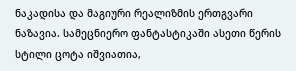ნაკადისა და მაგიური რეალიზმის ერთგვარი ნაზავია. სამეცნიერო ფანტასტიკაში ასეთი წერის სტილი ცოტა იშვიათია,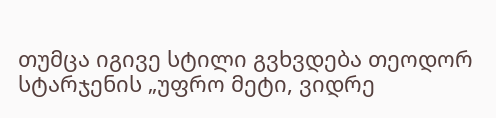თუმცა იგივე სტილი გვხვდება თეოდორ სტარჯენის „უფრო მეტი, ვიდრე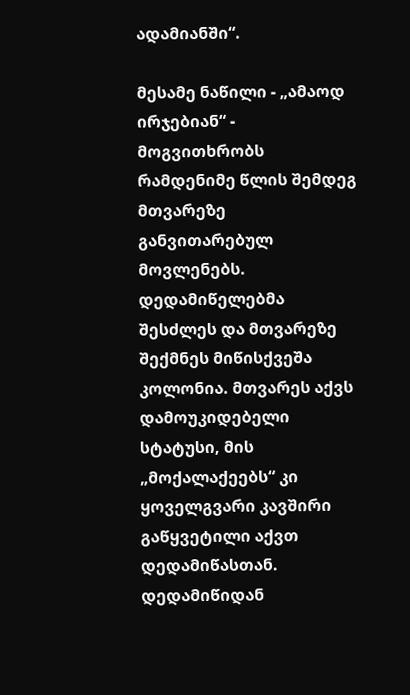ადამიანში“.

მესამე ნაწილი - „ამაოდ ირჯებიან“ - მოგვითხრობს რამდენიმე წლის შემდეგ მთვარეზე განვითარებულ მოვლენებს. დედამიწელებმა შესძლეს და მთვარეზე შექმნეს მიწისქვეშა კოლონია. მთვარეს აქვს დამოუკიდებელი სტატუსი, მის „მოქალაქეებს“ კი ყოველგვარი კავშირი გაწყვეტილი აქვთ დედამიწასთან. დედამიწიდან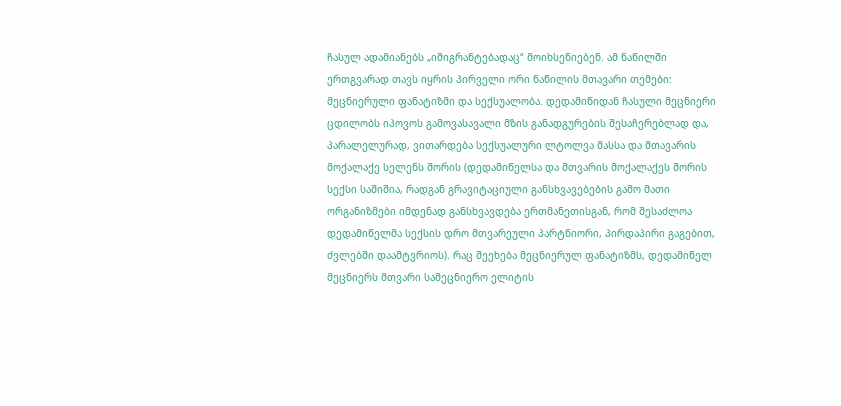ჩასულ ადამიანებს „იმიგრანტებადაც“ მოიხსენიებენ. ამ ნაწილში ერთგვარად თავს იყრის პირველი ორი ნაწილის მთავარი თემები: მეცნიერული ფანატიზმი და სექსუალობა. დედამიწიდან ჩასული მეცნიერი ცდილობს იპოვოს გამოვასავალი მზის განადგურების შესაჩერებლად და, პარალელურად, ვითარდება სექსუალური ლტოლვა მასსა და მთავარის მოქალაქე სელენს შორის (დედამიწელსა და მთვარის მოქალაქეს შორის სექსი საშიშია, რადგან გრავიტაციული განსხვავებების გამო მათი ორგანიზმები იმდენად განსხვავდება ერთმანეთისგან, რომ შესაძლოა დედამიწელმა სექსის დრო მთვარეული პარტნიორი, პირდაპირი გაგებით, ძვლებში დაამტვრიოს). რაც შეეხება მეცნიერულ ფანატიზმს, დედამიწელ მეცნიერს მთვარი სამეცნიერო ელიტის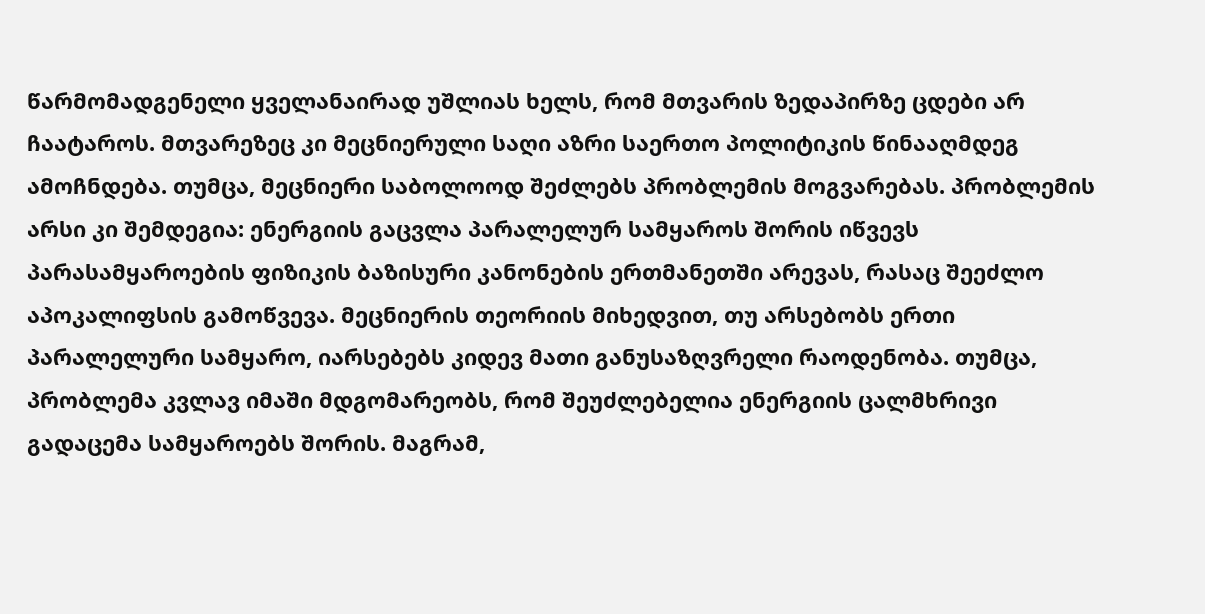წარმომადგენელი ყველანაირად უშლიას ხელს, რომ მთვარის ზედაპირზე ცდები არ ჩაატაროს. მთვარეზეც კი მეცნიერული საღი აზრი საერთო პოლიტიკის წინააღმდეგ ამოჩნდება. თუმცა, მეცნიერი საბოლოოდ შეძლებს პრობლემის მოგვარებას. პრობლემის არსი კი შემდეგია: ენერგიის გაცვლა პარალელურ სამყაროს შორის იწვევს პარასამყაროების ფიზიკის ბაზისური კანონების ერთმანეთში არევას, რასაც შეეძლო აპოკალიფსის გამოწვევა. მეცნიერის თეორიის მიხედვით, თუ არსებობს ერთი პარალელური სამყარო, იარსებებს კიდევ მათი განუსაზღვრელი რაოდენობა. თუმცა, პრობლემა კვლავ იმაში მდგომარეობს, რომ შეუძლებელია ენერგიის ცალმხრივი  გადაცემა სამყაროებს შორის. მაგრამ,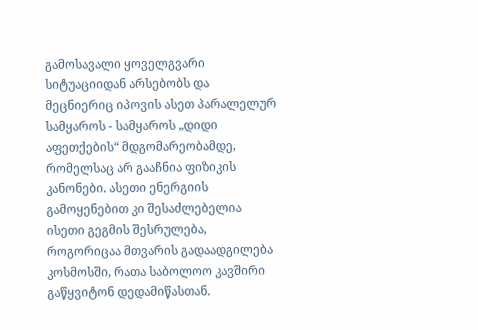გამოსავალი ყოველგვარი სიტუაციიდან არსებობს და მეცნიერიც იპოვის ასეთ პარალელურ სამყაროს - სამყაროს „დიდი აფეთქების“ მდგომარეობამდე, რომელსაც არ გააჩნია ფიზიკის კანონები. ასეთი ენერგიის გამოყენებით კი შესაძლებელია ისეთი გეგმის შესრულება, როგორიცაა მთვარის გადაადგილება კოსმოსში, რათა საბოლოო კავშირი გაწყვიტონ დედამიწასთან.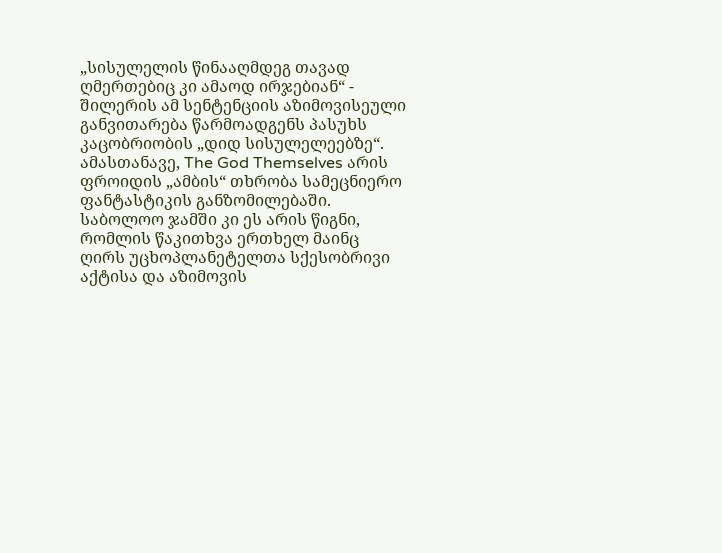„სისულელის წინააღმდეგ თავად ღმერთებიც კი ამაოდ ირჯებიან“ - შილერის ამ სენტენციის აზიმოვისეული განვითარება წარმოადგენს პასუხს კაცობრიობის „დიდ სისულელეებზე“. ამასთანავე, The God Themselves არის ფროიდის „ამბის“ თხრობა სამეცნიერო ფანტასტიკის განზომილებაში. საბოლოო ჯამში კი ეს არის წიგნი, რომლის წაკითხვა ერთხელ მაინც ღირს უცხოპლანეტელთა სქესობრივი აქტისა და აზიმოვის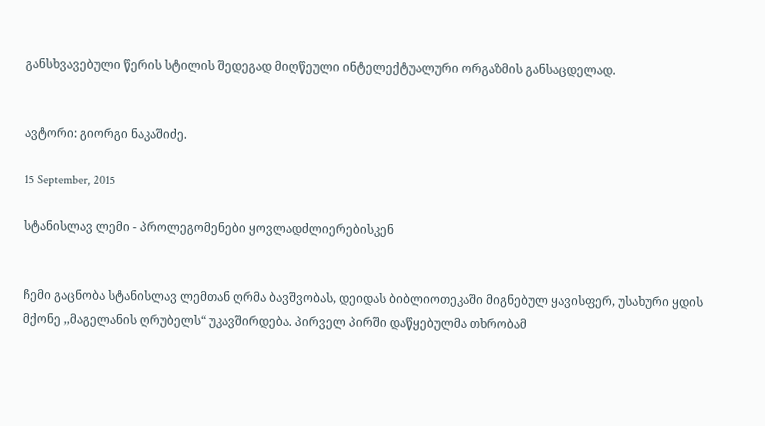განსხვავებული წერის სტილის შედეგად მიღწეული ინტელექტუალური ორგაზმის განსაცდელად.


ავტორი: გიორგი ნაკაშიძე.

15 September, 2015

სტანისლავ ლემი - პროლეგომენები ყოვლადძლიერებისკენ


ჩემი გაცნობა სტანისლავ ლემთან ღრმა ბავშვობას, დეიდას ბიბლიოთეკაში მიგნებულ ყავისფერ, უსახური ყდის მქონე ,,მაგელანის ღრუბელს“ უკავშირდება. პირველ პირში დაწყებულმა თხრობამ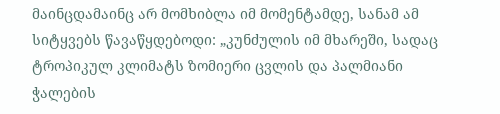მაინცდამაინც არ მომხიბლა იმ მომენტამდე, სანამ ამ სიტყვებს წავაწყდებოდი: „კუნძულის იმ მხარეში, სადაც ტროპიკულ კლიმატს ზომიერი ცვლის და პალმიანი ჭალების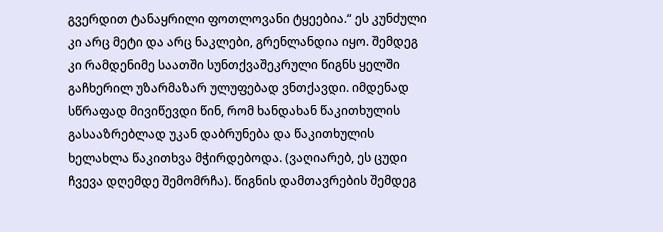გვერდით ტანაყრილი ფოთლოვანი ტყეებია.“ ეს კუნძული კი არც მეტი და არც ნაკლები, გრენლანდია იყო. შემდეგ კი რამდენიმე საათში სუნთქვაშეკრული წიგნს ყელში გაჩხერილ უზარმაზარ ულუფებად ვნთქავდი. იმდენად სწრაფად მივიწევდი წინ, რომ ხანდახან წაკითხულის გასააზრებლად უკან დაბრუნება და წაკითხულის ხელახლა წაკითხვა მჭირდებოდა. (ვაღიარებ, ეს ცუდი ჩვევა დღემდე შემომრჩა). წიგნის დამთავრების შემდეგ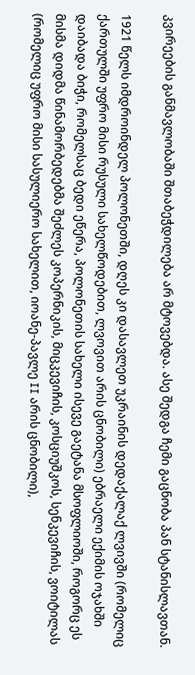კვირეების განმავლობაში შთაბეჭდილება არ მტოვებდა. ასე შედგა ჩემი გაცნობა პან სტანისლავთან.

1921 წელს იმდროინდელ პოლონეთში, დღეს კი დასავლეთ უკრაინის დედაქალაქ ლვივში (რომელიც ქართულში უფრო მისი რუსული სახელწოდებით, ლვოვით არის ცნობილი) ებრაელი ექიმის ოჯახში დაიბადა ბიჭი, რომელსაც ბედი ეწერა, პოლონეთის სახელი ისევე გაეტანა მსოფლიოში, როგორც ეს მისმა დიდმა წინამორბედებმა შეძლეს კოპერნიკის, მიცკევიჩის, კოსციუშკოს, სენკევიჩის, ვოიტილას (რომელიც უფრო მისი სასულიერო სახელით, იოანე-პავლე II არის ცნობილი),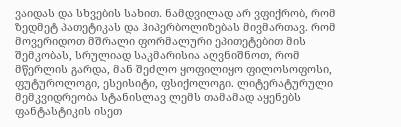ვაიდას და სხვების სახით. ნამდვილად არ ვფიქრობ, რომ ზედმეტ პათეტიკას და ჰიპერბოლიზებას მივმართავ. რომ მოვერიდოთ მშრალი ფორმალური ეპითეტებით მის შემკობას, სრულიად საკმარისია აღვნიშნოთ, რომ მწერლის გარდა, მან შეძლო ყოფილიყო ფილოსოფოსი, ფუტუროლოგი, ესეისიტი, ფსიქოლოგი. ლიტერატურული მემკვიდრეობა სტანისლავ ლემს თამამად აყენებს ფანტასტიკის ისეთ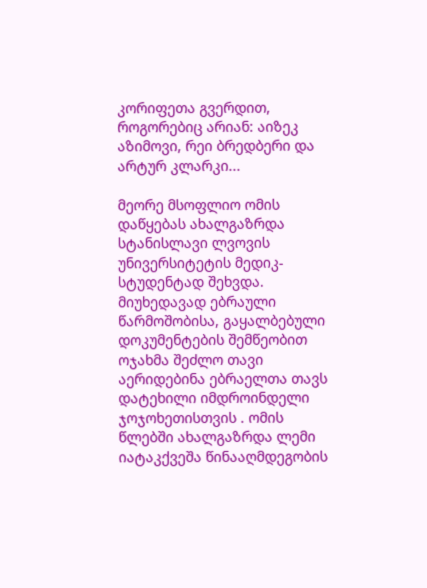კორიფეთა გვერდით, როგორებიც არიან: აიზეკ აზიმოვი, რეი ბრედბერი და არტურ კლარკი...

მეორე მსოფლიო ომის დაწყებას ახალგაზრდა სტანისლავი ლვოვის უნივერსიტეტის მედიკ-სტუდენტად შეხვდა. მიუხედავად ებრაული წარმოშობისა, გაყალბებული დოკუმენტების შემწეობით ოჯახმა შეძლო თავი აერიდებინა ებრაელთა თავს დატეხილი იმდროინდელი ჯოჯოხეთისთვის . ომის წლებში ახალგაზრდა ლემი იატაკქვეშა წინააღმდეგობის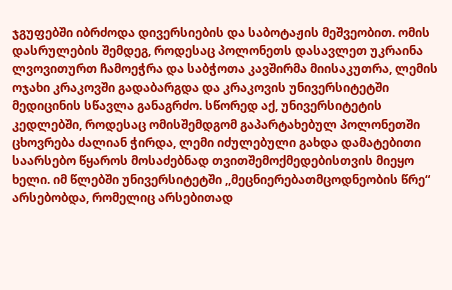ჯგუფებში იბრძოდა დივერსიების და საბოტაჟის მეშვეობით. ომის დასრულების შემდეგ, როდესაც პოლონეთს დასავლეთ უკრაინა ლვოვითურთ ჩამოეჭრა და საბჭოთა კავშირმა მიისაკუთრა, ლემის ოჯახი კრაკოვში გადაბარგდა და კრაკოვის უნივერსიტეტში მედიცინის სწავლა განაგრძო. სწორედ აქ, უნივერსიტეტის კედლებში, როდესაც ომისშემდგომ გაპარტახებულ პოლონეთში ცხოვრება ძალიან ჭირდა, ლემი იძულებული გახდა დამატებითი საარსებო წყაროს მოსაძებნად თვითშემოქმედებისთვის მიეყო ხელი. იმ წლებში უნივერსიტეტში ,,მეცნიერებათმცოდნეობის წრე“ არსებობდა, რომელიც არსებითად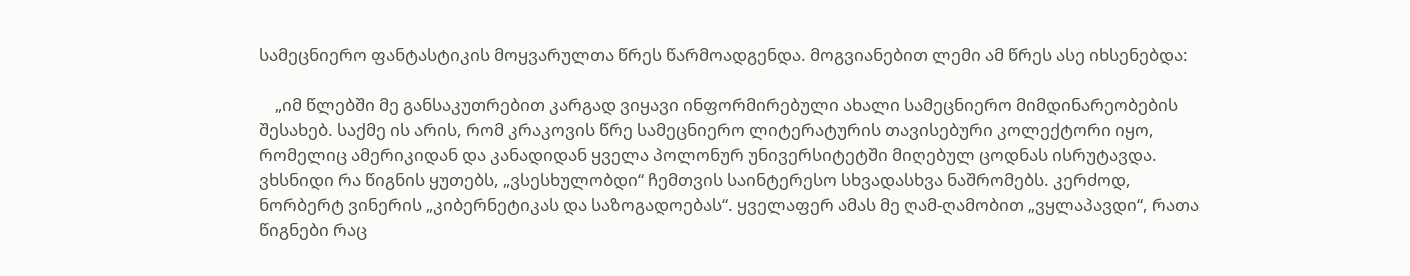სამეცნიერო ფანტასტიკის მოყვარულთა წრეს წარმოადგენდა. მოგვიანებით ლემი ამ წრეს ასე იხსენებდა:

    „იმ წლებში მე განსაკუთრებით კარგად ვიყავი ინფორმირებული ახალი სამეცნიერო მიმდინარეობების შესახებ. საქმე ის არის, რომ კრაკოვის წრე სამეცნიერო ლიტერატურის თავისებური კოლექტორი იყო, რომელიც ამერიკიდან და კანადიდან ყველა პოლონურ უნივერსიტეტში მიღებულ ცოდნას ისრუტავდა. ვხსნიდი რა წიგნის ყუთებს, „ვსესხულობდი“ ჩემთვის საინტერესო სხვადასხვა ნაშრომებს. კერძოდ, ნორბერტ ვინერის „კიბერნეტიკას და საზოგადოებას“. ყველაფერ ამას მე ღამ-ღამობით „ვყლაპავდი“, რათა წიგნები რაც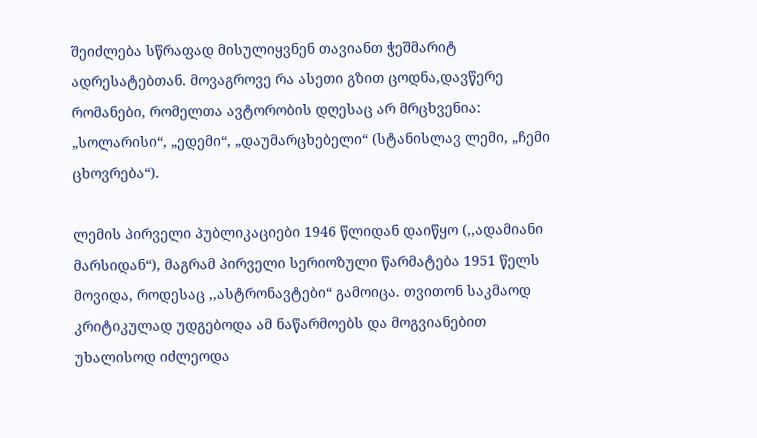შეიძლება სწრაფად მისულიყვნენ თავიანთ ჭეშმარიტ ადრესატებთან. მოვაგროვე რა ასეთი გზით ცოდნა,დავწერე რომანები, რომელთა ავტორობის დღესაც არ მრცხვენია: „სოლარისი“, „ედემი“, „დაუმარცხებელი“ (სტანისლავ ლემი, „ჩემი ცხოვრება“).

ლემის პირველი პუბლიკაციები 1946 წლიდან დაიწყო (,,ადამიანი მარსიდან“), მაგრამ პირველი სერიოზული წარმატება 1951 წელს მოვიდა, როდესაც ,,ასტრონავტები“ გამოიცა. თვითონ საკმაოდ კრიტიკულად უდგებოდა ამ ნაწარმოებს და მოგვიანებით უხალისოდ იძლეოდა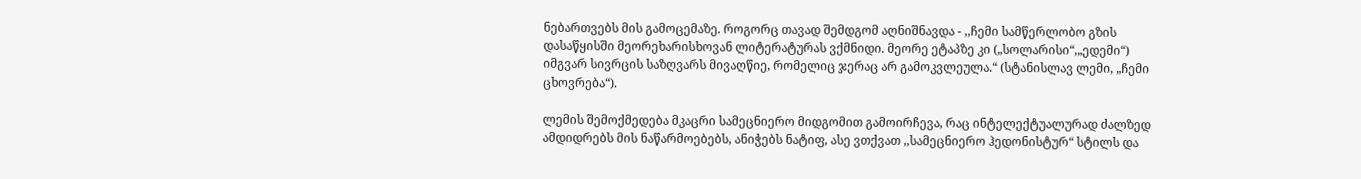ნებართვებს მის გამოცემაზე. როგორც თავად შემდგომ აღნიშნავდა - ,,ჩემი სამწერლობო გზის დასაწყისში მეორეხარისხოვან ლიტერატურას ვქმნიდი. მეორე ეტაპზე კი („სოლარისი“,„ედემი“) იმგვარ სივრცის საზღვარს მივაღწიე, რომელიც ჯერაც არ გამოკვლეულა.“ (სტანისლავ ლემი, „ჩემი ცხოვრება“).

ლემის შემოქმედება მკაცრი სამეცნიერო მიდგომით გამოირჩევა, რაც ინტელექტუალურად ძალზედ ამდიდრებს მის ნაწარმოებებს, ანიჭებს ნატიფ, ასე ვთქვათ ,,სამეცნიერო ჰედონისტურ“ სტილს და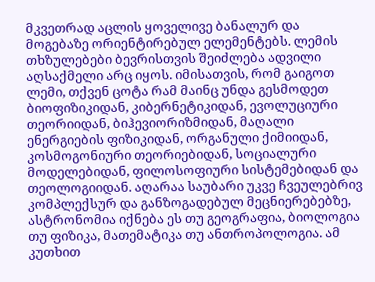მკვეთრად აცლის ყოველივე ბანალურ და მოგებაზე ორიენტირებულ ელემენტებს. ლემის თხზულებები ბევრისთვის შეიძლება ადვილი აღსაქმელი არც იყოს. იმისათვის, რომ გაიგოთ ლემი, თქვენ ცოტა რამ მაინც უნდა გესმოდეთ ბიოფიზიკიდან, კიბერნეტიკიდან, ევოლუციური თეორიიდან, ბიჰევიორიზმიდან, მაღალი ენერგიების ფიზიკიდან, ორგანული ქიმიიდან, კოსმოგონიური თეორიებიდან, სოციალური მოდელებიდან, ფილოსოფიური სისტემებიდან და თეოლოგიიდან. აღარაა საუბარი უკვე ჩვეულებრივ კომპლექსურ და განზოგადებულ მეცნიერებებზე, ასტრონომია იქნება ეს თუ გეოგრაფია, ბიოლოგია თუ ფიზიკა, მათემატიკა თუ ანთროპოლოგია. ამ კუთხით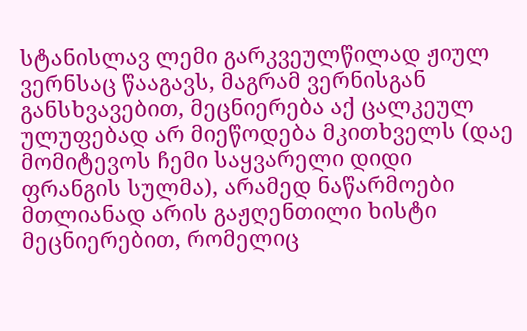სტანისლავ ლემი გარკვეულწილად ჟიულ ვერნსაც წააგავს, მაგრამ ვერნისგან განსხვავებით, მეცნიერება აქ ცალკეულ ულუფებად არ მიეწოდება მკითხველს (დაე მომიტევოს ჩემი საყვარელი დიდი ფრანგის სულმა), არამედ ნაწარმოები მთლიანად არის გაჟღენთილი ხისტი მეცნიერებით, რომელიც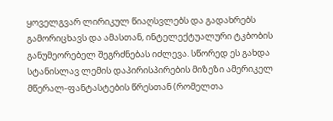ყოველგვარ ლირიკულ წიაღსვლებს და გადახრებს გამორიცხავს და ამასთან, ინტელექტუალური ტკბობის განუმეორებელ შეგრძნებას იძლევა. სწორედ ეს გახდა სტანისლავ ლემის დაპირისპირების მიზეზი ამერიკელ მწერალ-ფანტასტების წრესთან (რომელთა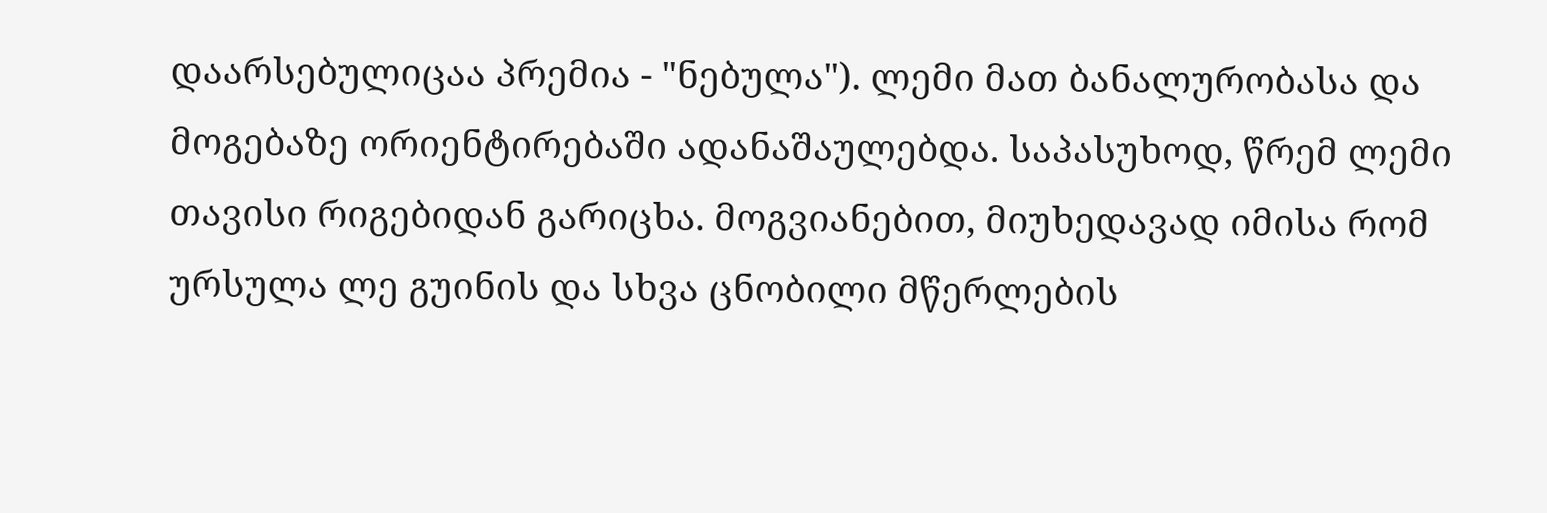დაარსებულიცაა პრემია - "ნებულა"). ლემი მათ ბანალურობასა და მოგებაზე ორიენტირებაში ადანაშაულებდა. საპასუხოდ, წრემ ლემი თავისი რიგებიდან გარიცხა. მოგვიანებით, მიუხედავად იმისა რომ ურსულა ლე გუინის და სხვა ცნობილი მწერლების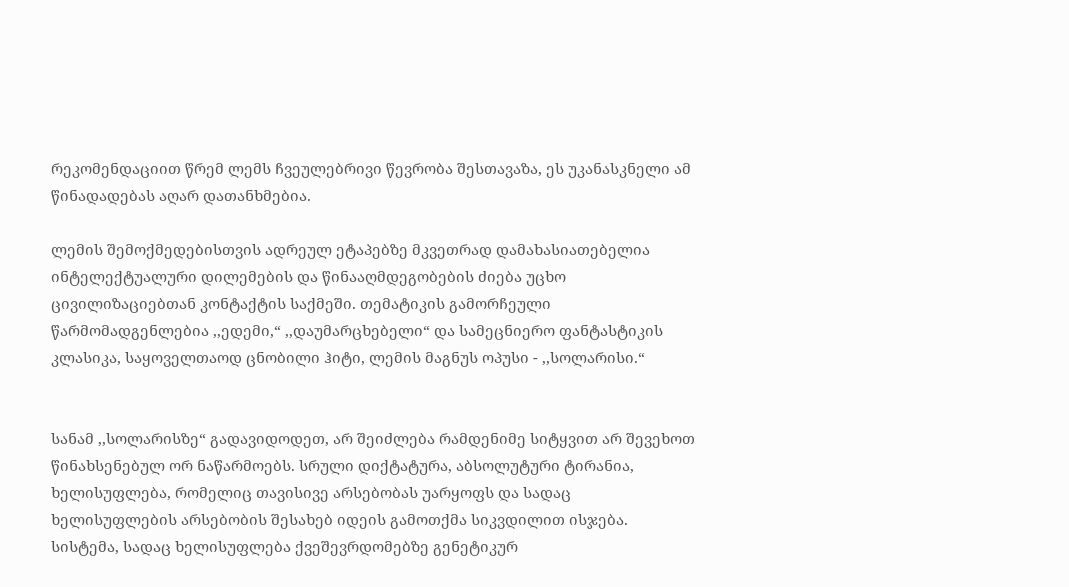რეკომენდაციით წრემ ლემს ჩვეულებრივი წევრობა შესთავაზა, ეს უკანასკნელი ამ წინადადებას აღარ დათანხმებია.

ლემის შემოქმედებისთვის ადრეულ ეტაპებზე მკვეთრად დამახასიათებელია ინტელექტუალური დილემების და წინააღმდეგობების ძიება უცხო ცივილიზაციებთან კონტაქტის საქმეში. თემატიკის გამორჩეული წარმომადგენლებია ,,ედემი,“ ,,დაუმარცხებელი“ და სამეცნიერო ფანტასტიკის კლასიკა, საყოველთაოდ ცნობილი ჰიტი, ლემის მაგნუს ოპუსი - ,,სოლარისი.“


სანამ ,,სოლარისზე“ გადავიდოდეთ, არ შეიძლება რამდენიმე სიტყვით არ შევეხოთ წინახსენებულ ორ ნაწარმოებს. სრული დიქტატურა, აბსოლუტური ტირანია, ხელისუფლება, რომელიც თავისივე არსებობას უარყოფს და სადაც ხელისუფლების არსებობის შესახებ იდეის გამოთქმა სიკვდილით ისჯება. სისტემა, სადაც ხელისუფლება ქვეშევრდომებზე გენეტიკურ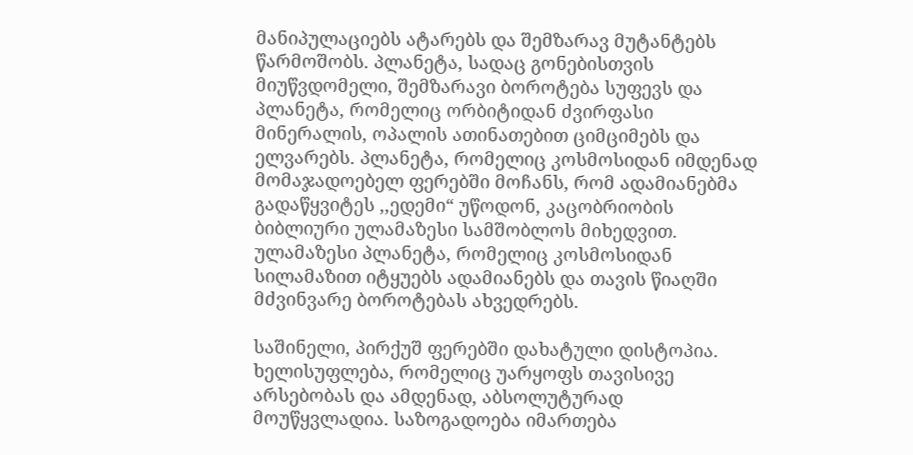მანიპულაციებს ატარებს და შემზარავ მუტანტებს წარმოშობს. პლანეტა, სადაც გონებისთვის მიუწვდომელი, შემზარავი ბოროტება სუფევს და პლანეტა, რომელიც ორბიტიდან ძვირფასი მინერალის, ოპალის ათინათებით ციმციმებს და ელვარებს. პლანეტა, რომელიც კოსმოსიდან იმდენად მომაჯადოებელ ფერებში მოჩანს, რომ ადამიანებმა გადაწყვიტეს ,,ედემი“ უწოდონ, კაცობრიობის ბიბლიური ულამაზესი სამშობლოს მიხედვით. ულამაზესი პლანეტა, რომელიც კოსმოსიდან სილამაზით იტყუებს ადამიანებს და თავის წიაღში მძვინვარე ბოროტებას ახვედრებს.

საშინელი, პირქუშ ფერებში დახატული დისტოპია. ხელისუფლება, რომელიც უარყოფს თავისივე არსებობას და ამდენად, აბსოლუტურად მოუწყვლადია. საზოგადოება იმართება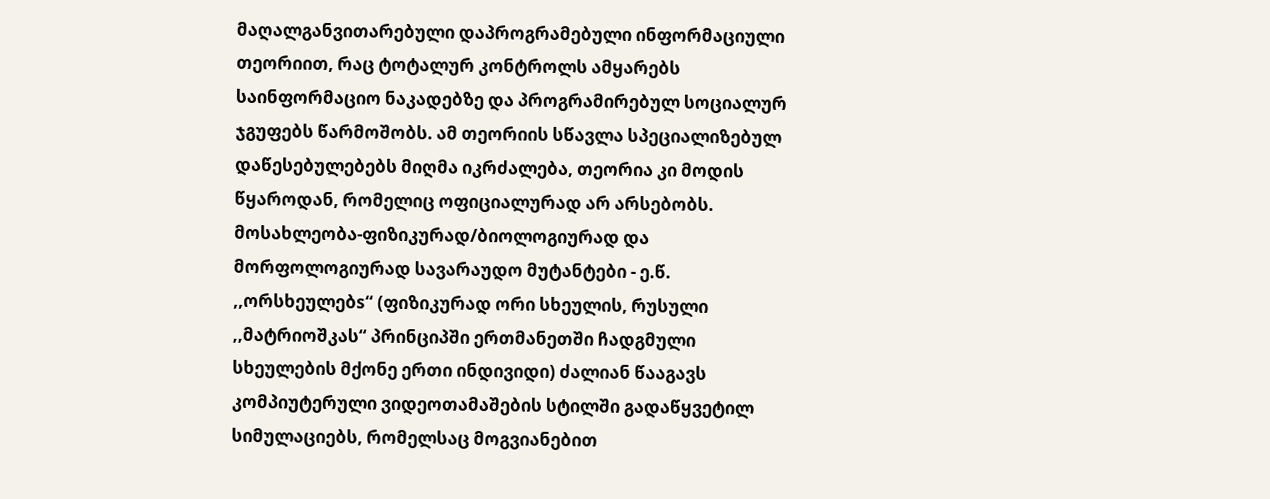მაღალგანვითარებული დაპროგრამებული ინფორმაციული თეორიით, რაც ტოტალურ კონტროლს ამყარებს საინფორმაციო ნაკადებზე და პროგრამირებულ სოციალურ ჯგუფებს წარმოშობს. ამ თეორიის სწავლა სპეციალიზებულ დაწესებულებებს მიღმა იკრძალება, თეორია კი მოდის წყაროდან, რომელიც ოფიციალურად არ არსებობს. მოსახლეობა-ფიზიკურად/ბიოლოგიურად და მორფოლოგიურად სავარაუდო მუტანტები - ე.წ. ,,ორსხეულებs“ (ფიზიკურად ორი სხეულის, რუსული ,,მატრიოშკას“ პრინციპში ერთმანეთში ჩადგმული სხეულების მქონე ერთი ინდივიდი) ძალიან წააგავს კომპიუტერული ვიდეოთამაშების სტილში გადაწყვეტილ სიმულაციებს, რომელსაც მოგვიანებით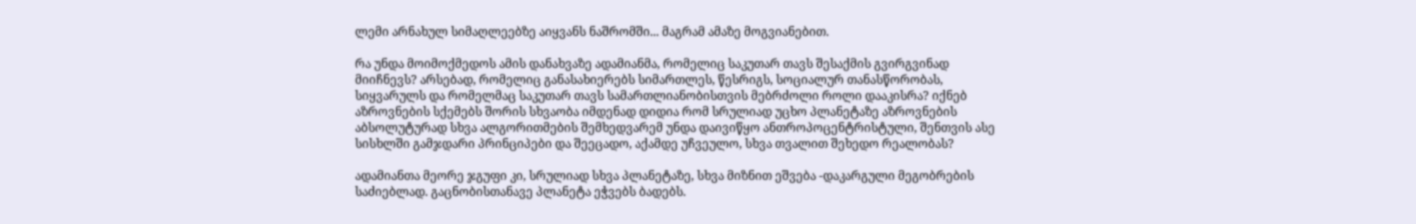ლემი არნახულ სიმაღლეებზე აიყვანს ნაშრომში... მაგრამ ამაზე მოგვიანებით.

რა უნდა მოიმოქმედოს ამის დანახვაზე ადამიანმა, რომელიც საკუთარ თავს შესაქმის გვირგვინად მიიჩნევს? არსებად, რომელიც განასახიერებს სიმართლეს, წესრიგს, სოციალურ თანასწორობას, სიყვარულს და რომელმაც საკუთარ თავს სამართლიანობისთვის მებრძოლი როლი დააკისრა? იქნებ აზროვნების სქემებს შორის სხვაობა იმდენად დიდია რომ სრულიად უცხო პლანეტაზე აზროვნების აბსოლუტურად სხვა ალგორითმების შემხედვარემ უნდა დაივიწყო ანთროპოცენტრისტული, შენთვის ასე სისხლში გამჯდარი პრინციპები და შეეცადო, აქამდე უჩვეულო, სხვა თვალით შეხედო რეალობას?

ადამიანთა მეორე ჯგუფი კი, სრულიად სხვა პლანეტაზე, სხვა მიზნით ეშვება -დაკარგული მეგობრების საძიებლად. გაცნობისთანავე პლანეტა ეჭვებს ბადებს.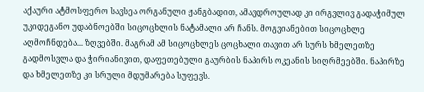აქაური ატმოსფერო სავსეა ორგანული ჟანგბადით, ამავდროულად კი ირგვლივ გადაჭიმულ უკიდეგანო უდაბნოებში სიცოცხლის ნატამალი არ ჩანს. მოგვიანებით სიცოცხლე აღმოჩნდება... ზღვებში. მაგრამ ამ სიცოცხლეს ცოცხალი თავით არ სურს ხმელეთზე გადმოსვლა და ჭირიანივით, დაფეთებული გაურბის ნაპირს ოკეანის სიღრმეებში. ნაპირზე და ხმელეთზე კი სრული მდუმარება სუფევს.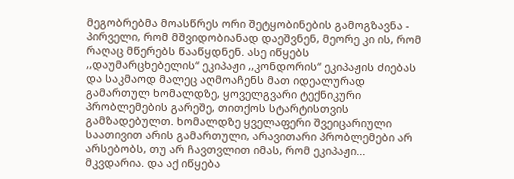მეგობრებმა მოასწრეს ორი შეტყობინების გამოგზავნა - პირველი, რომ მშვიდობიანად დაეშვნენ, მეორე კი ის, რომ რაღაც მწერებს წააწყდნენ. ასე იწყებს ,,დაუმარცხებელის“ ეკიპაჟი ,,კონდორის“ ეკიპაჟის ძიებას და საკმაოდ მალეც აღმოაჩენს მათ იდეალურად გამართულ ხომალდზე, ყოველგვარი ტექნიკური პრობლემების გარეშე, თითქოს სტარტისთვის გამზადებულთ. ხომალდზე ყველაფერი შვეიცარიული საათივით არის გამართული, არავითარი პრობლემები არ არსებობს, თუ არ ჩავთვლით იმას, რომ ეკიპაჟი... მკვდარია. და აქ იწყება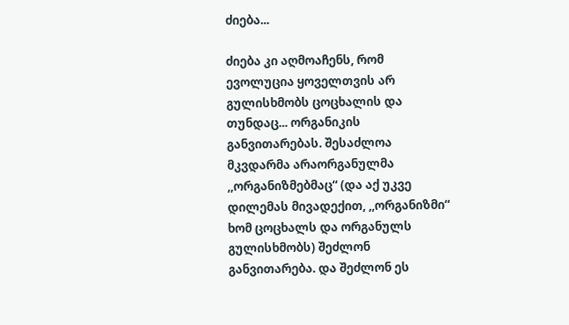ძიება...

ძიება კი აღმოაჩენს, რომ ევოლუცია ყოველთვის არ გულისხმობს ცოცხალის და თუნდაც... ორგანიკის განვითარებას. შესაძლოა მკვდარმა არაორგანულმა ,,ორგანიზმებმაც“ (და აქ უკვე დილემას მივადექით, ,,ორგანიზმი“ ხომ ცოცხალს და ორგანულს გულისხმობს) შეძლონ განვითარება. და შეძლონ ეს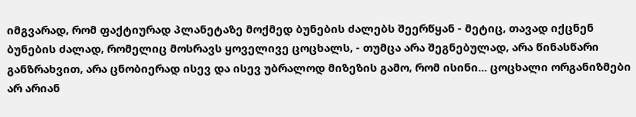იმგვარად, რომ ფაქტიურად პლანეტაზე მოქმედ ბუნების ძალებს შეერწყან - მეტიც, თავად იქცნენ ბუნების ძალად, რომელიც მოსრავს ყოველივე ცოცხალს, - თუმცა არა შეგნებულად, არა წინასწარი განზრახვით, არა ცნობიერად ისევ და ისევ უბრალოდ მიზეზის გამო, რომ ისინი... ცოცხალი ორგანიზმები არ არიან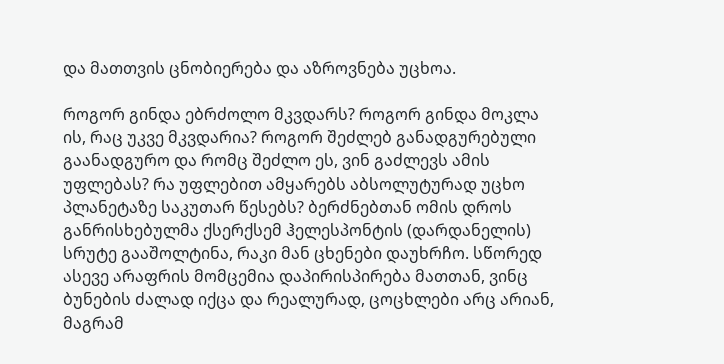და მათთვის ცნობიერება და აზროვნება უცხოა.

როგორ გინდა ებრძოლო მკვდარს? როგორ გინდა მოკლა ის, რაც უკვე მკვდარია? როგორ შეძლებ განადგურებული გაანადგურო და რომც შეძლო ეს, ვინ გაძლევს ამის უფლებას? რა უფლებით ამყარებს აბსოლუტურად უცხო პლანეტაზე საკუთარ წესებს? ბერძნებთან ომის დროს განრისხებულმა ქსერქსემ ჰელესპონტის (დარდანელის) სრუტე გააშოლტინა, რაკი მან ცხენები დაუხრჩო. სწორედ ასევე არაფრის მომცემია დაპირისპირება მათთან, ვინც ბუნების ძალად იქცა და რეალურად, ცოცხლები არც არიან, მაგრამ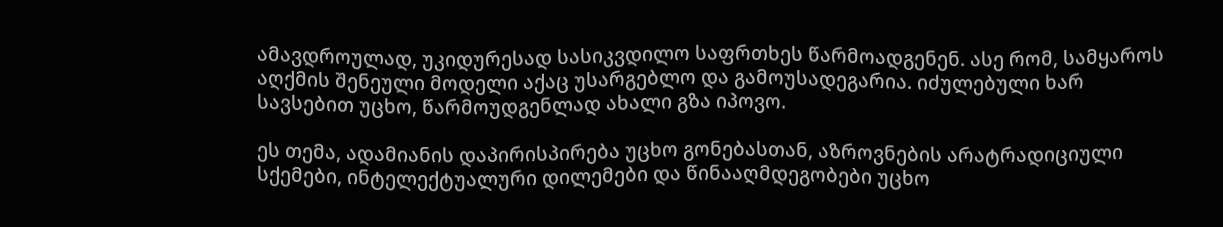ამავდროულად, უკიდურესად სასიკვდილო საფრთხეს წარმოადგენენ. ასე რომ, სამყაროს აღქმის შენეული მოდელი აქაც უსარგებლო და გამოუსადეგარია. იძულებული ხარ სავსებით უცხო, წარმოუდგენლად ახალი გზა იპოვო.

ეს თემა, ადამიანის დაპირისპირება უცხო გონებასთან, აზროვნების არატრადიციული სქემები, ინტელექტუალური დილემები და წინააღმდეგობები უცხო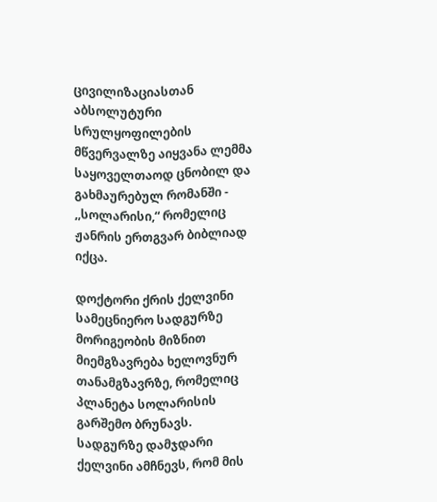ცივილიზაციასთან აბსოლუტური სრულყოფილების მწვერვალზე აიყვანა ლემმა საყოველთაოდ ცნობილ და გახმაურებულ რომანში - ,,სოლარისი,“ რომელიც ჟანრის ერთგვარ ბიბლიად იქცა.

დოქტორი ქრის ქელვინი სამეცნიერო სადგურზე მორიგეობის მიზნით მიემგზავრება ხელოვნურ თანამგზავრზე, რომელიც პლანეტა სოლარისის გარშემო ბრუნავს. სადგურზე დამჯდარი ქელვინი ამჩნევს, რომ მის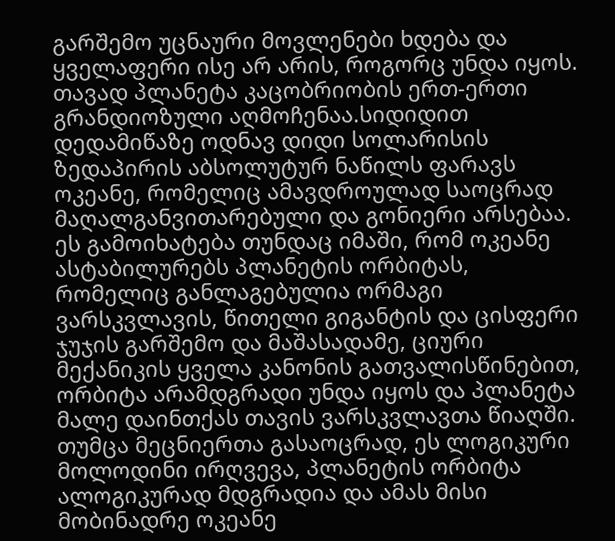გარშემო უცნაური მოვლენები ხდება და ყველაფერი ისე არ არის, როგორც უნდა იყოს. თავად პლანეტა კაცობრიობის ერთ-ერთი გრანდიოზული აღმოჩენაა.სიდიდით დედამიწაზე ოდნავ დიდი სოლარისის ზედაპირის აბსოლუტურ ნაწილს ფარავს ოკეანე, რომელიც ამავდროულად საოცრად მაღალგანვითარებული და გონიერი არსებაა. ეს გამოიხატება თუნდაც იმაში, რომ ოკეანე ასტაბილურებს პლანეტის ორბიტას, რომელიც განლაგებულია ორმაგი ვარსკვლავის, წითელი გიგანტის და ცისფერი ჯუჯის გარშემო და მაშასადამე, ციური მექანიკის ყველა კანონის გათვალისწინებით, ორბიტა არამდგრადი უნდა იყოს და პლანეტა მალე დაინთქას თავის ვარსკვლავთა წიაღში. თუმცა მეცნიერთა გასაოცრად, ეს ლოგიკური მოლოდინი ირღვევა, პლანეტის ორბიტა ალოგიკურად მდგრადია და ამას მისი მობინადრე ოკეანე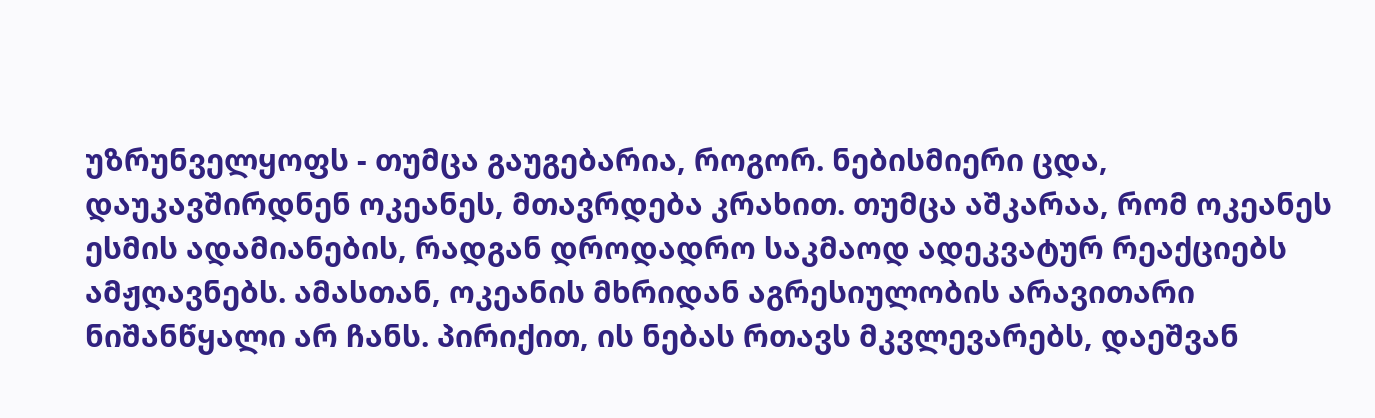უზრუნველყოფს - თუმცა გაუგებარია, როგორ. ნებისმიერი ცდა, დაუკავშირდნენ ოკეანეს, მთავრდება კრახით. თუმცა აშკარაა, რომ ოკეანეს ესმის ადამიანების, რადგან დროდადრო საკმაოდ ადეკვატურ რეაქციებს ამჟღავნებს. ამასთან, ოკეანის მხრიდან აგრესიულობის არავითარი ნიშანწყალი არ ჩანს. პირიქით, ის ნებას რთავს მკვლევარებს, დაეშვან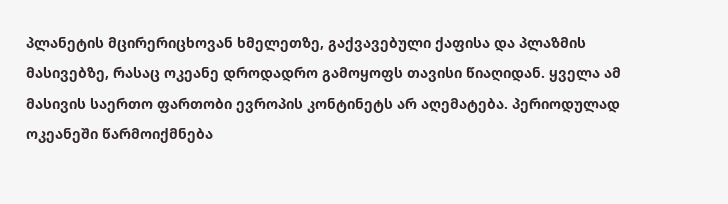პლანეტის მცირერიცხოვან ხმელეთზე, გაქვავებული ქაფისა და პლაზმის მასივებზე, რასაც ოკეანე დროდადრო გამოყოფს თავისი წიაღიდან. ყველა ამ მასივის საერთო ფართობი ევროპის კონტინეტს არ აღემატება. პერიოდულად ოკეანეში წარმოიქმნება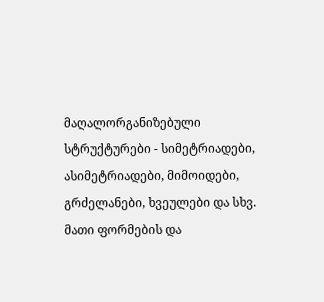მაღალორგანიზებული სტრუქტურები - სიმეტრიადები, ასიმეტრიადები, მიმოიდები, გრძელანები, ხვეულები და სხვ. მათი ფორმების და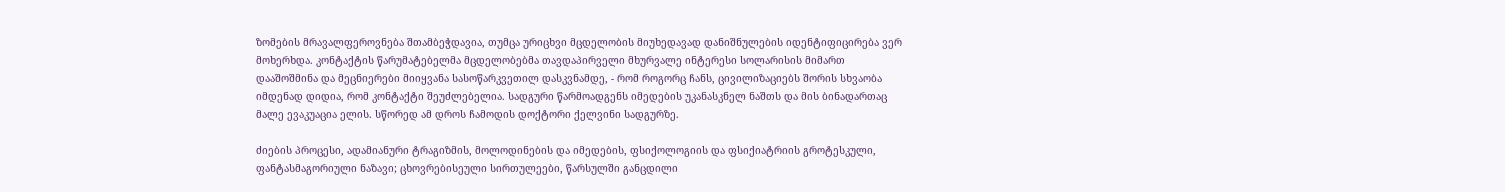ზომების მრავალფეროვნება შთამბეჭდავია, თუმცა ურიცხვი მცდელობის მიუხედავად დანიშნულების იდენტიფიცირება ვერ მოხერხდა. კონტაქტის წარუმატებელმა მცდელობებმა თავდაპირველი მხურვალე ინტერესი სოლარისის მიმართ დააშოშმინა და მეცნიერები მიიყვანა სასოწარკვეთილ დასკვნამდე, - რომ როგორც ჩანს, ცივილიზაციებს შორის სხვაობა იმდენად დიდია, რომ კონტაქტი შეუძლებელია. სადგური წარმოადგენს იმედების უკანასკნელ ნაშთს და მის ბინადართაც მალე ევაკუაცია ელის. სწორედ ამ დროს ჩამოდის დოქტორი ქელვინი სადგურზე.

ძიების პროცესი, ადამიანური ტრაგიზმის, მოლოდინების და იმედების, ფსიქოლოგიის და ფსიქიატრიის გროტესკული, ფანტასმაგორიული ნაზავი; ცხოვრებისეული სირთულეები, წარსულში განცდილი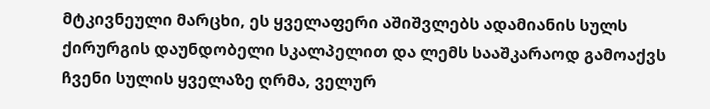მტკივნეული მარცხი, ეს ყველაფერი აშიშვლებს ადამიანის სულს ქირურგის დაუნდობელი სკალპელით და ლემს სააშკარაოდ გამოაქვს ჩვენი სულის ყველაზე ღრმა, ველურ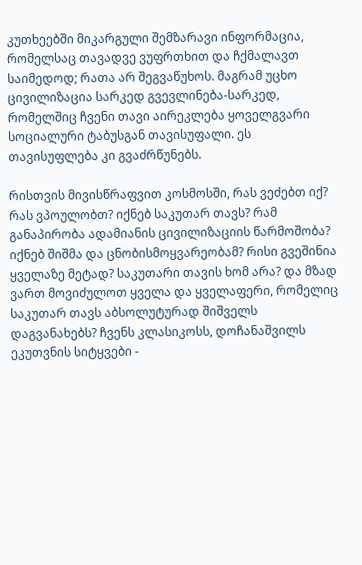კუთხეებში მიკარგული შემზარავი ინფორმაცია, რომელსაც თავადვე ვუფრთხით და ჩქმალავთ საიმედოდ; რათა არ შეგვაწუხოს. მაგრამ უცხო ცივილიზაცია სარკედ გვევლინება-სარკედ, რომელშიც ჩვენი თავი აირეკლება ყოველგვარი სოციალური ტაბუსგან თავისუფალი. ეს თავისუფლება კი გვაძრწუნებს.

რისთვის მივისწრაფვით კოსმოსში, რას ვეძებთ იქ? რას ვპოულობთ? იქნებ საკუთარ თავს? რამ განაპირობა ადამიანის ცივილიზაციის წარმოშობა? იქნებ შიშმა და ცნობისმოყვარეობამ? რისი გვეშინია ყველაზე მეტად? საკუთარი თავის ხომ არა? და მზად ვართ მოვიძულოთ ყველა და ყველაფერი, რომელიც საკუთარ თავს აბსოლუტურად შიშველს დაგვანახებს? ჩვენს კლასიკოსს, დოჩანაშვილს ეკუთვნის სიტყვები -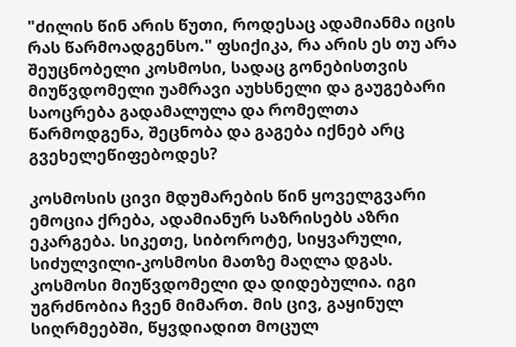"ძილის წინ არის წუთი, როდესაც ადამიანმა იცის რას წარმოადგენსო." ფსიქიკა, რა არის ეს თუ არა შეუცნობელი კოსმოსი, სადაც გონებისთვის მიუწვდომელი უამრავი აუხსნელი და გაუგებარი საოცრება გადამალულა და რომელთა წარმოდგენა, შეცნობა და გაგება იქნებ არც გვეხელეწიფებოდეს?

კოსმოსის ცივი მდუმარების წინ ყოველგვარი ემოცია ქრება, ადამიანურ საზრისებს აზრი ეკარგება. სიკეთე, სიბოროტე, სიყვარული, სიძულვილი-კოსმოსი მათზე მაღლა დგას. კოსმოსი მიუწვდომელი და დიდებულია. იგი უგრძნობია ჩვენ მიმართ. მის ცივ, გაყინულ სიღრმეებში, წყვდიადით მოცულ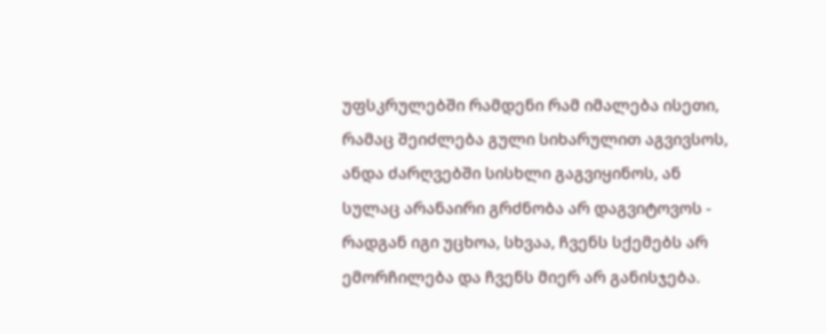უფსკრულებში რამდენი რამ იმალება ისეთი, რამაც შეიძლება გული სიხარულით აგვივსოს, ანდა ძარღვებში სისხლი გაგვიყინოს, ან სულაც არანაირი გრძნობა არ დაგვიტოვოს - რადგან იგი უცხოა, სხვაა, ჩვენს სქემებს არ ემორჩილება და ჩვენს მიერ არ განისჯება.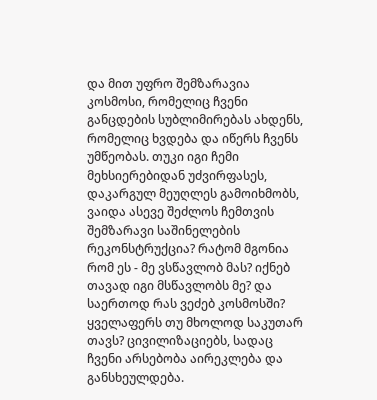და მით უფრო შემზარავია კოსმოსი, რომელიც ჩვენი განცდების სუბლიმირებას ახდენს, რომელიც ხვდება და იწერს ჩვენს უმწეობას. თუკი იგი ჩემი მეხსიერებიდან უძვირფასეს, დაკარგულ მეუღლეს გამოიხმობს, ვაიდა ასევე შეძლოს ჩემთვის შემზარავი საშინელების რეკონსტრუქცია? რატომ მგონია რომ ეს - მე ვსწავლობ მას? იქნებ თავად იგი მსწავლობს მე? და საერთოდ რას ვეძებ კოსმოსში? ყველაფერს თუ მხოლოდ საკუთარ თავს? ცივილიზაციებს, სადაც ჩვენი არსებობა აირეკლება და განსხეულდება.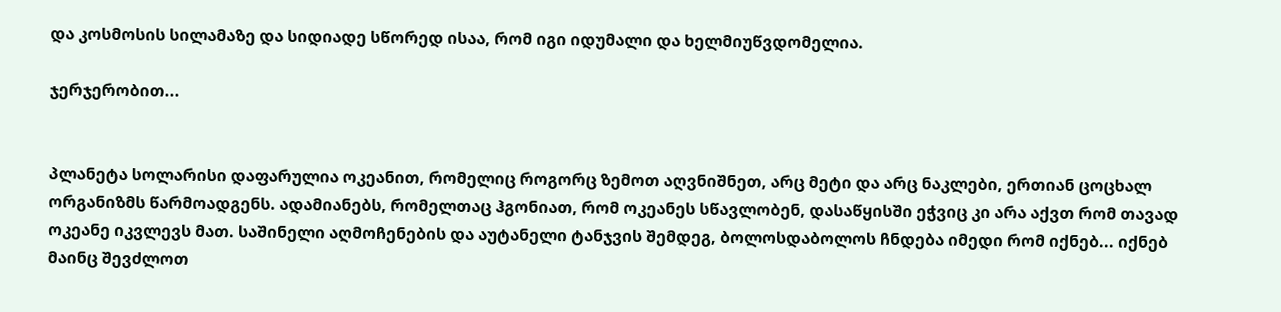და კოსმოსის სილამაზე და სიდიადე სწორედ ისაა, რომ იგი იდუმალი და ხელმიუწვდომელია.

ჯერჯერობით...


პლანეტა სოლარისი დაფარულია ოკეანით, რომელიც როგორც ზემოთ აღვნიშნეთ, არც მეტი და არც ნაკლები, ერთიან ცოცხალ ორგანიზმს წარმოადგენს. ადამიანებს, რომელთაც ჰგონიათ, რომ ოკეანეს სწავლობენ, დასაწყისში ეჭვიც კი არა აქვთ რომ თავად ოკეანე იკვლევს მათ. საშინელი აღმოჩენების და აუტანელი ტანჯვის შემდეგ, ბოლოსდაბოლოს ჩნდება იმედი რომ იქნებ... იქნებ მაინც შევძლოთ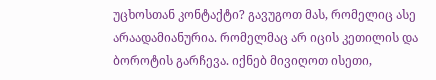უცხოსთან კონტაქტი? გავუგოთ მას, რომელიც ასე არაადამიანურია. რომელმაც არ იცის კეთილის და ბოროტის გარჩევა. იქნებ მივიღოთ ისეთი,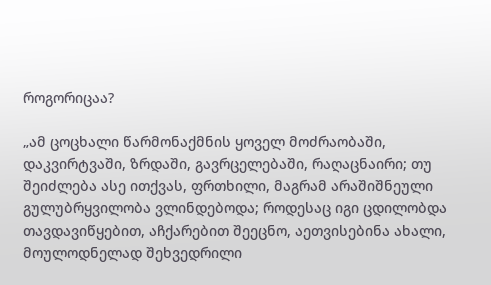როგორიცაა?

„ამ ცოცხალი წარმონაქმნის ყოველ მოძრაობაში, დაკვირტვაში, ზრდაში, გავრცელებაში, რაღაცნაირი; თუ შეიძლება ასე ითქვას, ფრთხილი, მაგრამ არაშიშნეული გულუბრყვილობა ვლინდებოდა; როდესაც იგი ცდილობდა თავდავიწყებით, აჩქარებით შეეცნო, აეთვისებინა ახალი, მოულოდნელად შეხვედრილი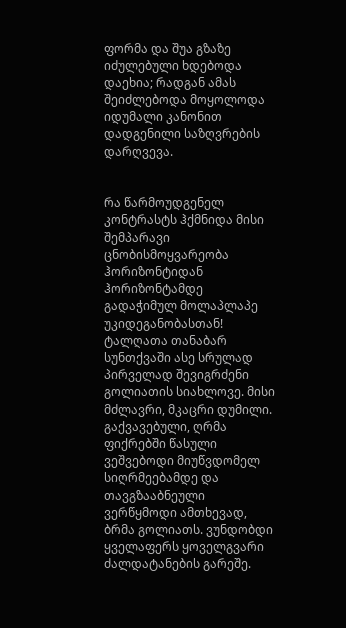ფორმა და შუა გზაზე იძულებული ხდებოდა დაეხია; რადგან ამას შეიძლებოდა მოყოლოდა იდუმალი კანონით დადგენილი საზღვრების დარღვევა.


რა წარმოუდგენელ კონტრასტს ჰქმნიდა მისი შემპარავი ცნობისმოყვარეობა ჰორიზონტიდან ჰორიზონტამდე გადაჭიმულ მოლაპლაპე უკიდეგანობასთან! ტალღათა თანაბარ სუნთქვაში ასე სრულად პირველად შევიგრძენი გოლიათის სიახლოვე. მისი მძლავრი, მკაცრი დუმილი. გაქვავებული, ღრმა ფიქრებში წასული ვეშვებოდი მიუწვდომელ სიღრმეებამდე და თავგზააბნეული ვერწყმოდი ამთხევად, ბრმა გოლიათს. ვუნდობდი ყველაფერს ყოველგვარი ძალდატანების გარეშე.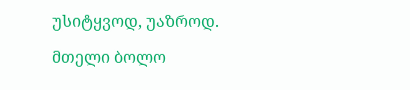უსიტყვოდ, უაზროდ.

მთელი ბოლო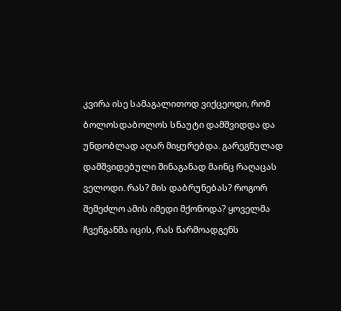კვირა ისე სამაგალითოდ ვიქცეოდი, რომ ბოლოსდაბოლოს სნაუტი დამშვიდდა და უნდობლად აღარ მიყურებდა. გარეგნულად დამშვიდებული შინაგანად მაინც რაღაცას ველოდი. რას? მის დაბრუნებას? როგორ შემეძლო ამის იმედი მქონოდა? ყოველმა ჩვენგანმა იცის, რას წარმოადგენს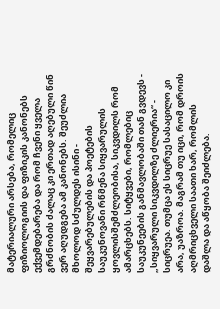მატერიალური არსება, რომელიც ფიზიოლოგიის და ფიზიკის კანონებს ექვემდებარება და რომ ჩვენი ყველა გრძნობის ძალაც კი ერთად აღებული წინ ვერ აღუდგება ამ კანონებს. შეუძლია მხოლოდ სძულდეს ისინი - შეყვარებულების და პოეტების საუკუნოვანი რწმენა სიყვარულის ყოვლისშემძლეობისა, სიკვდილს რომ ამარცხებს. სიტყვები, რომლებიც საუკუნეების განმავლობაში თან გვდევს - „სიყვარული სიკვდილზე ძლიერია“ - სიცრუეა. თუმცა ეს სიცრუე სასაცილო კი არა, უაზროა. მაგრამ თუ იცი, რომ დროის აღმრიცხველი საათი ხარ, რომლის დაშლა და აწყობა შეიძლება.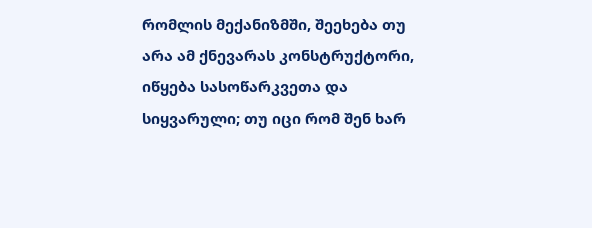რომლის მექანიზმში, შეეხება თუ არა ამ ქნევარას კონსტრუქტორი, იწყება სასოწარკვეთა და სიყვარული; თუ იცი რომ შენ ხარ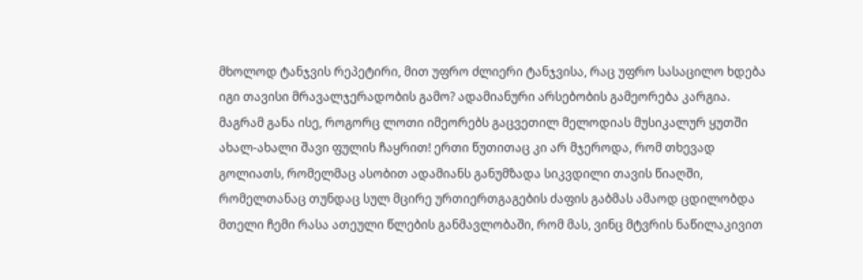მხოლოდ ტანჯვის რეპეტირი, მით უფრო ძლიერი ტანჯვისა, რაც უფრო სასაცილო ხდება იგი თავისი მრავალჯერადობის გამო? ადამიანური არსებობის გამეორება კარგია. მაგრამ განა ისე, როგორც ლოთი იმეორებს გაცვეთილ მელოდიას მუსიკალურ ყუთში ახალ-ახალი შავი ფულის ჩაყრით! ერთი წუთითაც კი არ მჯეროდა, რომ თხევად გოლიათს, რომელმაც ასობით ადამიანს განუმზადა სიკვდილი თავის წიაღში, რომელთანაც თუნდაც სულ მცირე ურთიერთგაგების ძაფის გაბმას ამაოდ ცდილობდა მთელი ჩემი რასა ათეული წლების განმავლობაში, რომ მას, ვინც მტვრის ნაწილაკივით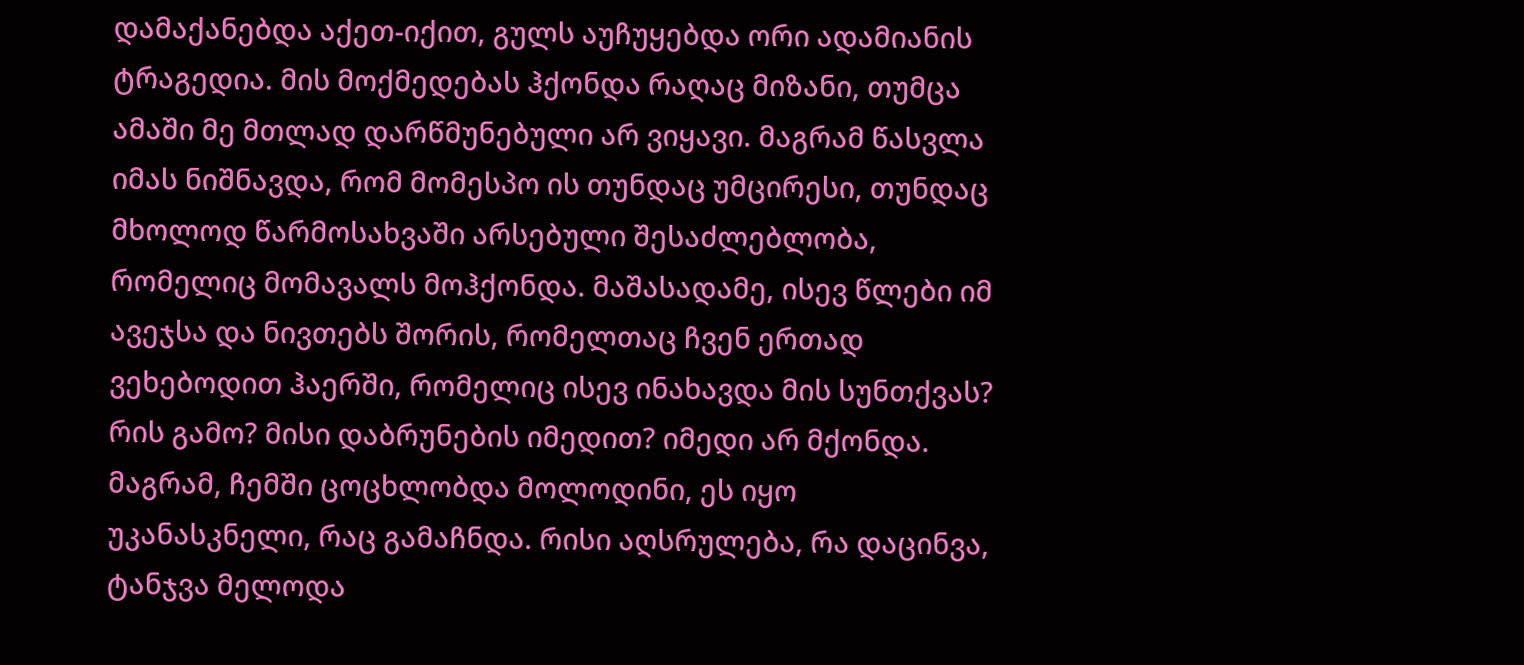დამაქანებდა აქეთ-იქით, გულს აუჩუყებდა ორი ადამიანის ტრაგედია. მის მოქმედებას ჰქონდა რაღაც მიზანი, თუმცა ამაში მე მთლად დარწმუნებული არ ვიყავი. მაგრამ წასვლა იმას ნიშნავდა, რომ მომესპო ის თუნდაც უმცირესი, თუნდაც მხოლოდ წარმოსახვაში არსებული შესაძლებლობა, რომელიც მომავალს მოჰქონდა. მაშასადამე, ისევ წლები იმ ავეჯსა და ნივთებს შორის, რომელთაც ჩვენ ერთად ვეხებოდით ჰაერში, რომელიც ისევ ინახავდა მის სუნთქვას? რის გამო? მისი დაბრუნების იმედით? იმედი არ მქონდა. მაგრამ, ჩემში ცოცხლობდა მოლოდინი, ეს იყო უკანასკნელი, რაც გამაჩნდა. რისი აღსრულება, რა დაცინვა, ტანჯვა მელოდა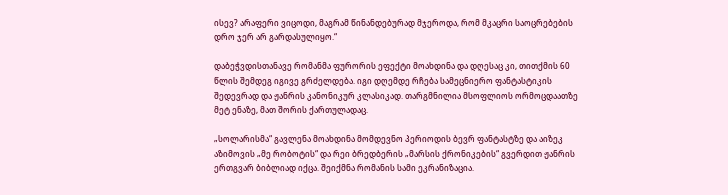ისევ? არაფერი ვიცოდი, მაგრამ წინანდებურად მჯეროდა, რომ მკაცრი საოცრებების დრო ჯერ არ გარდასულიყო.“

დაბეჭვდისთანავე რომანმა ფურორის ეფექტი მოახდინა და დღესაც კი, თითქმის 60 წლის შემდეგ იგივე გრძელდება. იგი დღემდე რჩება სამეცნიერო ფანტასტიკის შედევრად და ჟანრის კანონიკურ კლასიკად. თარგმნილია მსოფლიოს ორმოცდაათზე მეტ ენაზე, მათ შორის ქართულადაც.

„სოლარისმა“ გავლენა მოახდინა მომდევნო პერიოდის ბევრ ფანტასტზე და აიზეკ აზიმოვის „მე რობოტის“ და რეი ბრედბერის „მარსის ქრონიკების“ გვერდით ჟანრის ერთგვარ ბიბლიად იქცა. შეიქმნა რომანის სამი ეკრანიზაცია.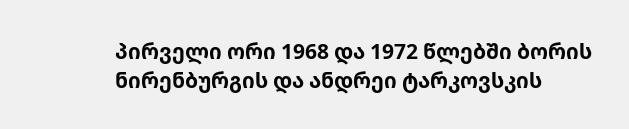პირველი ორი 1968 და 1972 წლებში ბორის ნირენბურგის და ანდრეი ტარკოვსკის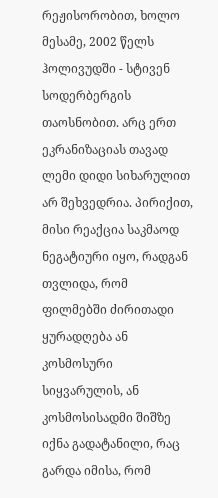რეჟისორობით, ხოლო მესამე, 2002 წელს ჰოლივუდში - სტივენ სოდერბერგის თაოსნობით. არც ერთ ეკრანიზაციას თავად ლემი დიდი სიხარულით არ შეხვედრია. პირიქით, მისი რეაქცია საკმაოდ ნეგატიური იყო, რადგან თვლიდა, რომ ფილმებში ძირითადი ყურადღება ან კოსმოსური სიყვარულის, ან კოსმოსისადმი შიშზე იქნა გადატანილი, რაც გარდა იმისა, რომ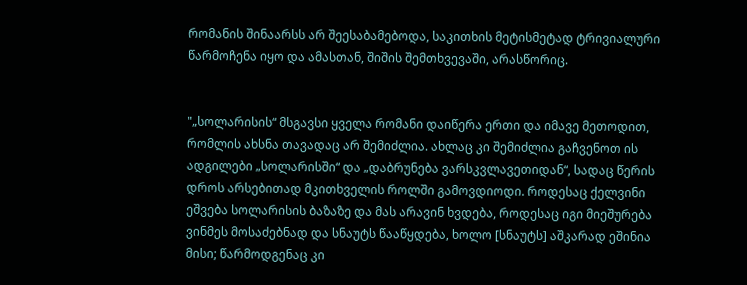რომანის შინაარსს არ შეესაბამებოდა, საკითხის მეტისმეტად ტრივიალური წარმოჩენა იყო და ამასთან, შიშის შემთხვევაში, არასწორიც.


"„სოლარისის“ მსგავსი ყველა რომანი დაიწერა ერთი და იმავე მეთოდით, რომლის ახსნა თავადაც არ შემიძლია. ახლაც კი შემიძლია გაჩვენოთ ის ადგილები „სოლარისში“ და „დაბრუნება ვარსკვლავეთიდან“, სადაც წერის დროს არსებითად მკითხველის როლში გამოვდიოდი. როდესაც ქელვინი ეშვება სოლარისის ბაზაზე და მას არავინ ხვდება, როდესაც იგი მიეშურება ვინმეს მოსაძებნად და სნაუტს წააწყდება, ხოლო [სნაუტს] აშკარად ეშინია მისი; წარმოდგენაც კი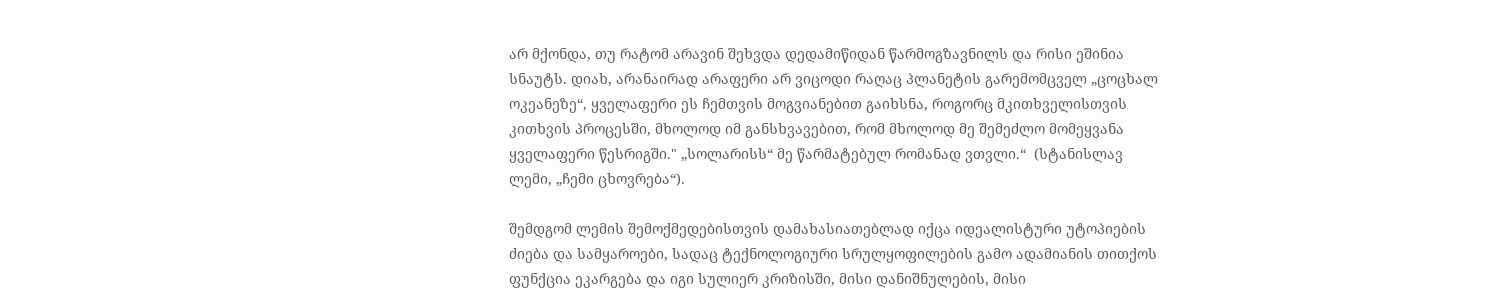არ მქონდა, თუ რატომ არავინ შეხვდა დედამიწიდან წარმოგზავნილს და რისი ეშინია სნაუტს. დიახ, არანაირად არაფერი არ ვიცოდი რაღაც პლანეტის გარემომცველ „ცოცხალ ოკეანეზე“, ყველაფერი ეს ჩემთვის მოგვიანებით გაიხსნა, როგორც მკითხველისთვის კითხვის პროცესში, მხოლოდ იმ განსხვავებით, რომ მხოლოდ მე შემეძლო მომეყვანა ყველაფერი წესრიგში." „სოლარისს“ მე წარმატებულ რომანად ვთვლი.“  (სტანისლავ ლემი, „ჩემი ცხოვრება“).

შემდგომ ლემის შემოქმედებისთვის დამახასიათებლად იქცა იდეალისტური უტოპიების ძიება და სამყაროები, სადაც ტექნოლოგიური სრულყოფილების გამო ადამიანის თითქოს ფუნქცია ეკარგება და იგი სულიერ კრიზისში, მისი დანიშნულების, მისი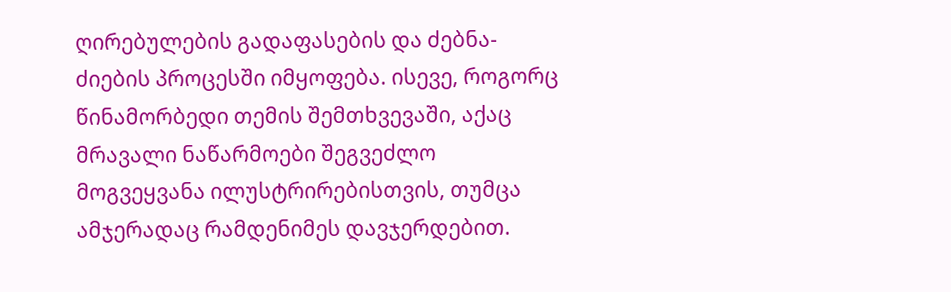ღირებულების გადაფასების და ძებნა-ძიების პროცესში იმყოფება. ისევე, როგორც წინამორბედი თემის შემთხვევაში, აქაც მრავალი ნაწარმოები შეგვეძლო მოგვეყვანა ილუსტრირებისთვის, თუმცა ამჯერადაც რამდენიმეს დავჯერდებით.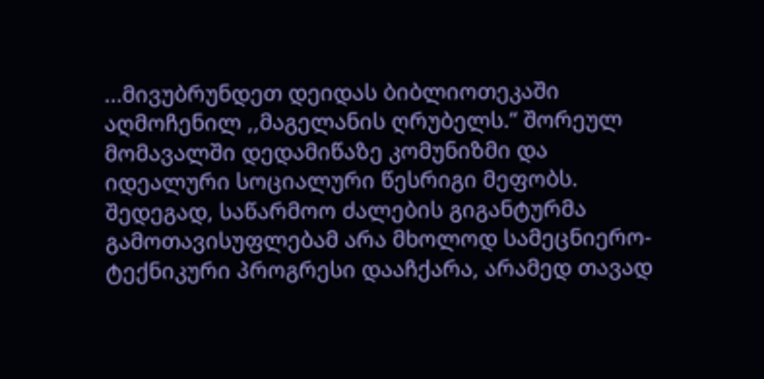...მივუბრუნდეთ დეიდას ბიბლიოთეკაში აღმოჩენილ ,,მაგელანის ღრუბელს.“ შორეულ მომავალში დედამიწაზე კომუნიზმი და იდეალური სოციალური წესრიგი მეფობს. შედეგად, საწარმოო ძალების გიგანტურმა გამოთავისუფლებამ არა მხოლოდ სამეცნიერო-ტექნიკური პროგრესი დააჩქარა, არამედ თავად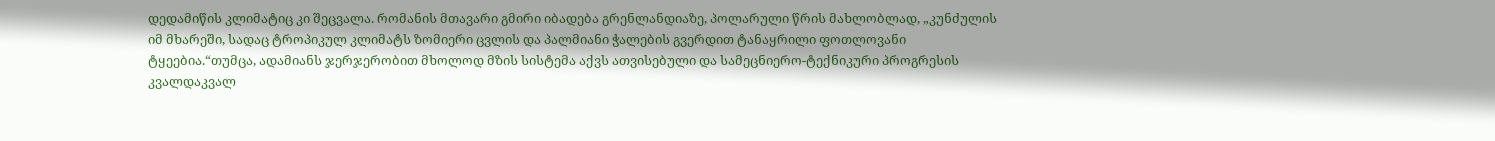დედამიწის კლიმატიც კი შეცვალა. რომანის მთავარი გმირი იბადება გრენლანდიაზე, პოლარული წრის მახლობლად, „კუნძულის იმ მხარეში, სადაც ტროპიკულ კლიმატს ზომიერი ცვლის და პალმიანი ჭალების გვერდით ტანაყრილი ფოთლოვანი ტყეებია.“თუმცა, ადამიანს ჯერჯერობით მხოლოდ მზის სისტემა აქვს ათვისებული და სამეცნიერო-ტექნიკური პროგრესის კვალდაკვალ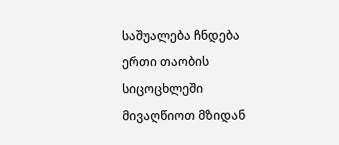საშუალება ჩნდება ერთი თაობის სიცოცხლეში მივაღწიოთ მზიდან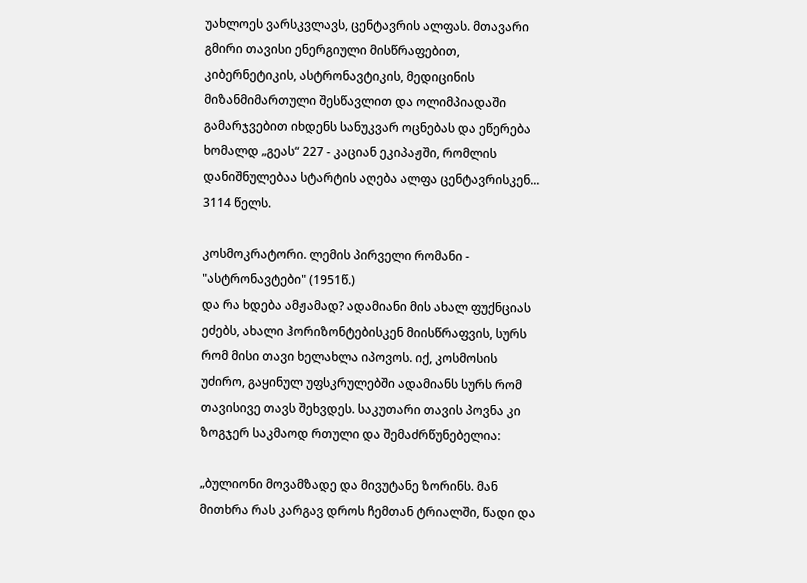უახლოეს ვარსკვლავს, ცენტავრის ალფას. მთავარი გმირი თავისი ენერგიული მისწრაფებით, კიბერნეტიკის, ასტრონავტიკის, მედიცინის მიზანმიმართული შესწავლით და ოლიმპიადაში გამარჯვებით იხდენს სანუკვარ ოცნებას და ეწერება ხომალდ „გეას“ 227 - კაციან ეკიპაჟში, რომლის დანიშნულებაა სტარტის აღება ალფა ცენტავრისკენ... 3114 წელს.

კოსმოკრატორი. ლემის პირველი რომანი - "ასტრონავტები" (1951წ.)
და რა ხდება ამჟამად? ადამიანი მის ახალ ფუქნციას ეძებს, ახალი ჰორიზონტებისკენ მიისწრაფვის, სურს რომ მისი თავი ხელახლა იპოვოს. იქ, კოსმოსის უძირო, გაყინულ უფსკრულებში ადამიანს სურს რომ თავისივე თავს შეხვდეს. საკუთარი თავის პოვნა კი ზოგჯერ საკმაოდ რთული და შემაძრწუნებელია:

„ბულიონი მოვამზადე და მივუტანე ზორინს. მან მითხრა რას კარგავ დროს ჩემთან ტრიალში, წადი და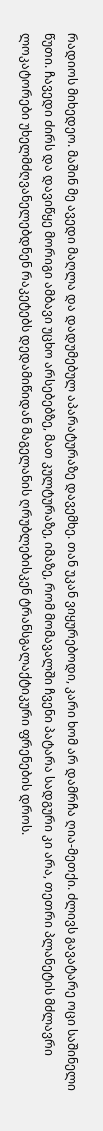რადიოს მიხედეო. მაშინ მე ავედი მაღლა და დადუმებულ აპარატურაზე დავემხე. თან უკან ვიყურებოდი, კარი ხომ არ დამრჩა ღია-მეთქი. ძლივს გავატარე ოცი საშინელი წუთი. ჩავედი ძირს და დავიწყე მორიგი ამბავი უცხო არსებებზე, მათ კულტურაზე, იმაზე, რომ მომავალში ჩვენი პატარა სადგური კი არა, თეთრი პლანეტის მძლავრი ლოკატორები უხელმძღვანელებდნენ რაკეტებს დედამიწიდან მაგელანის ღრუბლებისკენ ტრანსგალაქტიკური ფრენების დროს.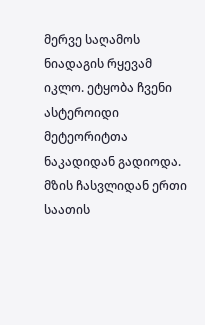მერვე საღამოს ნიადაგის რყევამ იკლო. ეტყობა ჩვენი ასტეროიდი მეტეორიტთა ნაკადიდან გადიოდა. მზის ჩასვლიდან ერთი საათის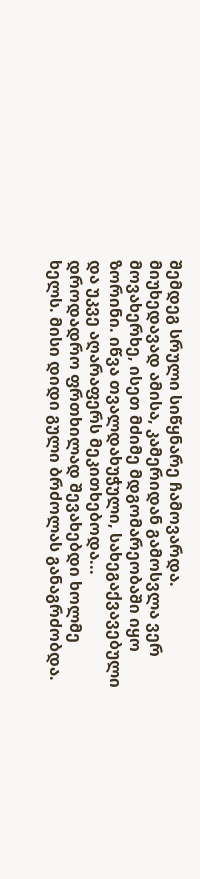შემდეგ სრული სიწყნარე ჩამოვარდა. მიუხედავად ამისა, კამერიდან გამოსვლა ვერ მოვახერხე, ისეთ მძიმე მდგომარეობაში იყო ზორინი. იწვა თვალდახუჭული, სახეგაქვავებული და უკვე აღარაფერს მეკითხებოდა... დროდადრო ფრთხილად შევახებდი ხოლმე ხელს. მისი დიდი გული ბრძოლას განაგრძობდა.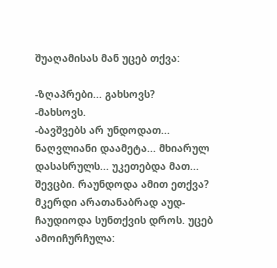შუაღამისას მან უცებ თქვა:

-ზღაპრები... გახსოვს?
-მახსოვს.
-ბავშვებს არ უნდოდათ... ნაღვლიანი დაამეტა... მხიარულ დასასრულს... უკეთებდა მათ...
შევცბი. რაუნდოდა ამით ეთქვა? მკერდი არათანაბრად აუდ-ჩაუდიოდა სუნთქვის დროს. უცებ ამოიჩურჩულა: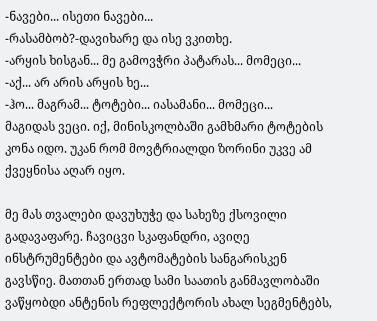-ნავები... ისეთი ნავები...
-რასამბობ?-დავიხარე და ისე ვკითხე.
-არყის ხისგან... მე გამოვჭრი პატარას... მომეცი...
-აქ... არ არის არყის ხე...
-ჰო... მაგრამ... ტოტები... იასამანი... მომეცი...
მაგიდას ვეცი. იქ, მინისკოლბაში გამხმარი ტოტების კონა იდო. უკან რომ მოვტრიალდი ზორინი უკვე ამ ქვეყნისა აღარ იყო.

მე მას თვალები დავუხუჭე და სახეზე ქსოვილი გადავაფარე. ჩავიცვი სკაფანდრი, ავიღე ინსტრუმენტები და ავტომატების სანგარისკენ გავსწიე. მათთან ერთად სამი საათის განმავლობაში ვაწყობდი ანტენის რეფლექტორის ახალ სეგმენტებს,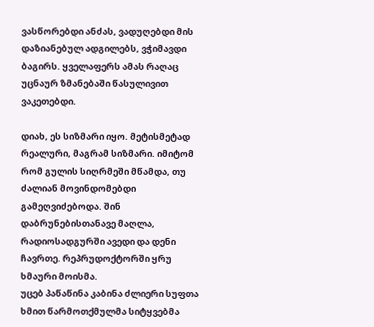ვასწორებდი ანძას, ვადუღებდი მის დაზიანებულ ადგილებს, ვჭიმავდი ბაგირს. ყველაფერს ამას რაღაც უცნაურ ზმანებაში წასულივით ვაკეთებდი.

დიახ, ეს სიზმარი იყო. მეტისმეტად რეალური, მაგრამ სიზმარი. იმიტომ რომ გულის სიღრმეში მწამდა, თუ ძალიან მოვინდომებდი გამეღვიძებოდა. შინ დაბრუნებისთანავე მაღლა, რადიოსადგურში ავედი და დენი ჩავრთე. რეპრუდოქტორში ყრუ ხმაური მოისმა.
უცებ პაწაწინა კაბინა ძლიერი სუფთა ხმით წარმოთქმულმა სიტყვებმა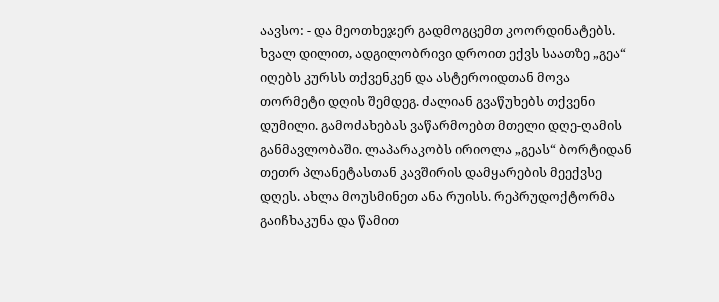აავსო: - და მეოთხეჯერ გადმოგცემთ კოორდინატებს. ხვალ დილით, ადგილობრივი დროით ექვს საათზე „გეა“ იღებს კურსს თქვენკენ და ასტეროიდთან მოვა თორმეტი დღის შემდეგ. ძალიან გვაწუხებს თქვენი დუმილი. გამოძახებას ვაწარმოებთ მთელი დღე-ღამის განმავლობაში. ლაპარაკობს ირიოლა „გეას“ ბორტიდან თეთრ პლანეტასთან კავშირის დამყარების მეექვსე დღეს. ახლა მოუსმინეთ ანა რუისს. რეპრუდოქტორმა გაიჩხაკუნა და წამით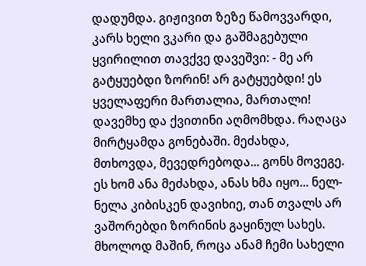დადუმდა. გიჟივით ზეზე წამოვვარდი, კარს ხელი ვკარი და გაშმაგებული ყვირილით თავქვე დავეშვი: - მე არ გატყუებდი ზორინ! არ გატყუებდი! ეს ყველაფერი მართალია, მართალი! დავემხე და ქვითინი აღმომხდა. რაღაცა მირტყამდა გონებაში. მეძახდა, მთხოვდა, მევედრებოდა... გონს მოვეგე. ეს ხომ ანა მეძახდა, ანას ხმა იყო... ნელ-ნელა კიბისკენ დავიხიე, თან თვალს არ ვაშორებდი ზორინის გაყინულ სახეს. მხოლოდ მაშინ, როცა ანამ ჩემი სახელი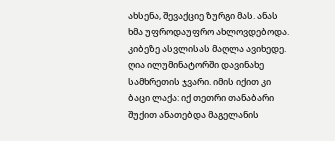ახსენა, შევაქციე ზურგი მას. ანას ხმა უფროდაუფრო ახლოვდებოდა. კიბეზე ასვლისას მაღლა ავიხედე. ღია ილუმინატორში დავინახე სამხრეთის ჯვარი. იმის იქით კი ბაცი ლაქა: იქ თეთრი თანაბარი შუქით ანათებდა მაგელანის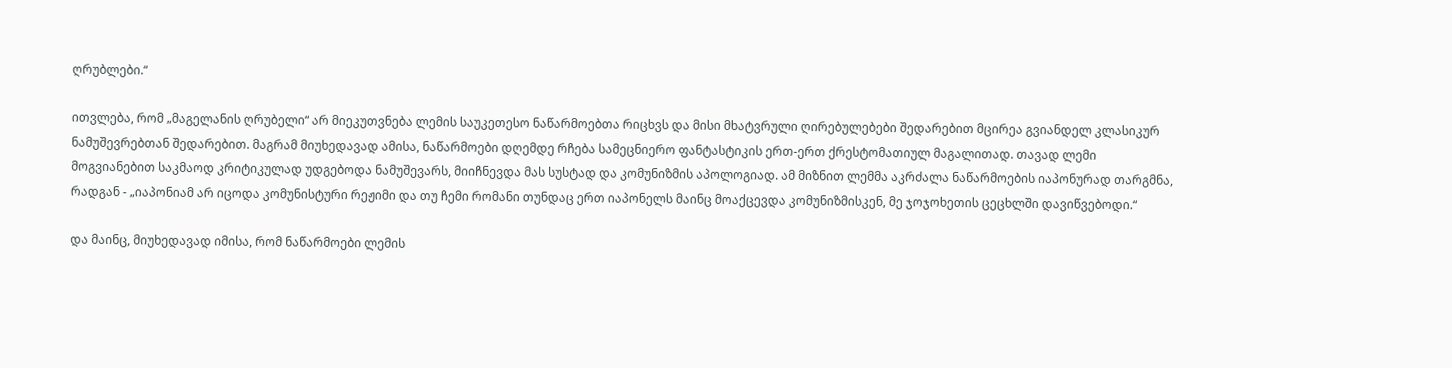ღრუბლები.“

ითვლება, რომ „მაგელანის ღრუბელი“ არ მიეკუთვნება ლემის საუკეთესო ნაწარმოებთა რიცხვს და მისი მხატვრული ღირებულებები შედარებით მცირეა გვიანდელ კლასიკურ ნამუშევრებთან შედარებით. მაგრამ მიუხედავად ამისა, ნაწარმოები დღემდე რჩება სამეცნიერო ფანტასტიკის ერთ-ერთ ქრესტომათიულ მაგალითად. თავად ლემი მოგვიანებით საკმაოდ კრიტიკულად უდგებოდა ნამუშევარს, მიიჩნევდა მას სუსტად და კომუნიზმის აპოლოგიად. ამ მიზნით ლემმა აკრძალა ნაწარმოების იაპონურად თარგმნა, რადგან - „იაპონიამ არ იცოდა კომუნისტური რეჟიმი და თუ ჩემი რომანი თუნდაც ერთ იაპონელს მაინც მოაქცევდა კომუნიზმისკენ, მე ჯოჯოხეთის ცეცხლში დავიწვებოდი.“

და მაინც, მიუხედავად იმისა, რომ ნაწარმოები ლემის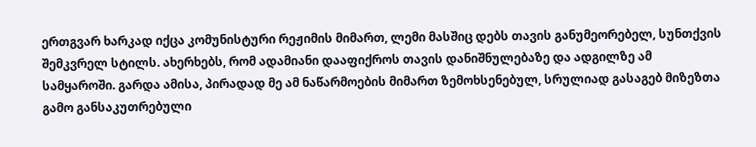ერთგვარ ხარკად იქცა კომუნისტური რეჟიმის მიმართ, ლემი მასშიც დებს თავის განუმეორებელ, სუნთქვის შემკვრელ სტილს. ახერხებს, რომ ადამიანი დააფიქროს თავის დანიშნულებაზე და ადგილზე ამ სამყაროში. გარდა ამისა, პირადად მე ამ ნაწარმოების მიმართ ზემოხსენებულ, სრულიად გასაგებ მიზეზთა გამო განსაკუთრებული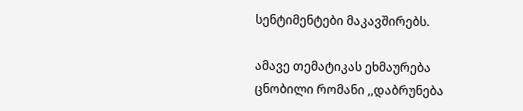სენტიმენტები მაკავშირებს.

ამავე თემატიკას ეხმაურება ცნობილი რომანი ,,დაბრუნება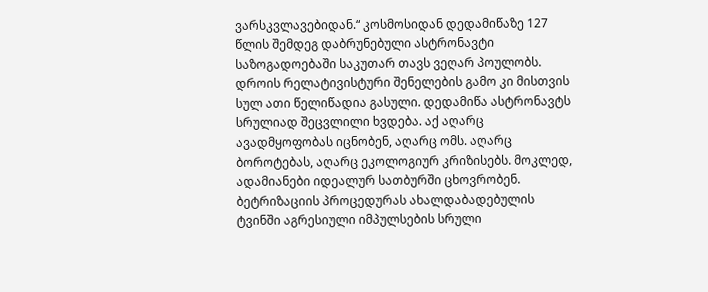ვარსკვლავებიდან.“ კოსმოსიდან დედამიწაზე 127 წლის შემდეგ დაბრუნებული ასტრონავტი საზოგადოებაში საკუთარ თავს ვეღარ პოულობს. დროის რელატივისტური შენელების გამო კი მისთვის სულ ათი წელიწადია გასული. დედამიწა ასტრონავტს სრულიად შეცვლილი ხვდება. აქ აღარც ავადმყოფობას იცნობენ, აღარც ომს. აღარც ბოროტებას, აღარც ეკოლოგიურ კრიზისებს. მოკლედ, ადამიანები იდეალურ სათბურში ცხოვრობენ. ბეტრიზაციის პროცედურას ახალდაბადებულის ტვინში აგრესიული იმპულსების სრული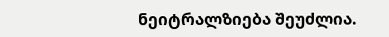ნეიტრალზიება შეუძლია.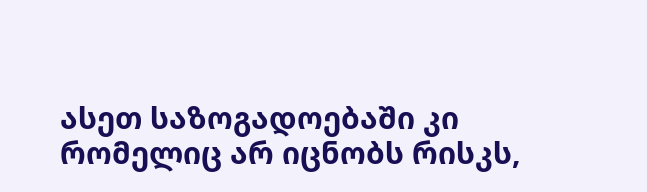ასეთ საზოგადოებაში კი რომელიც არ იცნობს რისკს,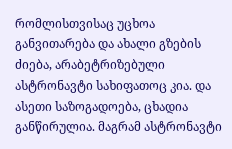რომლისთვისაც უცხოა განვითარება და ახალი გზების ძიება, არაბეტრიზებული ასტრონავტი სახიფათოც კია. და ასეთი საზოგადოება, ცხადია განწირულია. მაგრამ ასტრონავტი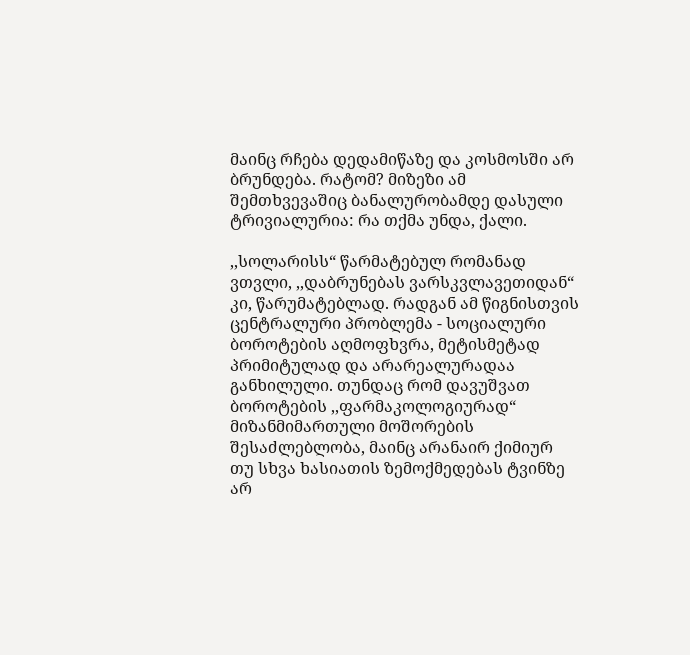მაინც რჩება დედამიწაზე და კოსმოსში არ ბრუნდება. რატომ? მიზეზი ამ შემთხვევაშიც ბანალურობამდე დასული ტრივიალურია: რა თქმა უნდა, ქალი.

,,სოლარისს“ წარმატებულ რომანად ვთვლი, ,,დაბრუნებას ვარსკვლავეთიდან“  კი, წარუმატებლად. რადგან ამ წიგნისთვის ცენტრალური პრობლემა - სოციალური ბოროტების აღმოფხვრა, მეტისმეტად პრიმიტულად და არარეალურადაა განხილული. თუნდაც რომ დავუშვათ ბოროტების ,,ფარმაკოლოგიურად“ მიზანმიმართული მოშორების შესაძლებლობა, მაინც არანაირ ქიმიურ თუ სხვა ხასიათის ზემოქმედებას ტვინზე არ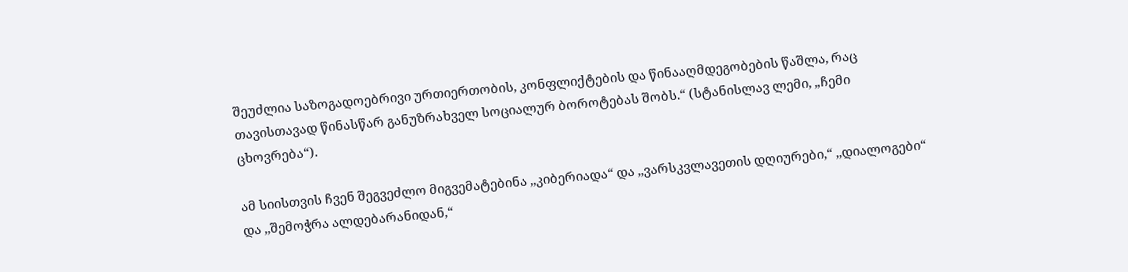შეუძლია საზოგადოებრივი ურთიერთობის, კონფლიქტების და წინააღმდეგობების წაშლა, რაც თავისთავად წინასწარ განუზრახველ სოციალურ ბოროტებას შობს.“ (სტანისლავ ლემი, „ჩემი ცხოვრება“).

ამ სიისთვის ჩვენ შეგვეძლო მიგვემატებინა ,,კიბერიადა“ და ,,ვარსკვლავეთის დღიურები,“ ,,დიალოგები“ და ,,შემოჭრა ალდებარანიდან,“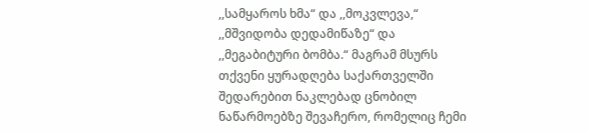,,სამყაროს ხმა“ და ,,მოკვლევა,“ ,,მშვიდობა დედამიწაზე“ და ,,მეგაბიტური ბომბა.“ მაგრამ მსურს თქვენი ყურადღება საქართველში შედარებით ნაკლებად ცნობილ ნაწარმოებზე შევაჩერო, რომელიც ჩემი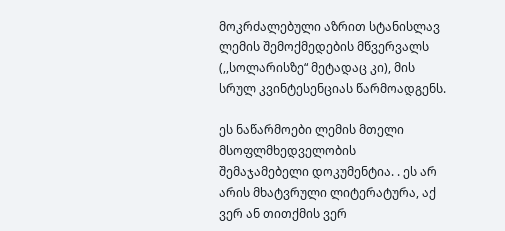მოკრძალებული აზრით სტანისლავ ლემის შემოქმედების მწვერვალს (,,სოლარისზე“ მეტადაც კი), მის სრულ კვინტესენციას წარმოადგენს.

ეს ნაწარმოები ლემის მთელი მსოფლმხედველობის შემაჯამებელი დოკუმენტია. . ეს არ არის მხატვრული ლიტერატურა, აქ ვერ ან თითქმის ვერ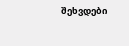შეხვდები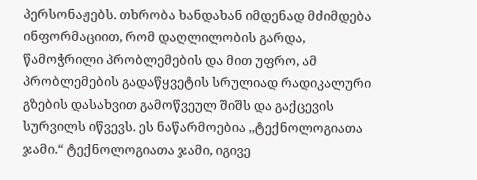პერსონაჟებს. თხრობა ხანდახან იმდენად მძიმდება ინფორმაციით, რომ დაღლილობის გარდა, წამოჭრილი პრობლემების და მით უფრო, ამ პრობლემების გადაწყვეტის სრულიად რადიკალური გზების დასახვით გამოწვეულ შიშს და გაქცევის სურვილს იწვევს. ეს ნაწარმოებია ,,ტექნოლოგიათა ჯამი.“ ტექნოლოგიათა ჯამი, იგივე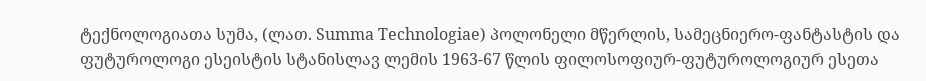ტექნოლოგიათა სუმა, (ლათ. Summa Technologiae) პოლონელი მწერლის, სამეცნიერო-ფანტასტის და ფუტუროლოგი ესეისტის სტანისლავ ლემის 1963-67 წლის ფილოსოფიურ-ფუტუროლოგიურ ესეთა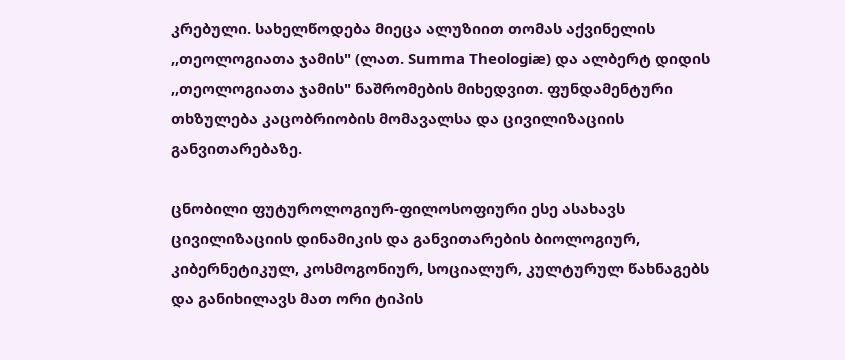კრებული. სახელწოდება მიეცა ალუზიით თომას აქვინელის ,,თეოლოგიათა ჯამის" (ლათ. Summa Theologiæ) და ალბერტ დიდის ,,თეოლოგიათა ჯამის" ნაშრომების მიხედვით. ფუნდამენტური თხზულება კაცობრიობის მომავალსა და ცივილიზაციის განვითარებაზე.

ცნობილი ფუტუროლოგიურ-ფილოსოფიური ესე ასახავს ცივილიზაციის დინამიკის და განვითარების ბიოლოგიურ, კიბერნეტიკულ, კოსმოგონიურ, სოციალურ, კულტურულ წახნაგებს და განიხილავს მათ ორი ტიპის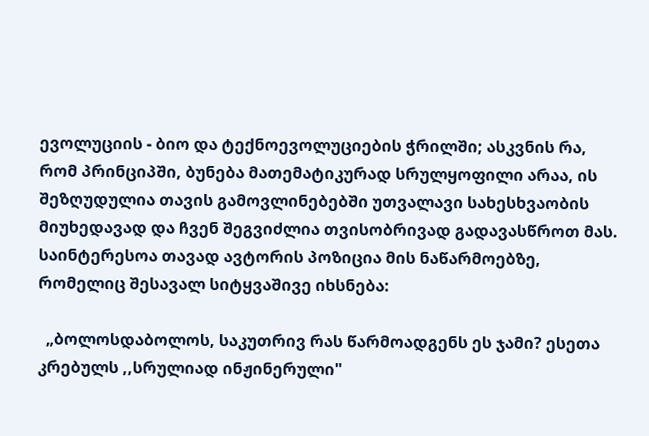ევოლუციის - ბიო და ტექნოევოლუციების ჭრილში; ასკვნის რა, რომ პრინციპში, ბუნება მათემატიკურად სრულყოფილი არაა, ის შეზღუდულია თავის გამოვლინებებში უთვალავი სახესხვაობის მიუხედავად და ჩვენ შეგვიძლია თვისობრივად გადავასწროთ მას. საინტერესოა თავად ავტორის პოზიცია მის ნაწარმოებზე, რომელიც შესავალ სიტყვაშივე იხსნება:

  „ბოლოსდაბოლოს, საკუთრივ რას წარმოადგენს ეს ჯამი? ესეთა კრებულს ,,სრულიად ინჟინერული"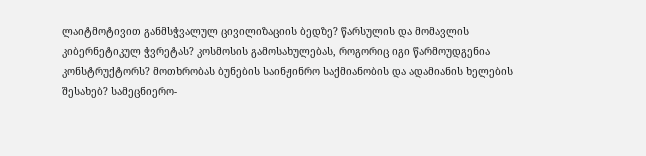ლაიტმოტივით განმსჭვალულ ცივილიზაციის ბედზე? წარსულის და მომავლის კიბერნეტიკულ ჭვრეტას? კოსმოსის გამოსახულებას, როგორიც იგი წარმოუდგენია კონსტრუქტორს? მოთხრობას ბუნების საინჟინრო საქმიანობის და ადამიანის ხელების შესახებ? სამეცნიერო-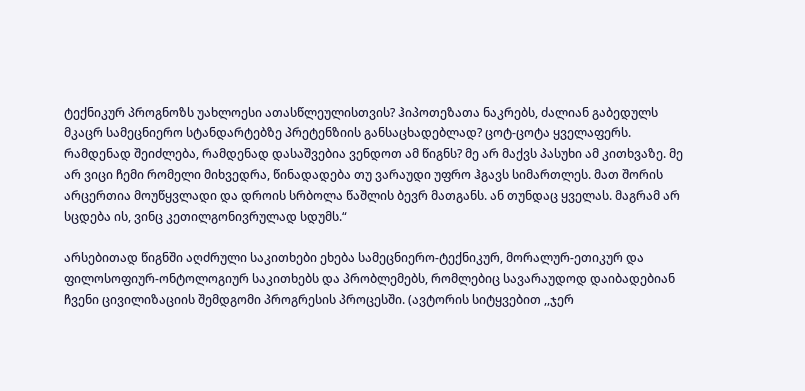ტექნიკურ პროგნოზს უახლოესი ათასწლეულისთვის? ჰიპოთეზათა ნაკრებს, ძალიან გაბედულს მკაცრ სამეცნიერო სტანდარტებზე პრეტენზიის განსაცხადებლად? ცოტ-ცოტა ყველაფერს. რამდენად შეიძლება, რამდენად დასაშვებია ვენდოთ ამ წიგნს? მე არ მაქვს პასუხი ამ კითხვაზე. მე არ ვიცი ჩემი რომელი მიხვედრა, წინადადება თუ ვარაუდი უფრო ჰგავს სიმართლეს. მათ შორის არცერთია მოუწყვლადი და დროის სრბოლა წაშლის ბევრ მათგანს. ან თუნდაც ყველას. მაგრამ არ სცდება ის, ვინც კეთილგონივრულად სდუმს.“

არსებითად წიგნში აღძრული საკითხები ეხება სამეცნიერო-ტექნიკურ, მორალურ-ეთიკურ და ფილოსოფიურ-ონტოლოგიურ საკითხებს და პრობლემებს, რომლებიც სავარაუდოდ დაიბადებიან ჩვენი ცივილიზაციის შემდგომი პროგრესის პროცესში. (ავტორის სიტყვებით ,,ჯერ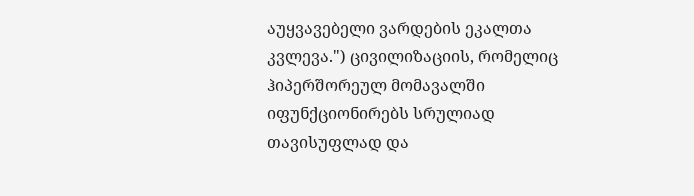აუყვავებელი ვარდების ეკალთა კვლევა.") ცივილიზაციის, რომელიც ჰიპერშორეულ მომავალში იფუნქციონირებს სრულიად თავისუფლად და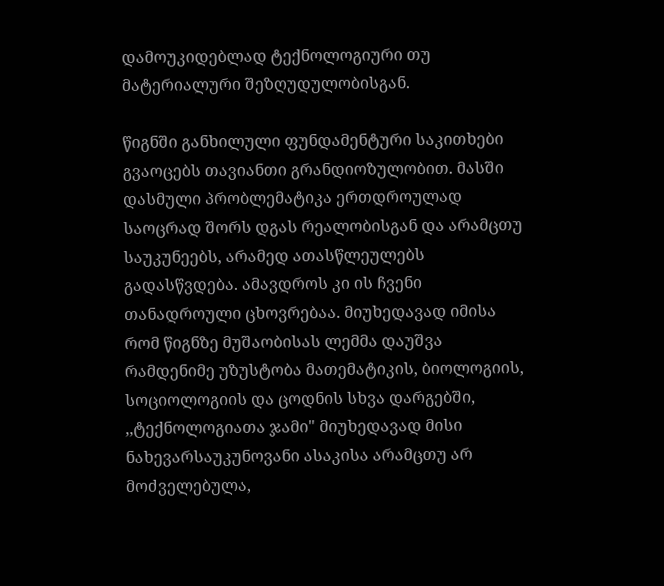დამოუკიდებლად ტექნოლოგიური თუ მატერიალური შეზღუდულობისგან.

წიგნში განხილული ფუნდამენტური საკითხები გვაოცებს თავიანთი გრანდიოზულობით. მასში დასმული პრობლემატიკა ერთდროულად საოცრად შორს დგას რეალობისგან და არამცთუ საუკუნეებს, არამედ ათასწლეულებს გადასწვდება. ამავდროს კი ის ჩვენი თანადროული ცხოვრებაა. მიუხედავად იმისა რომ წიგნზე მუშაობისას ლემმა დაუშვა რამდენიმე უზუსტობა მათემატიკის, ბიოლოგიის, სოციოლოგიის და ცოდნის სხვა დარგებში, ,,ტექნოლოგიათა ჯამი" მიუხედავად მისი ნახევარსაუკუნოვანი ასაკისა არამცთუ არ მოძველებულა,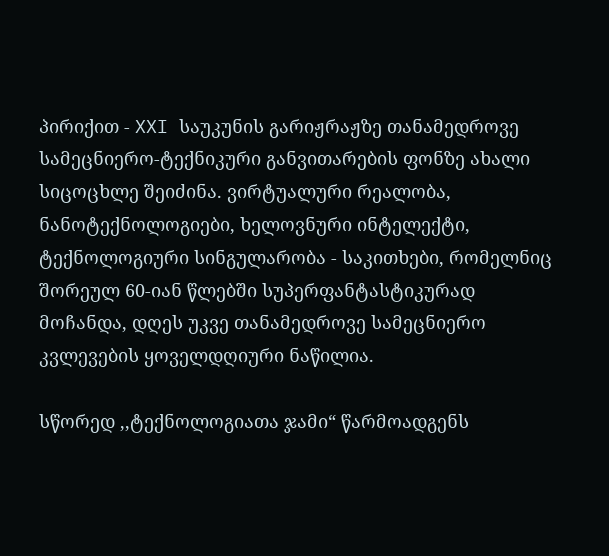პირიქით - XXI საუკუნის გარიჟრაჟზე თანამედროვე სამეცნიერო-ტექნიკური განვითარების ფონზე ახალი სიცოცხლე შეიძინა. ვირტუალური რეალობა, ნანოტექნოლოგიები, ხელოვნური ინტელექტი, ტექნოლოგიური სინგულარობა - საკითხები, რომელნიც შორეულ 60-იან წლებში სუპერფანტასტიკურად მოჩანდა, დღეს უკვე თანამედროვე სამეცნიერო კვლევების ყოველდღიური ნაწილია.

სწორედ ,,ტექნოლოგიათა ჯამი“ წარმოადგენს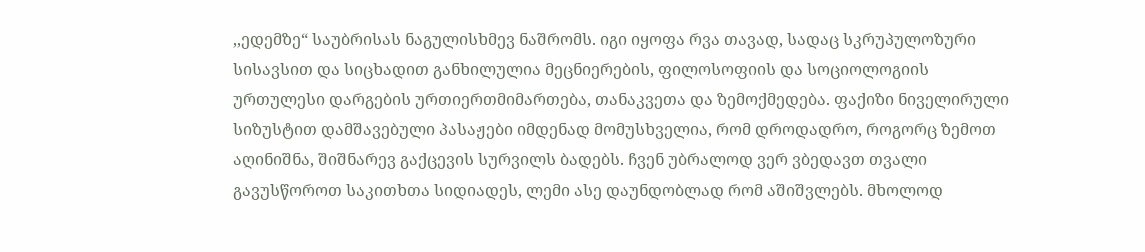,,ედემზე“ საუბრისას ნაგულისხმევ ნაშრომს. იგი იყოფა რვა თავად, სადაც სკრუპულოზური სისავსით და სიცხადით განხილულია მეცნიერების, ფილოსოფიის და სოციოლოგიის ურთულესი დარგების ურთიერთმიმართება, თანაკვეთა და ზემოქმედება. ფაქიზი ნიველირული სიზუსტით დამშავებული პასაჟები იმდენად მომუსხველია, რომ დროდადრო, როგორც ზემოთ აღინიშნა, შიშნარევ გაქცევის სურვილს ბადებს. ჩვენ უბრალოდ ვერ ვბედავთ თვალი გავუსწოროთ საკითხთა სიდიადეს, ლემი ასე დაუნდობლად რომ აშიშვლებს. მხოლოდ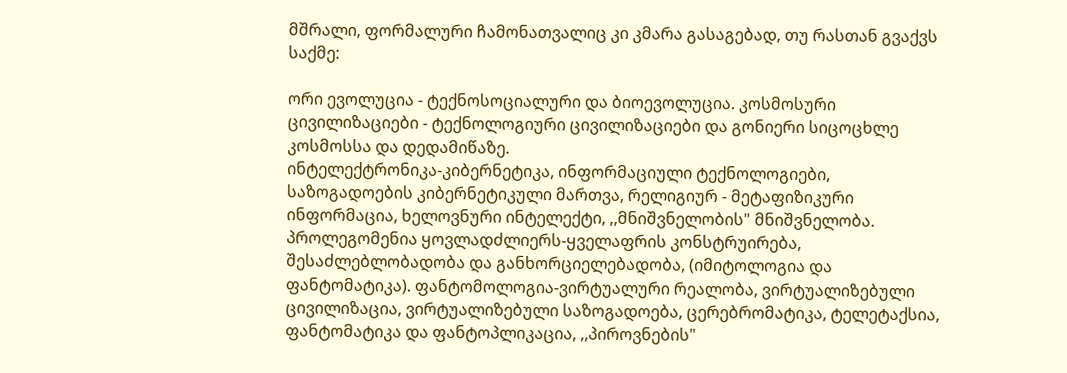მშრალი, ფორმალური ჩამონათვალიც კი კმარა გასაგებად, თუ რასთან გვაქვს საქმე:

ორი ევოლუცია - ტექნოსოციალური და ბიოევოლუცია. კოსმოსური ცივილიზაციები - ტექნოლოგიური ცივილიზაციები და გონიერი სიცოცხლე კოსმოსსა და დედამიწაზე.
ინტელექტრონიკა-კიბერნეტიკა, ინფორმაციული ტექნოლოგიები, საზოგადოების კიბერნეტიკული მართვა, რელიგიურ - მეტაფიზიკური ინფორმაცია, ხელოვნური ინტელექტი, ,,მნიშვნელობის" მნიშვნელობა. პროლეგომენია ყოვლადძლიერს-ყველაფრის კონსტრუირება, შესაძლებლობადობა და განხორციელებადობა, (იმიტოლოგია და ფანტომატიკა). ფანტომოლოგია-ვირტუალური რეალობა, ვირტუალიზებული ცივილიზაცია, ვირტუალიზებული საზოგადოება, ცერებრომატიკა, ტელეტაქსია, ფანტომატიკა და ფანტოპლიკაცია, ,,პიროვნების"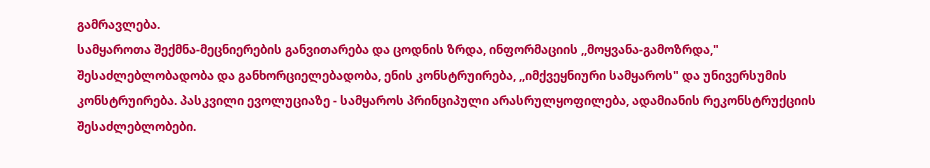გამრავლება.
სამყაროთა შექმნა-მეცნიერების განვითარება და ცოდნის ზრდა, ინფორმაციის ,,მოყვანა-გამოზრდა," შესაძლებლობადობა და განხორციელებადობა, ენის კონსტრუირება, ,,იმქვეყნიური სამყაროს" და უნივერსუმის კონსტრუირება. პასკვილი ევოლუციაზე - სამყაროს პრინციპული არასრულყოფილება, ადამიანის რეკონსტრუქციის შესაძლებლობები.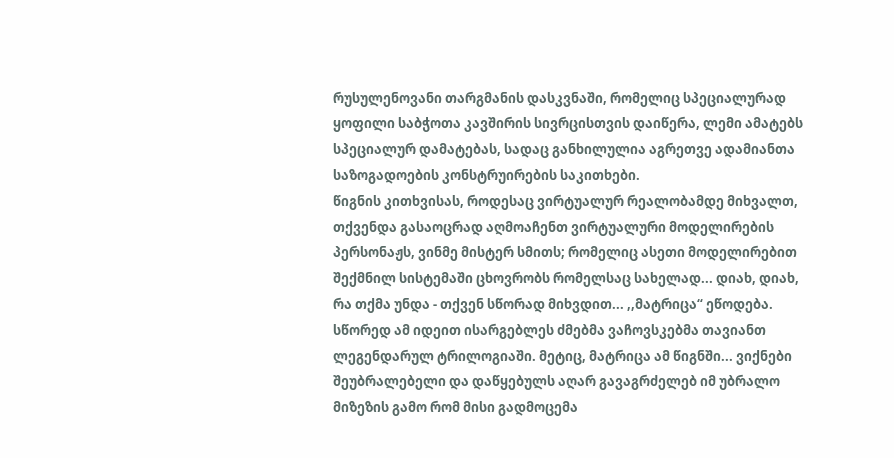რუსულენოვანი თარგმანის დასკვნაში, რომელიც სპეციალურად ყოფილი საბჭოთა კავშირის სივრცისთვის დაიწერა, ლემი ამატებს სპეციალურ დამატებას, სადაც განხილულია აგრეთვე ადამიანთა საზოგადოების კონსტრუირების საკითხები.
წიგნის კითხვისას, როდესაც ვირტუალურ რეალობამდე მიხვალთ, თქვენდა გასაოცრად აღმოაჩენთ ვირტუალური მოდელირების პერსონაჟს, ვინმე მისტერ სმითს; რომელიც ასეთი მოდელირებით შექმნილ სისტემაში ცხოვრობს რომელსაც სახელად... დიახ, დიახ, რა თქმა უნდა - თქვენ სწორად მიხვდით... ,,მატრიცა“ ეწოდება.  სწორედ ამ იდეით ისარგებლეს ძმებმა ვაჩოვსკებმა თავიანთ ლეგენდარულ ტრილოგიაში. მეტიც, მატრიცა ამ წიგნში... ვიქნები შეუბრალებელი და დაწყებულს აღარ გავაგრძელებ იმ უბრალო მიზეზის გამო რომ მისი გადმოცემა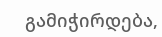გამიჭირდება,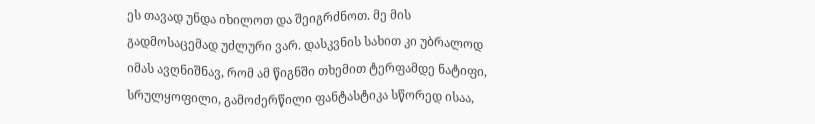ეს თავად უნდა იხილოთ და შეიგრძნოთ. მე მის გადმოსაცემად უძლური ვარ. დასკვნის სახით კი უბრალოდ იმას ავღნიშნავ, რომ ამ წიგნში თხემით ტერფამდე ნატიფი, სრულყოფილი, გამოძერწილი ფანტასტიკა სწორედ ისაა,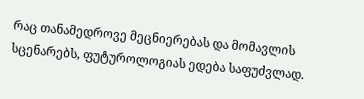რაც თანამედროვე მეცნიერებას და მომავლის სცენარებს, ფუტუროლოგიას ედება საფუძვლად.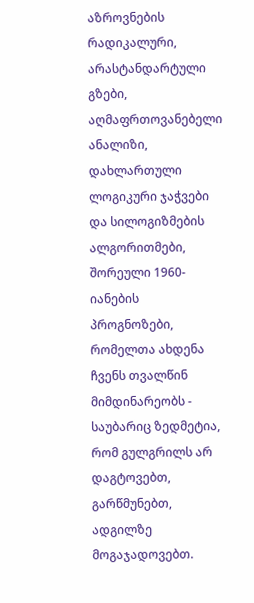აზროვნების რადიკალური, არასტანდარტული გზები, აღმაფრთოვანებელი ანალიზი, დახლართული ლოგიკური ჯაჭვები და სილოგიზმების ალგორითმები,  შორეული 1960-იანების პროგნოზები, რომელთა ახდენა ჩვენს თვალწინ მიმდინარეობს - საუბარიც ზედმეტია, რომ გულგრილს არ დაგტოვებთ, გარწმუნებთ, ადგილზე მოგაჯადოვებთ.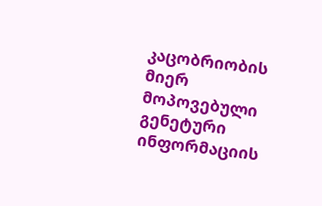კაცობრიობის მიერ მოპოვებული გენეტური ინფორმაციის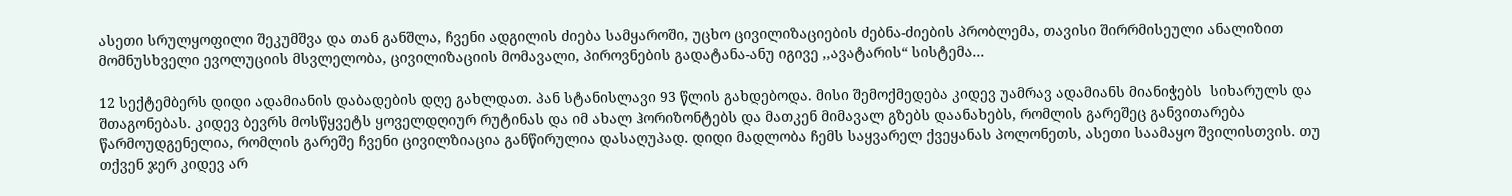ასეთი სრულყოფილი შეკუმშვა და თან განშლა, ჩვენი ადგილის ძიება სამყაროში, უცხო ცივილიზაციების ძებნა-ძიების პრობლემა, თავისი შირრმისეული ანალიზით მომნუსხველი ევოლუციის მსვლელობა, ცივილიზაციის მომავალი, პიროვნების გადატანა-ანუ იგივე ,,ავატარის“ სისტემა...

12 სექტემბერს დიდი ადამიანის დაბადების დღე გახლდათ. პან სტანისლავი 93 წლის გახდებოდა. მისი შემოქმედება კიდევ უამრავ ადამიანს მიანიჭებს  სიხარულს და შთაგონებას. კიდევ ბევრს მოსწყვეტს ყოველდღიურ რუტინას და იმ ახალ ჰორიზონტებს და მათკენ მიმავალ გზებს დაანახებს, რომლის გარეშეც განვითარება წარმოუდგენელია, რომლის გარეშე ჩვენი ცივილზიაცია განწირულია დასაღუპად. დიდი მადლობა ჩემს საყვარელ ქვეყანას პოლონეთს, ასეთი საამაყო შვილისთვის. თუ თქვენ ჯერ კიდევ არ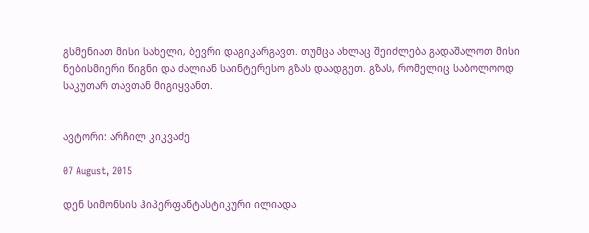გსმენიათ მისი სახელი, ბევრი დაგიკარგავთ. თუმცა ახლაც შეიძლება გადაშალოთ მისი ნებისმიერი წიგნი და ძალიან საინტერესო გზას დაადგეთ. გზას, რომელიც საბოლოოდ საკუთარ თავთან მიგიყვანთ.


ავტორი: არჩილ კიკვაძე

07 August, 2015

დენ სიმონსის ჰიპერფანტასტიკური ილიადა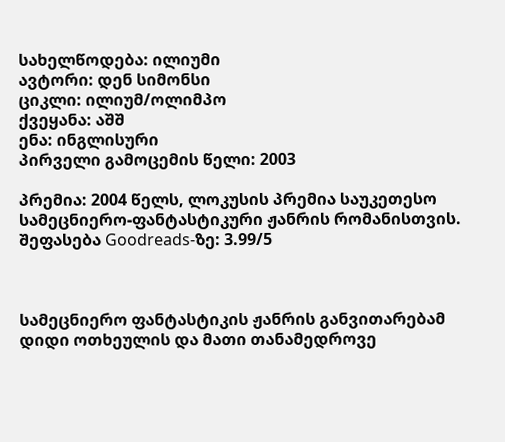სახელწოდება: ილიუმი
ავტორი: დენ სიმონსი
ციკლი: ილიუმ/ოლიმპო
ქვეყანა: აშშ
ენა: ინგლისური
პირველი გამოცემის წელი: 2003

პრემია: 2004 წელს, ლოკუსის პრემია საუკეთესო სამეცნიერო-ფანტასტიკური ჟანრის რომანისთვის.
შეფასება Goodreads-ზე: 3.99/5



სამეცნიერო ფანტასტიკის ჟანრის განვითარებამ დიდი ოთხეულის და მათი თანამედროვე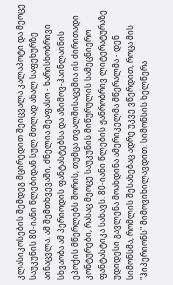კლასიკოსების შემდეგ მცირედით შეიცვალა კალაპოტი და მეოცე საუკუნის 80-იანი წლებიდან სულ მთლად ახალ საფეხურზე აინაცვლა. ამ შემთხვევაში, ძნელია შეაფასო - ხარისხობრივი სხვაობა ამ პერიოდის ფანტასტებსა და აზიმოვ-ჰაინლაინის ეპოქის მწერლებს შორის, თუმცა თვალშისაცემია ის ძირითადი კონტურები, რასაც მეოცე საუკუნის მიწურულის სამეცნიერო ფანტასტიკა სახავს. 80-იანი წლების ჟანრობრივ ლიტერატურაზე უდიდესი გავლენა მოახდინა ამერიკელმა მწერალმა - დენ სიმონსმა, რომლის შესახებაც ადრე უკვე ვწერდით, როცა მის "ჰიპერიონს" მიმოვიხილავდით. სიმონსის ხელწერა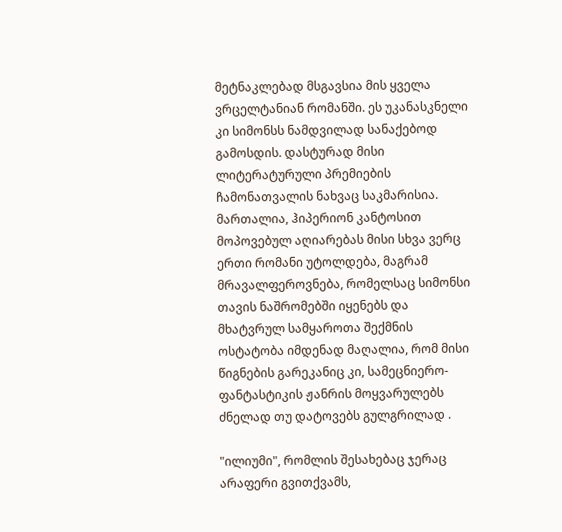მეტნაკლებად მსგავსია მის ყველა ვრცელტანიან რომანში. ეს უკანასკნელი კი სიმონსს ნამდვილად სანაქებოდ გამოსდის. დასტურად მისი ლიტერატურული პრემიების ჩამონათვალის ნახვაც საკმარისია. მართალია, ჰიპერიონ კანტოსით მოპოვებულ აღიარებას მისი სხვა ვერც ერთი რომანი უტოლდება, მაგრამ მრავალფეროვნება, რომელსაც სიმონსი თავის ნაშრომებში იყენებს და მხატვრულ სამყაროთა შექმნის ოსტატობა იმდენად მაღალია, რომ მისი წიგნების გარეკანიც კი, სამეცნიერო-ფანტასტიკის ჟანრის მოყვარულებს ძნელად თუ დატოვებს გულგრილად .

"ილიუმი", რომლის შესახებაც ჯერაც არაფერი გვითქვამს,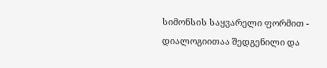სიმონსის საყვარელი ფორმით - დიალოგიითაა შედგენილი და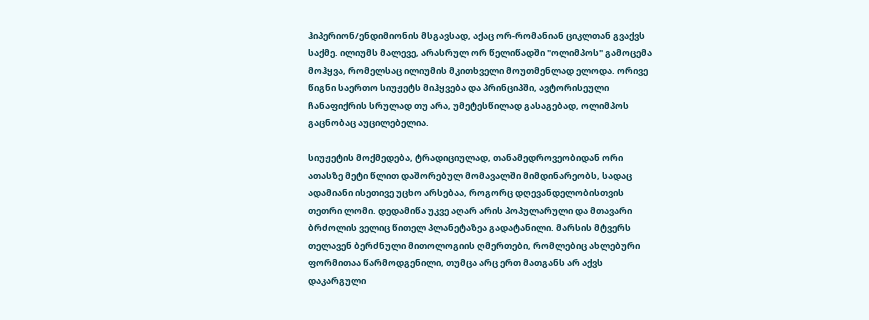ჰიპერიონ/ენდიმიონის მსგავსად, აქაც ორ-რომანიან ციკლთან გვაქვს საქმე. ილიუმს მალევე, არასრულ ორ წელიწადში "ოლიმპოს" გამოცემა მოჰყვა, რომელსაც ილიუმის მკითხველი მოუთმენლად ელოდა. ორივე წიგნი საერთო სიუჟეტს მიჰყვება და პრინციპში, ავტორისეული ჩანაფიქრის სრულად თუ არა, უმეტესწილად გასაგებად, ოლიმპოს გაცნობაც აუცილებელია.

სიუჟეტის მოქმედება, ტრადიციულად, თანამედროვეობიდან ორი ათასზე მეტი წლით დაშორებულ მომავალში მიმდინარეობს, სადაც ადამიანი ისეთივე უცხო არსებაა, როგორც დღევანდელობისთვის თეთრი ლომი. დედამიწა უკვე აღარ არის პოპულარული და მთავარი ბრძოლის ველიც წითელ პლანეტაზეა გადატანილი. მარსის მტვერს თელავენ ბერძნული მითოლოგიის ღმერთები, რომლებიც ახლებური ფორმითაა წარმოდგენილი, თუმცა არც ერთ მათგანს არ აქვს დაკარგული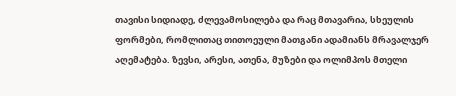თავისი სიდიადე, ძლევამოსილება და რაც მთავარია, სხეულის ფორმები, რომლითაც თითოეული მათგანი ადამიანს მრავალჯერ აღემატება. ზევსი, არესი, ათენა, მუზები და ოლიმპოს მთელი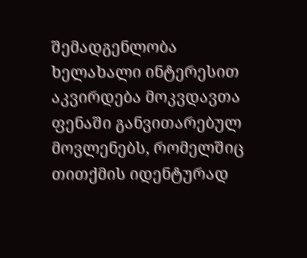შემადგენლობა ხელახალი ინტერესით აკვირდება მოკვდავთა ფენაში განვითარებულ მოვლენებს, რომელშიც თითქმის იდენტურად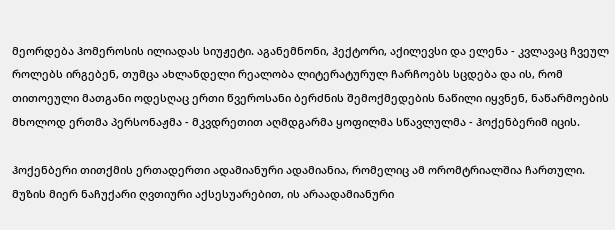მეორდება ჰომეროსის ილიადას სიუჟეტი. აგანემნონი, ჰექტორი, აქილევსი და ელენა - კვლავაც ჩვეულ როლებს ირგებენ, თუმცა ახლანდელი რეალობა ლიტერატურულ ჩარჩოებს სცდება და ის, რომ თითოეული მათგანი ოდესღაც ერთი წვეროსანი ბერძნის შემოქმედების ნაწილი იყვნენ, ნაწარმოების მხოლოდ ერთმა პერსონაჟმა - მკვდრეთით აღმდგარმა ყოფილმა სწავლულმა - ჰოქენბერიმ იცის.

ჰოქენბერი თითქმის ერთადერთი ადამიანური ადამიანია, რომელიც ამ ორომტრიალშია ჩართული. მუზის მიერ ნაჩუქარი ღვთიური აქსესუარებით, ის არაადამიანური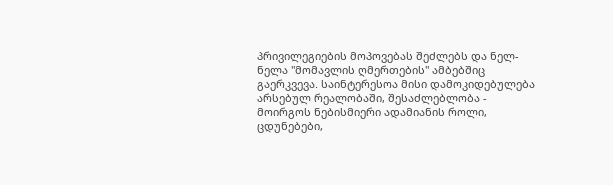პრივილეგიების მოპოვებას შეძლებს და ნელ-ნელა "მომავლის ღმერთების" ამბებშიც გაერკვევა. საინტერესოა მისი დამოკიდებულება არსებულ რეალობაში, შესაძლებლობა - მოირგოს ნებისმიერი ადამიანის როლი, ცდუნებები,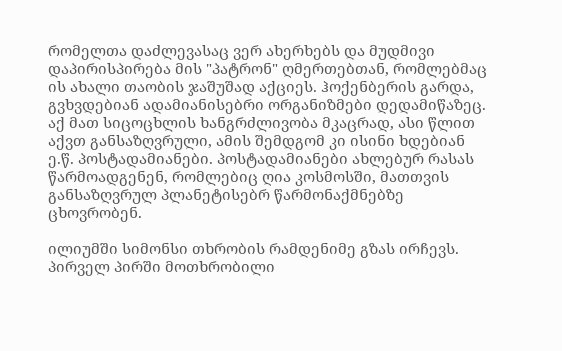რომელთა დაძლევასაც ვერ ახერხებს და მუდმივი დაპირისპირება მის "პატრონ" ღმერთებთან, რომლებმაც ის ახალი თაობის ჯაშუშად აქციეს. ჰოქენბერის გარდა, გვხვდებიან ადამიანისებრი ორგანიზმები დედამიწაზეც. აქ მათ სიცოცხლის ხანგრძლივობა მკაცრად, ასი წლით აქვთ განსაზღვრული, ამის შემდგომ კი ისინი ხდებიან ე.წ. პოსტადამიანები. პოსტადამიანები ახლებურ რასას წარმოადგენენ, რომლებიც ღია კოსმოსში, მათთვის განსაზღვრულ პლანეტისებრ წარმონაქმნებზე ცხოვრობენ.

ილიუმში სიმონსი თხრობის რამდენიმე გზას ირჩევს. პირველ პირში მოთხრობილი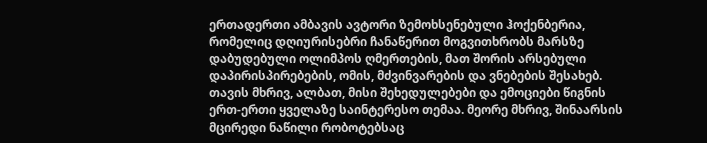ერთადერთი ამბავის ავტორი ზემოხსენებული ჰოქენბერია, რომელიც დღიურისებრი ჩანაწერით მოგვითხრობს მარსზე დაბუდებული ოლიმპოს ღმერთების, მათ შორის არსებული დაპირისპირებების, ომის, მძვინვარების და ვნებების შესახებ. თავის მხრივ, ალბათ, მისი შეხედულებები და ემოციები წიგნის ერთ-ერთი ყველაზე საინტერესო თემაა. მეორე მხრივ, შინაარსის მცირედი ნაწილი რობოტებსაც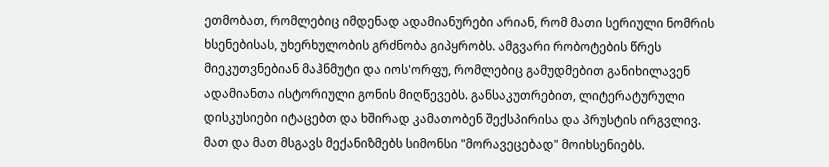ეთმობათ, რომლებიც იმდენად ადამიანურები არიან, რომ მათი სერიული ნომრის ხსენებისას, უხერხულობის გრძნობა გიპყრობს. ამგვარი რობოტების წრეს მიეკუთვნებიან მაჰნმუტი და იოს'ორფუ, რომლებიც გამუდმებით განიხილავენ ადამიანთა ისტორიული გონის მიღწევებს. განსაკუთრებით, ლიტერატურული დისკუსიები იტაცებთ და ხშირად კამათობენ შექსპირისა და პრუსტის ირგვლივ. მათ და მათ მსგავს მექანიზმებს სიმონსი "მორავეცებად" მოიხსენიებს.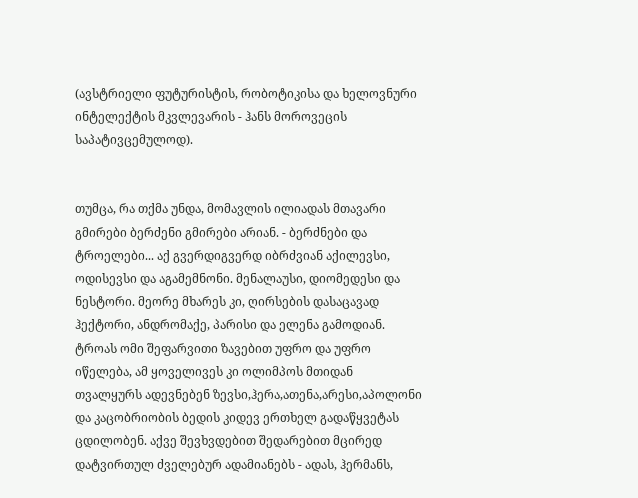(ავსტრიელი ფუტურისტის, რობოტიკისა და ხელოვნური ინტელექტის მკვლევარის - ჰანს მოროვეცის საპატივცემულოდ).


თუმცა, რა თქმა უნდა, მომავლის ილიადას მთავარი გმირები ბერძენი გმირები არიან. - ბერძნები და ტროელები... აქ გვერდიგვერდ იბრძვიან აქილევსი, ოდისევსი და აგამემნონი. მენალაუსი, დიომედესი და ნესტორი. მეორე მხარეს კი, ღირსების დასაცავად ჰექტორი, ანდრომაქე, პარისი და ელენა გამოდიან. ტროას ომი შეფარვითი ზავებით უფრო და უფრო იწელება, ამ ყოველივეს კი ოლიმპოს მთიდან თვალყურს ადევნებენ ზევსი,ჰერა,ათენა,არესი,აპოლონი და კაცობრიობის ბედის კიდევ ერთხელ გადაწყვეტას ცდილობენ. აქვე შევხვდებით შედარებით მცირედ დატვირთულ ძველებურ ადამიანებს - ადას, ჰერმანს,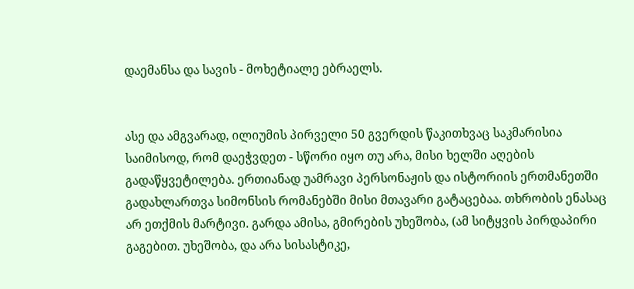დაემანსა და სავის - მოხეტიალე ებრაელს.


ასე და ამგვარად, ილიუმის პირველი 50 გვერდის წაკითხვაც საკმარისია საიმისოდ, რომ დაეჭვდეთ - სწორი იყო თუ არა, მისი ხელში აღების გადაწყვეტილება. ერთიანად უამრავი პერსონაჟის და ისტორიის ერთმანეთში გადახლართვა სიმონსის რომანებში მისი მთავარი გატაცებაა. თხრობის ენასაც არ ეთქმის მარტივი. გარდა ამისა, გმირების უხეშობა, (ამ სიტყვის პირდაპირი გაგებით. უხეშობა, და არა სისასტიკე,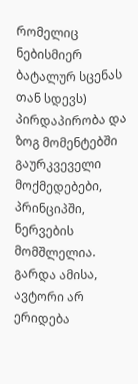რომელიც ნებისმიერ ბატალურ სცენას თან სდევს) პირდაპირობა და ზოგ მომენტებში გაურკვეველი მოქმედებები, პრინციპში, ნერვების მომშლელია. გარდა ამისა, ავტორი არ ერიდება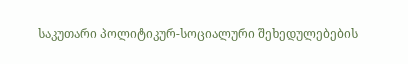საკუთარი პოლიტიკურ-სოციალური შეხედულებების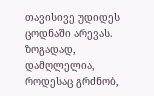თავისივე უდიდეს ცოდნაში არევას. ზოგადად, დამღლელია, როდესაც გრძნობ,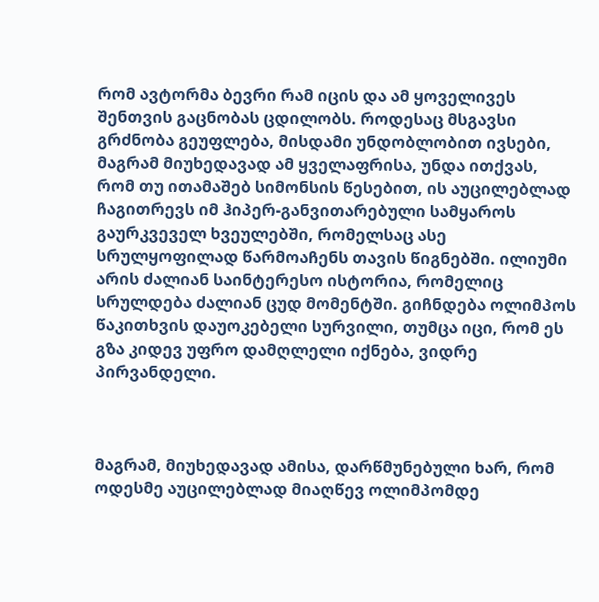რომ ავტორმა ბევრი რამ იცის და ამ ყოველივეს შენთვის გაცნობას ცდილობს. როდესაც მსგავსი გრძნობა გეუფლება, მისდამი უნდობლობით ივსები, მაგრამ მიუხედავად ამ ყველაფრისა, უნდა ითქვას, რომ თუ ითამაშებ სიმონსის წესებით, ის აუცილებლად ჩაგითრევს იმ ჰიპერ-განვითარებული სამყაროს გაურკვეველ ხვეულებში, რომელსაც ასე სრულყოფილად წარმოაჩენს თავის წიგნებში. ილიუმი არის ძალიან საინტერესო ისტორია, რომელიც სრულდება ძალიან ცუდ მომენტში. გიჩნდება ოლიმპოს წაკითხვის დაუოკებელი სურვილი, თუმცა იცი, რომ ეს გზა კიდევ უფრო დამღლელი იქნება, ვიდრე პირვანდელი.



მაგრამ, მიუხედავად ამისა, დარწმუნებული ხარ, რომ ოდესმე აუცილებლად მიაღწევ ოლიმპომდე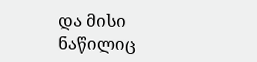და მისი ნაწილიც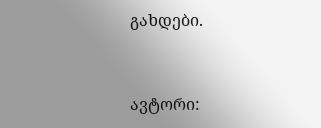გახდები.



ავტორი: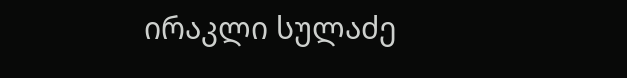ირაკლი სულაძე